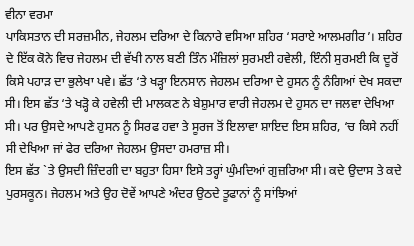ਵੀਨਾ ਵਰਮਾ
ਪਾਕਿਸਤਾਨ ਦੀ ਸਰਜ਼ਮੀਨ, ਜੇਹਲਮ ਦਰਿਆ ਦੇ ਕਿਨਾਰੇ ਵਸਿਆ ਸ਼ਹਿਰ ‘ਸਰਾਏ ਆਲਮਗੀਰ’। ਸ਼ਹਿਰ ਦੇ ਇੱਕ ਕੋਨੇ ਵਿਚ ਜੇਹਲਮ ਦੀ ਵੱਖੀ ਨਾਲ ਬਣੀ ਤਿੰਨ ਮੰਜ਼ਿਲਾਂ ਸੁਰਮਈ ਹਵੇਲੀ, ਇੰਨੀ ਸੁਰਮਈ ਕਿ ਦੂਰੋਂ ਕਿਸੇ ਪਹਾੜ ਦਾ ਭੁਲੇਖਾ ਪਵੇ। ਛੱਤ ‘ਤੇ ਖੜ੍ਹਾ ਇਨਸਾਨ ਜੇਹਲਮ ਦਰਿਆ ਦੇ ਹੁਸਨ ਨੂੰ ਨੰਗਿਆਂ ਦੇਖ ਸਕਦਾ ਸੀ। ਇਸ ਛੱਤ ‘ਤੇ ਖੜ੍ਹੋ ਕੇ ਹਵੇਲੀ ਦੀ ਮਾਲਕਣ ਨੇ ਬੇਸ਼ੁਮਾਰ ਵਾਰੀ ਜੇਹਲਮ ਦੇ ਹੁਸਨ ਦਾ ਜਲਵਾ ਦੇਖਿਆ ਸੀ। ਪਰ ਉਸਦੇ ਆਪਣੇ ਹੁਸਨ ਨੂੰ ਸਿਰਫ ਹਵਾ ਤੇ ਸੂਰਜ ਤੋਂ ਇਲਾਵਾ ਸ਼ਾਇਦ ਇਸ ਸ਼ਹਿਰ, ‘ਚ ਕਿਸੇ ਨਹੀਂ ਸੀ ਦੇਖਿਆ ਜਾਂ ਫੇਰ ਦਰਿਆ ਜੇਹਲਮ ਉਸਦਾ ਹਮਰਾਜ਼ ਸੀ।
ਇਸ ਛੱਤ `ਤੇ ਉਸਦੀ ਜ਼ਿੰਦਗੀ ਦਾ ਬਹੁਤਾ ਹਿਸਾ ਇਸੇ ਤਰ੍ਹਾਂ ਘੁੰਮਦਿਆਂ ਗੁਜ਼ਰਿਆ ਸੀ। ਕਦੇ ਉਦਾਸ ਤੇ ਕਦੇ ਪੁਰਸਕੂਨ। ਜੇਹਲਮ ਅਤੇ ਉਹ ਦੋਵੇਂ ਆਪਣੇ ਅੰਦਰ ਉਠਦੇ ਤੂਫਾਨਾਂ ਨੂੰ ਸਾਂਝਿਆਂ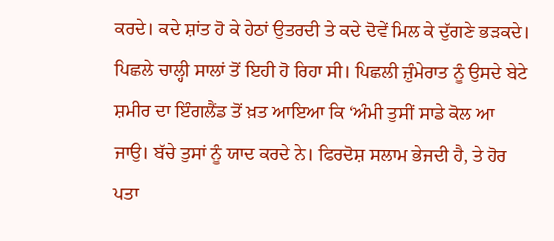ਕਰਦੇ। ਕਦੇ ਸ਼ਾਂਤ ਹੋ ਕੇ ਹੇਠਾਂ ਉਤਰਦੀ ਤੇ ਕਦੇ ਦੋਵੇਂ ਮਿਲ ਕੇ ਦੁੱਗਣੇ ਭੜਕਦੇ। ਪਿਛਲੇ ਚਾਲ੍ਹੀ ਸਾਲਾਂ ਤੋਂ ਇਹੀ ਹੋ ਰਿਹਾ ਸੀ। ਪਿਛਲੀ ਜ਼ੁੰਮੇਰਾਤ ਨੂੰ ਉਸਦੇ ਬੇਟੇ ਸ਼ਮੀਰ ਦਾ ਇੰਗਲੈਂਡ ਤੋਂ ਖ਼ਤ ਆਇਆ ਕਿ ‘ਅੰਮੀ ਤੁਸੀਂ ਸਾਡੇ ਕੋਲ ਆ ਜਾਉ। ਬੱਚੇ ਤੁਸਾਂ ਨੂੰ ਯਾਦ ਕਰਦੇ ਨੇ। ਫਿਰਦੋਸ਼ ਸਲਾਮ ਭੇਜਦੀ ਹੈ, ਤੇ ਹੋਰ ਪਤਾ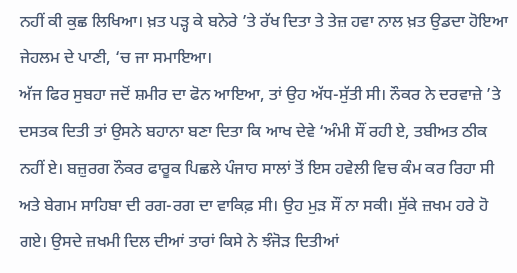ਨਹੀਂ ਕੀ ਕੁਛ ਲਿਖਿਆ। ਖ਼ਤ ਪੜ੍ਹ ਕੇ ਬਨੇਰੇ ’ਤੇ ਰੱਖ ਦਿਤਾ ਤੇ ਤੇਜ਼ ਹਵਾ ਨਾਲ ਖ਼ਤ ਉਡਦਾ ਹੋਇਆ ਜੇਹਲਮ ਦੇ ਪਾਣੀ, ‘ਚ ਜਾ ਸਮਾਇਆ।
ਅੱਜ ਫਿਰ ਸੁਬਹਾ ਜਦੋਂ ਸ਼ਮੀਰ ਦਾ ਫੋਨ ਆਇਆ, ਤਾਂ ਉਹ ਅੱਧ-ਸੁੱਤੀ ਸੀ। ਨੌਕਰ ਨੇ ਦਰਵਾਜ਼ੇ ’ਤੇ ਦਸਤਕ ਦਿਤੀ ਤਾਂ ਉਸਨੇ ਬਹਾਨਾ ਬਣਾ ਦਿਤਾ ਕਿ ਆਖ ਦੇਵੇ ‘ਅੰਮੀ ਸੌਂ ਰਹੀ ਏ, ਤਬੀਅਤ ਠੀਕ ਨਹੀਂ ਏ। ਬਜ਼ੁਰਗ ਨੌਕਰ ਫਾਰੂਕ ਪਿਛਲੇ ਪੰਜਾਹ ਸਾਲਾਂ ਤੋਂ ਇਸ ਹਵੇਲੀ ਵਿਚ ਕੰਮ ਕਰ ਰਿਹਾ ਸੀ ਅਤੇ ਬੇਗਮ ਸਾਹਿਬਾ ਦੀ ਰਗ-ਰਗ ਦਾ ਵਾਕਿਫ਼ ਸੀ। ਉਹ ਮੁੜ ਸੌਂ ਨਾ ਸਕੀ। ਸੁੱਕੇ ਜ਼ਖਮ ਹਰੇ ਹੋ ਗਏ। ਉਸਦੇ ਜ਼ਖਮੀ ਦਿਲ ਦੀਆਂ ਤਾਰਾਂ ਕਿਸੇ ਨੇ ਝੰਜੋੜ ਦਿਤੀਆਂ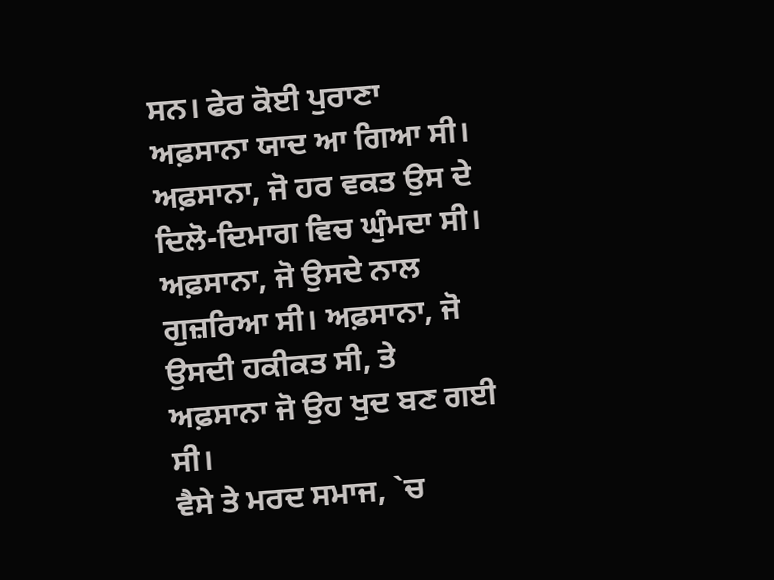ਸਨ। ਫੇਰ ਕੋਈ ਪੁਰਾਣਾ ਅਫ਼ਸਾਨਾ ਯਾਦ ਆ ਗਿਆ ਸੀ। ਅਫ਼ਸਾਨਾ, ਜੋ ਹਰ ਵਕਤ ਉਸ ਦੇ ਦਿਲੋ-ਦਿਮਾਗ ਵਿਚ ਘੁੰਮਦਾ ਸੀ। ਅਫ਼ਸਾਨਾ, ਜੋ ਉਸਦੇ ਨਾਲ ਗੁਜ਼ਰਿਆ ਸੀ। ਅਫ਼ਸਾਨਾ, ਜੋ ਉਸਦੀ ਹਕੀਕਤ ਸੀ, ਤੇ ਅਫ਼ਸਾਨਾ ਜੋ ਉਹ ਖੁਦ ਬਣ ਗਈ ਸੀ।
ਵੈਸੇ ਤੇ ਮਰਦ ਸਮਾਜ, `ਚ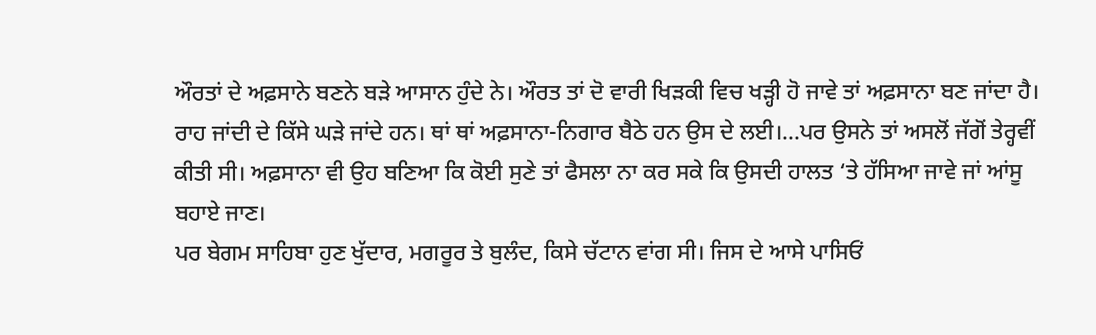ਔਰਤਾਂ ਦੇ ਅਫ਼ਸਾਨੇ ਬਣਨੇ ਬੜੇ ਆਸਾਨ ਹੁੰਦੇ ਨੇ। ਔਰਤ ਤਾਂ ਦੋ ਵਾਰੀ ਖਿੜਕੀ ਵਿਚ ਖੜ੍ਹੀ ਹੋ ਜਾਵੇ ਤਾਂ ਅਫ਼ਸਾਨਾ ਬਣ ਜਾਂਦਾ ਹੈ। ਰਾਹ ਜਾਂਦੀ ਦੇ ਕਿੱਸੇ ਘੜੇ ਜਾਂਦੇ ਹਨ। ਥਾਂ ਥਾਂ ਅਫ਼ਸਾਨਾ-ਨਿਗਾਰ ਬੈਠੇ ਹਨ ਉਸ ਦੇ ਲਈ।…ਪਰ ਉਸਨੇ ਤਾਂ ਅਸਲੋਂ ਜੱਗੋਂ ਤੇਰ੍ਹਵੀਂ ਕੀਤੀ ਸੀ। ਅਫ਼ਸਾਨਾ ਵੀ ਉਹ ਬਣਿਆ ਕਿ ਕੋਈ ਸੁਣੇ ਤਾਂ ਫੈਸਲਾ ਨਾ ਕਰ ਸਕੇ ਕਿ ਉਸਦੀ ਹਾਲਤ ‘ਤੇ ਹੱਸਿਆ ਜਾਵੇ ਜਾਂ ਆਂਸੂ ਬਹਾਏ ਜਾਣ।
ਪਰ ਬੇਗਮ ਸਾਹਿਬਾ ਹੁਣ ਖੁੱਦਾਰ, ਮਗਰੂਰ ਤੇ ਬੁਲੰਦ, ਕਿਸੇ ਚੱਟਾਨ ਵਾਂਗ ਸੀ। ਜਿਸ ਦੇ ਆਸੇ ਪਾਸਿਓਂ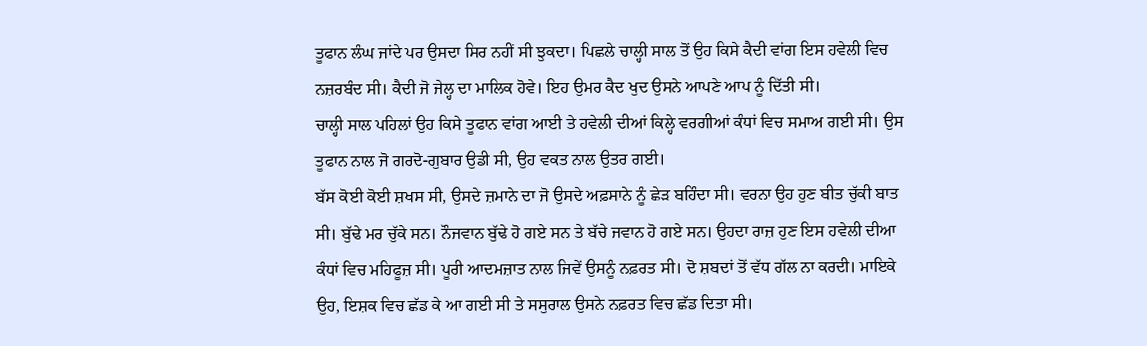ਤੂਫਾਨ ਲੰਘ ਜਾਂਦੇ ਪਰ ਉਸਦਾ ਸਿਰ ਨਹੀਂ ਸੀ ਝੁਕਦਾ। ਪਿਛਲੇ ਚਾਲ੍ਹੀ ਸਾਲ ਤੋਂ ਉਹ ਕਿਸੇ ਕੈਦੀ ਵਾਂਗ ਇਸ ਹਵੇਲੀ ਵਿਚ ਨਜ਼ਰਬੰਦ ਸੀ। ਕੈਦੀ ਜੋ ਜੇਲ੍ਹ ਦਾ ਮਾਲਿਕ ਹੋਵੇ। ਇਹ ਉਮਰ ਕੈਦ ਖੁਦ ਉਸਨੇ ਆਪਣੇ ਆਪ ਨੂੰ ਦਿੱਤੀ ਸੀ।
ਚਾਲ੍ਹੀ ਸਾਲ ਪਹਿਲਾਂ ਉਹ ਕਿਸੇ ਤੂਫਾਨ ਵਾਂਗ ਆਈ ਤੇ ਹਵੇਲੀ ਦੀਆਂ ਕਿਲ੍ਹੇ ਵਰਗੀਆਂ ਕੰਧਾਂ ਵਿਚ ਸਮਾਅ ਗਈ ਸੀ। ਉਸ ਤੂਫਾਨ ਨਾਲ ਜੋ ਗਰਦੋ-ਗੁਬਾਰ ਉਡੀ ਸੀ, ਉਹ ਵਕਤ ਨਾਲ ਉਤਰ ਗਈ।
ਬੱਸ ਕੋਈ ਕੋਈ ਸ਼ਖਸ ਸੀ, ਉਸਦੇ ਜ਼ਮਾਨੇ ਦਾ ਜੋ ਉਸਦੇ ਅਫ਼ਸਾਨੇ ਨੂੰ ਛੇੜ ਬਹਿੰਦਾ ਸੀ। ਵਰਨਾ ਉਹ ਹੁਣ ਬੀਤ ਚੁੱਕੀ ਬਾਤ ਸੀ। ਬੁੱਢੇ ਮਰ ਚੁੱਕੇ ਸਨ। ਨੌਜਵਾਨ ਬੁੱਢੇ ਹੋ ਗਏ ਸਨ ਤੇ ਬੱਚੇ ਜਵਾਨ ਹੋ ਗਏ ਸਨ। ਉਹਦਾ ਰਾਜ਼ ਹੁਣ ਇਸ ਹਵੇਲੀ ਦੀਆ ਕੰਧਾਂ ਵਿਚ ਮਹਿਫੂਜ਼ ਸੀ। ਪੂਰੀ ਆਦਮਜ਼ਾਤ ਨਾਲ ਜਿਵੇਂ ਉਸਨੂੰ ਨਫ਼ਰਤ ਸੀ। ਦੋ ਸ਼ਬਦਾਂ ਤੋਂ ਵੱਧ ਗੱਲ ਨਾ ਕਰਦੀ। ਮਾਇਕੇ ਉਹ, ਇਸ਼ਕ ਵਿਚ ਛੱਡ ਕੇ ਆ ਗਈ ਸੀ ਤੇ ਸਸੁਰਾਲ ਉਸਨੇ ਨਫ਼ਰਤ ਵਿਚ ਛੱਡ ਦਿਤਾ ਸੀ।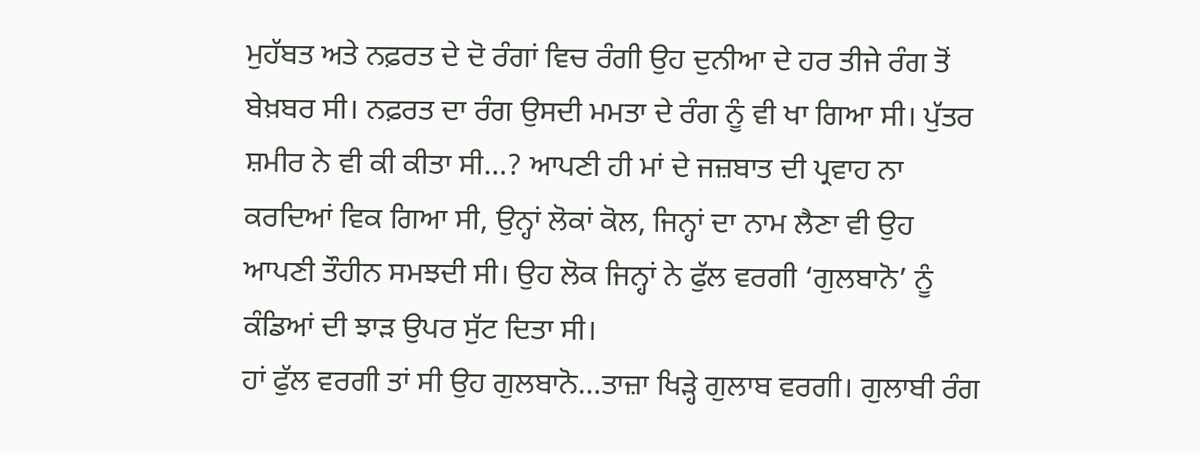ਮੁਹੱਬਤ ਅਤੇ ਨਫ਼ਰਤ ਦੇ ਦੋ ਰੰਗਾਂ ਵਿਚ ਰੰਗੀ ਉਹ ਦੁਨੀਆ ਦੇ ਹਰ ਤੀਜੇ ਰੰਗ ਤੋਂ ਬੇਖ਼ਬਰ ਸੀ। ਨਫ਼ਰਤ ਦਾ ਰੰਗ ਉਸਦੀ ਮਮਤਾ ਦੇ ਰੰਗ ਨੂੰ ਵੀ ਖਾ ਗਿਆ ਸੀ। ਪੁੱਤਰ ਸ਼ਮੀਰ ਨੇ ਵੀ ਕੀ ਕੀਤਾ ਸੀ…? ਆਪਣੀ ਹੀ ਮਾਂ ਦੇ ਜਜ਼ਬਾਤ ਦੀ ਪ੍ਰਵਾਹ ਨਾ ਕਰਦਿਆਂ ਵਿਕ ਗਿਆ ਸੀ, ਉਨ੍ਹਾਂ ਲੋਕਾਂ ਕੋਲ, ਜਿਨ੍ਹਾਂ ਦਾ ਨਾਮ ਲੈਣਾ ਵੀ ਉਹ ਆਪਣੀ ਤੌਹੀਨ ਸਮਝਦੀ ਸੀ। ਉਹ ਲੋਕ ਜਿਨ੍ਹਾਂ ਨੇ ਫੁੱਲ ਵਰਗੀ ‘ਗੁਲਬਾਨੋ’ ਨੂੰ ਕੰਡਿਆਂ ਦੀ ਝਾੜ ਉਪਰ ਸੁੱਟ ਦਿਤਾ ਸੀ।
ਹਾਂ ਫੁੱਲ ਵਰਗੀ ਤਾਂ ਸੀ ਉਹ ਗੁਲਬਾਨੋ…ਤਾਜ਼ਾ ਖਿੜ੍ਹੇ ਗੁਲਾਬ ਵਰਗੀ। ਗੁਲਾਬੀ ਰੰਗ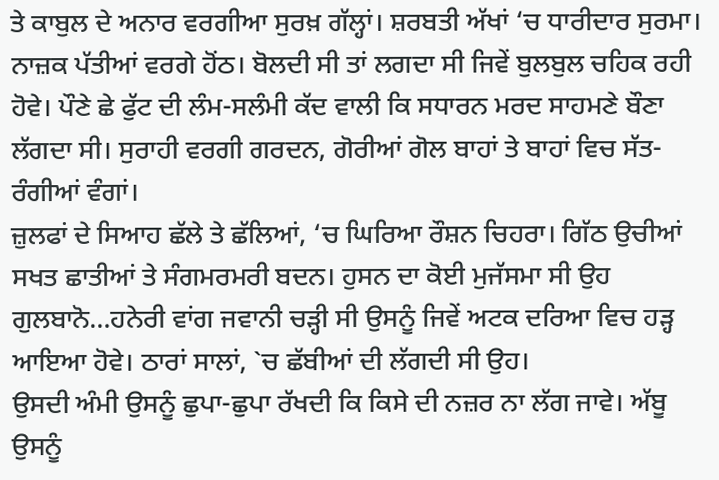ਤੇ ਕਾਬੁਲ ਦੇ ਅਨਾਰ ਵਰਗੀਆ ਸੁਰਖ਼ ਗੱਲ੍ਹਾਂ। ਸ਼ਰਬਤੀ ਅੱਖਾਂ ‘ਚ ਧਾਰੀਦਾਰ ਸੁਰਮਾ। ਨਾਜ਼ਕ ਪੱਤੀਆਂ ਵਰਗੇ ਹੋਂਠ। ਬੋਲਦੀ ਸੀ ਤਾਂ ਲਗਦਾ ਸੀ ਜਿਵੇਂ ਬੁਲਬੁਲ ਚਹਿਕ ਰਹੀ ਹੋਵੇ। ਪੌਣੇ ਛੇ ਫੁੱਟ ਦੀ ਲੰਮ-ਸਲੰਮੀ ਕੱਦ ਵਾਲੀ ਕਿ ਸਧਾਰਨ ਮਰਦ ਸਾਹਮਣੇ ਬੌਣਾ ਲੱਗਦਾ ਸੀ। ਸੁਰਾਹੀ ਵਰਗੀ ਗਰਦਨ, ਗੋਰੀਆਂ ਗੋਲ ਬਾਹਾਂ ਤੇ ਬਾਹਾਂ ਵਿਚ ਸੱਤ-ਰੰਗੀਆਂ ਵੰਗਾਂ।
ਜ਼ੁਲਫਾਂ ਦੇ ਸਿਆਹ ਛੱਲੇ ਤੇ ਛੱਲਿਆਂ, ‘ਚ ਘਿਰਿਆ ਰੌਸ਼ਨ ਚਿਹਰਾ। ਗਿੱਠ ਉਚੀਆਂ ਸਖਤ ਛਾਤੀਆਂ ਤੇ ਸੰਗਮਰਮਰੀ ਬਦਨ। ਹੁਸਨ ਦਾ ਕੋਈ ਮੁਜੱਸਮਾ ਸੀ ਉਹ ਗੁਲਬਾਨੋ…ਹਨੇਰੀ ਵਾਂਗ ਜਵਾਨੀ ਚੜ੍ਹੀ ਸੀ ਉਸਨੂੰ ਜਿਵੇਂ ਅਟਕ ਦਰਿਆ ਵਿਚ ਹੜ੍ਹ ਆਇਆ ਹੋਵੇ। ਠਾਰਾਂ ਸਾਲਾਂ, `ਚ ਛੱਬੀਆਂ ਦੀ ਲੱਗਦੀ ਸੀ ਉਹ।
ਉਸਦੀ ਅੰਮੀ ਉਸਨੂੰ ਛੁਪਾ-ਛੁਪਾ ਰੱਖਦੀ ਕਿ ਕਿਸੇ ਦੀ ਨਜ਼ਰ ਨਾ ਲੱਗ ਜਾਵੇ। ਅੱਬੂ ਉਸਨੂੰ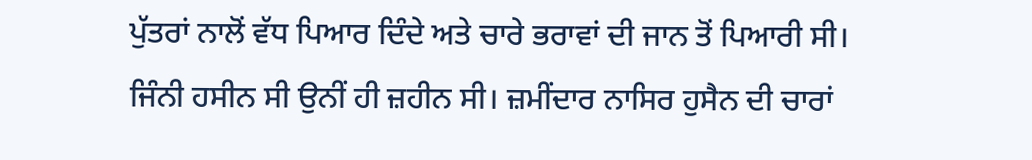ਪੁੱਤਰਾਂ ਨਾਲੋਂ ਵੱਧ ਪਿਆਰ ਦਿੰਦੇ ਅਤੇ ਚਾਰੇ ਭਰਾਵਾਂ ਦੀ ਜਾਨ ਤੋਂ ਪਿਆਰੀ ਸੀ। ਜਿੰਨੀ ਹਸੀਨ ਸੀ ਉਨੀਂ ਹੀ ਜ਼ਹੀਨ ਸੀ। ਜ਼ਮੀਂਦਾਰ ਨਾਸਿਰ ਹੁਸੈਨ ਦੀ ਚਾਰਾਂ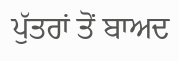ਪੁੱਤਰਾਂ ਤੋਂ ਬਾਅਦ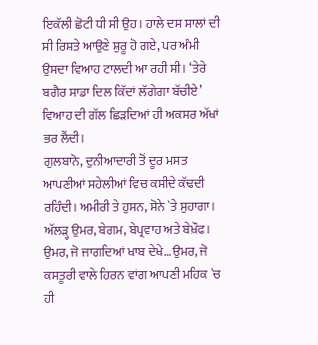ਇਕੱਲੀ ਛੋਟੀ ਧੀ ਸੀ ਉਹ। ਹਾਲੇ ਦਸ ਸਾਲਾਂ ਦੀ ਸੀ ਰਿਸ਼ਤੇ ਆਉਣੇ ਸ਼ੁਰੂ ਹੋ ਗਏ, ਪਰ ਅੰਮੀ ਉਸਦਾ ਵਿਆਹ ਟਾਲਦੀ ਆ ਰਹੀ ਸੀ। ‘ਤੇਰੇ ਬਗੈਰ ਸਾਡਾ ਦਿਲ ਕਿੱਦਾਂ ਲੱਗੇਗਾ ਬੱਚੀਏ’ ਵਿਆਹ ਦੀ ਗੱਲ ਛਿੜਦਿਆਂ ਹੀ ਅਕਸਰ ਅੱਖਾਂ ਭਰ ਲੈਂਦੀ।
ਗੁਲਬਾਨੋ, ਦੁਨੀਆਦਾਰੀ ਤੋਂ ਦੂਰ ਮਸਤ ਆਪਣੀਆਂ ਸਹੇਲੀਆਂ ਵਿਚ ਕਸੀਦੇ ਕੱਢਦੀ ਰਹਿੰਦੀ। ਅਮੀਰੀ ਤੇ ਹੁਸਨ, ਸੋਨੇ `ਤੇ ਸੁਹਾਗਾ। ਅੱਲੜ੍ਹ ਉਮਰ, ਬੇਗਮ, ਬੇਪ੍ਰਵਾਹ ਅਤੇ ਬੇਖ਼ੌਫ।
ਉਮਰ, ਜੋ ਜਾਗਦਿਆਂ ਖਾਬ ਦੇਖੇ…ਉਮਰ, ਜੋ ਕਸਤੂਰੀ ਵਾਲੇ ਹਿਰਨ ਵਾਂਗ ਆਪਣੀ ਮਹਿਕ `ਚ ਹੀ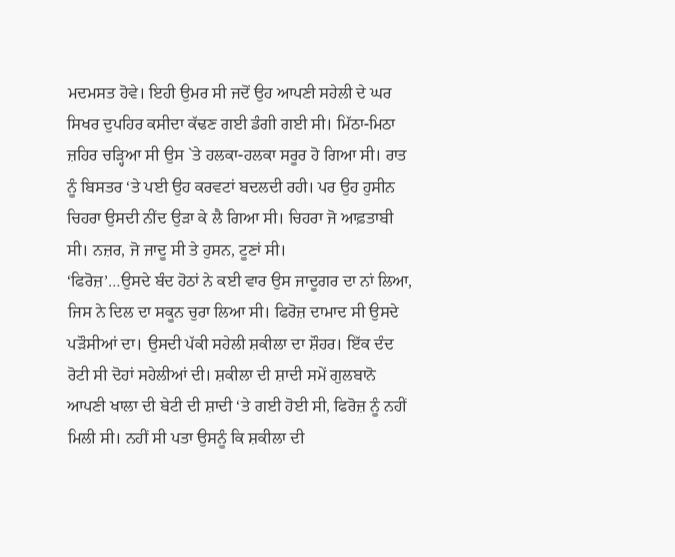ਮਦਮਸਤ ਹੋਵੇ। ਇਹੀ ਉਮਰ ਸੀ ਜਦੋਂ ਉਹ ਆਪਣੀ ਸਹੇਲੀ ਦੇ ਘਰ ਸਿਖਰ ਦੁਪਹਿਰ ਕਸੀਦਾ ਕੱਢਣ ਗਈ ਡੰਗੀ ਗਈ ਸੀ। ਮਿੱਠਾ-ਮਿਠਾ ਜ਼ਹਿਰ ਚੜ੍ਹਿਆ ਸੀ ਉਸ `ਤੇ ਹਲਕਾ-ਹਲਕਾ ਸਰੂਰ ਹੋ ਗਿਆ ਸੀ। ਰਾਤ ਨੂੰ ਬਿਸਤਰ ‘ਤੇ ਪਈ ਉਹ ਕਰਵਟਾਂ ਬਦਲਦੀ ਰਹੀ। ਪਰ ਉਹ ਹੁਸੀਨ ਚਿਹਰਾ ਉਸਦੀ ਨੀਂਦ ਉੜਾ ਕੇ ਲੈ ਗਿਆ ਸੀ। ਚਿਹਰਾ ਜੋ ਆਫ਼ਤਾਬੀ ਸੀ। ਨਜ਼ਰ, ਜੋ ਜਾਦੂ ਸੀ ਤੇ ਹੁਸਨ, ਟੂਣਾਂ ਸੀ।
‘ਫਿਰੋਜ਼’…ਉਸਦੇ ਬੰਦ ਹੋਠਾਂ ਨੇ ਕਈ ਵਾਰ ਉਸ ਜਾਦੂਗਰ ਦਾ ਨਾਂ ਲਿਆ, ਜਿਸ ਨੇ ਦਿਲ ਦਾ ਸਕੂਨ ਚੁਰਾ ਲਿਆ ਸੀ। ਫਿਰੋਜ਼ ਦਾਮਾਦ ਸੀ ਉਸਦੇ ਪੜੌਸੀਆਂ ਦਾ। ਉਸਦੀ ਪੱਕੀ ਸਹੇਲੀ ਸ਼ਕੀਲਾ ਦਾ ਸ਼ੌਹਰ। ਇੱਕ ਦੰਦ ਰੋਟੀ ਸੀ ਦੋਹਾਂ ਸਹੇਲੀਆਂ ਦੀ। ਸ਼ਕੀਲਾ ਦੀ ਸ਼ਾਦੀ ਸਮੇਂ ਗੁਲਬਾਨੋ ਆਪਣੀ ਖਾਲਾ ਦੀ ਬੇਟੀ ਦੀ ਸ਼ਾਦੀ ‘ਤੇ ਗਈ ਹੋਈ ਸੀ, ਫਿਰੋਜ਼ ਨੂੰ ਨਹੀਂ ਮਿਲੀ ਸੀ। ਨਹੀਂ ਸੀ ਪਤਾ ਉਸਨੂੰ ਕਿ ਸ਼ਕੀਲਾ ਦੀ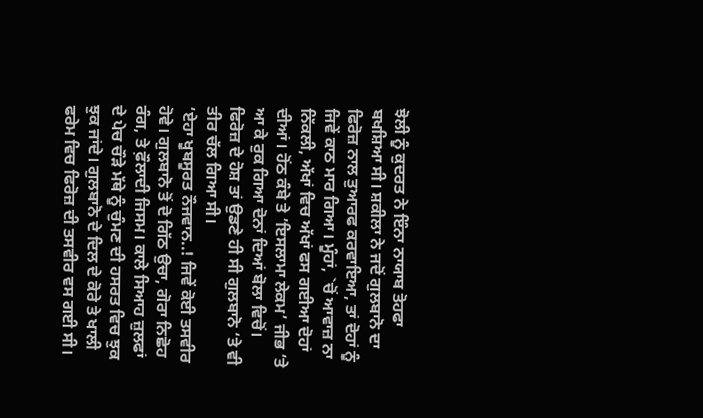ਝੋਲੀ ਨੂੰ ਕੁਦਰਤ ਨੇ ਇੰਨਾ ਨਾਯਾਬ ਤੋਹਫਾ ਬਖਸ਼ਿਆ ਸੀ। ਸ਼ਕੀਲਾ ਨੇ ਜਦੋਂ ਗੁਲਬਾਨੋ ਦਾ ਫਿਰੋਜ਼ ਨਾਲ ਤੁਆਰਫ ਕਰਵਾਇਆ, ਤਾਂ ਦੋਹਾਂ ਨੂੰ ਜਿਵੇਂ ਕਾਠ ਮਾਰ ਗਿਆ। ਮੂੰਹਾਂ, `ਚੋਂ ਆਵਾਜ਼ ਨਾ ਨਿੱਕਲੀ, ਅੱਖਾਂ ਵਿਚ ਅੱਖਾਂ ਫਸ ਗਈਆ ਦੋਹਾਂ ਦੀਆਂ। ਹੋਂਠ ਕੰਬੇ ਤੇ ’ਇਸਲਾਮਾ ਲੇਕਮ’ ਜੀਭ ‘ਤੇ ਆ ਕੇ ਰੁਕ ਗਿਆ ਦੋਨਾਂ ਦਿਆਂ ਬੋਲਾ ਵਿਚੋਂ। ਫਿਰੋਜ਼ ਦੇ ਹੋਸ਼ ਤਾਂ ਉਡਣੇ ਹੀ ਸੀ ਗੁਲਬਾਨੋ ‘ਤੇ ਵੀ ਤੀਰ ਚੱਲ ਗਿਆ ਸੀ।
‘ਏਹਾ ਖੂਬਸੂਰਤ ਨੌਜਵਾਨ..! ਜਿਵੇਂ ਕੋਈ ਤਸਵੀਰ ਹੋਵੇ। ਗੁਲਬਾਨੋ ਤੋਂ ਦੋ ਗਿੱਠ ਉਚਾ, ਗੋਰਾ ਨਿਛੋਹ ਰੰਗ, ਤੇ ਫ਼ੌਲਾਦੀ ਜਿਸਮ। ਕਾਲੇ ਸਿਆਹ ਜ਼ੁਲਫਾਂ ਦੇ ਪੇਚ ਚੌੜੇ ਮੱਥੇ ਨੂੰ ਚੁੰਮਣ ਦੀ ਹਸਰਤ ਵਿਚ ਝੁਕ ਝੁਕ ਜਾਂਦੇ। ਗੁਲਬਾਨੋ ਦੇ ਦਿਲ ਦੇ ਕੋਰੇ ਤੇ ਖਾਲੀ ਫਰੇਮ ਵਿਚ ਫਿਰੋਜ਼ ਦੀ ਤਸਵੀਰ ਵਸ ਗਈ ਸੀ।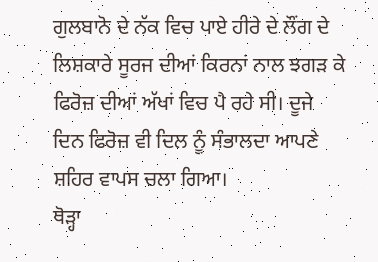ਗੁਲਬਾਨੋ ਦੇ ਨੱਕ ਵਿਚ ਪਾਏ ਹੀਰੇ ਦੇ ਲੌਂਗ ਦੇ ਲਿਸ਼ਕਾਰੇ ਸੂਰਜ ਦੀਆਂ ਕਿਰਨਾਂ ਨਾਲ ਝਗੜ ਕੇ ਫਿਰੋਜ਼ ਦੀਆਂ ਅੱਖਾਂ ਵਿਚ ਪੈ ਰਹੇ ਸੀ। ਦੂਜੇ ਦਿਨ ਫਿਰੋਜ਼ ਵੀ ਦਿਲ ਨੂੰ ਸੰਭਾਲਦਾ ਆਪਣੇ ਸ਼ਹਿਰ ਵਾਪਸ ਚਲਾ ਗਿਆ।
ਥੋੜ੍ਹਾ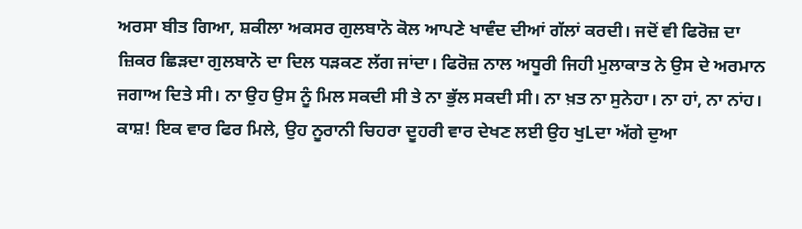ਅਰਸਾ ਬੀਤ ਗਿਆ, ਸ਼ਕੀਲਾ ਅਕਸਰ ਗੁਲਬਾਨੋ ਕੋਲ ਆਪਣੇ ਖਾਵੰਦ ਦੀਆਂ ਗੱਲਾਂ ਕਰਦੀ। ਜਦੋਂ ਵੀ ਫਿਰੋਜ਼ ਦਾ ਜ਼ਿਕਰ ਛਿੜਦਾ ਗੁਲਬਾਨੋ ਦਾ ਦਿਲ ਧੜਕਣ ਲੱਗ ਜਾਂਦਾ। ਫਿਰੋਜ਼ ਨਾਲ ਅਧੂਰੀ ਜਿਹੀ ਮੁਲਾਕਾਤ ਨੇ ਉਸ ਦੇ ਅਰਮਾਨ ਜਗਾਅ ਦਿਤੇ ਸੀ। ਨਾ ਉਹ ਉਸ ਨੂੰ ਮਿਲ ਸਕਦੀ ਸੀ ਤੇ ਨਾ ਭੁੱਲ ਸਕਦੀ ਸੀ। ਨਾ ਖ਼ਤ ਨਾ ਸੁਨੇਹਾ। ਨਾ ਹਾਂ, ਨਾ ਨਾਂਹ। ਕਾਸ਼! ਇਕ ਵਾਰ ਫਿਰ ਮਿਲੇ, ਉਹ ਨੂਰਾਨੀ ਚਿਹਰਾ ਦੂਹਰੀ ਵਾਰ ਦੇਖਣ ਲਈ ਉਹ ਖੁLਦਾ ਅੱਗੇ ਦੁਆ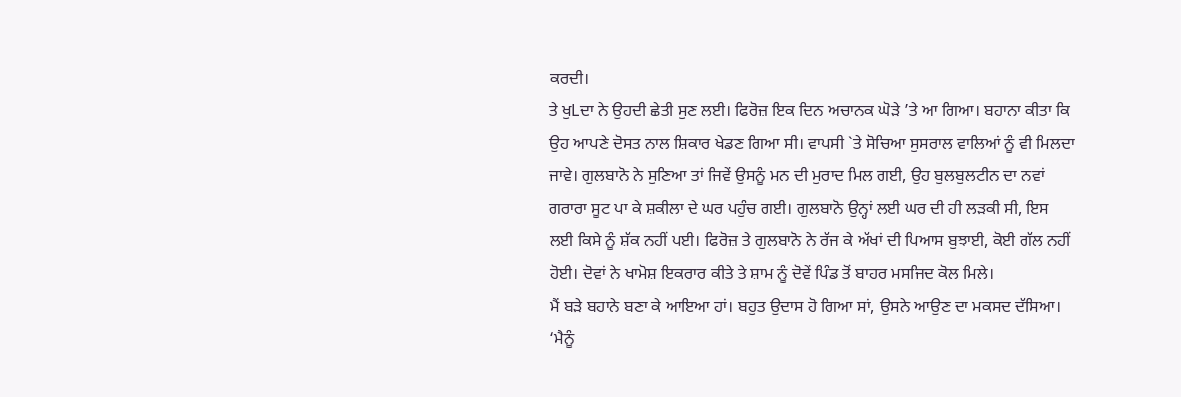ਕਰਦੀ।
ਤੇ ਖੁLਦਾ ਨੇ ਉਹਦੀ ਛੇਤੀ ਸੁਣ ਲਈ। ਫਿਰੋਜ਼ ਇਕ ਦਿਨ ਅਚਾਨਕ ਘੋੜੇ ’ਤੇ ਆ ਗਿਆ। ਬਹਾਨਾ ਕੀਤਾ ਕਿ ਉਹ ਆਪਣੇ ਦੋਸਤ ਨਾਲ ਸ਼ਿਕਾਰ ਖੇਡਣ ਗਿਆ ਸੀ। ਵਾਪਸੀ `ਤੇ ਸੋਚਿਆ ਸੁਸਰਾਲ ਵਾਲਿਆਂ ਨੂੰ ਵੀ ਮਿਲਦਾ ਜਾਵੇ। ਗੁਲਬਾਨੋ ਨੇ ਸੁਣਿਆ ਤਾਂ ਜਿਵੇਂ ਉਸਨੂੰ ਮਨ ਦੀ ਮੁਰਾਦ ਮਿਲ ਗਈ, ਉਹ ਬੁਲਬੁਲਟੀਨ ਦਾ ਨਵਾਂ ਗਰਾਰਾ ਸੂਟ ਪਾ ਕੇ ਸ਼ਕੀਲਾ ਦੇ ਘਰ ਪਹੁੰਚ ਗਈ। ਗੁਲਬਾਨੋ ਉਨ੍ਹਾਂ ਲਈ ਘਰ ਦੀ ਹੀ ਲੜਕੀ ਸੀ, ਇਸ ਲਈ ਕਿਸੇ ਨੂੰ ਸ਼ੱਕ ਨਹੀਂ ਪਈ। ਫਿਰੋਜ਼ ਤੇ ਗੁਲਬਾਨੋ ਨੇ ਰੱਜ ਕੇ ਅੱਖਾਂ ਦੀ ਪਿਆਸ ਬੁਝਾਈ, ਕੋਈ ਗੱਲ ਨਹੀਂ ਹੋਈ। ਦੋਵਾਂ ਨੇ ਖਾਮੋਸ਼ ਇਕਰਾਰ ਕੀਤੇ ਤੇ ਸ਼ਾਮ ਨੂੰ ਦੋਵੇਂ ਪਿੰਡ ਤੋਂ ਬਾਹਰ ਮਸਜਿਦ ਕੋਲ ਮਿਲੇ।
ਮੈਂ ਬੜੇ ਬਹਾਨੇ ਬਣਾ ਕੇ ਆਇਆ ਹਾਂ। ਬਹੁਤ ਉਦਾਸ ਹੋ ਗਿਆ ਸਾਂ, ਉਸਨੇ ਆਉਣ ਦਾ ਮਕਸਦ ਦੱਸਿਆ।
‘ਮੈਨੂੰ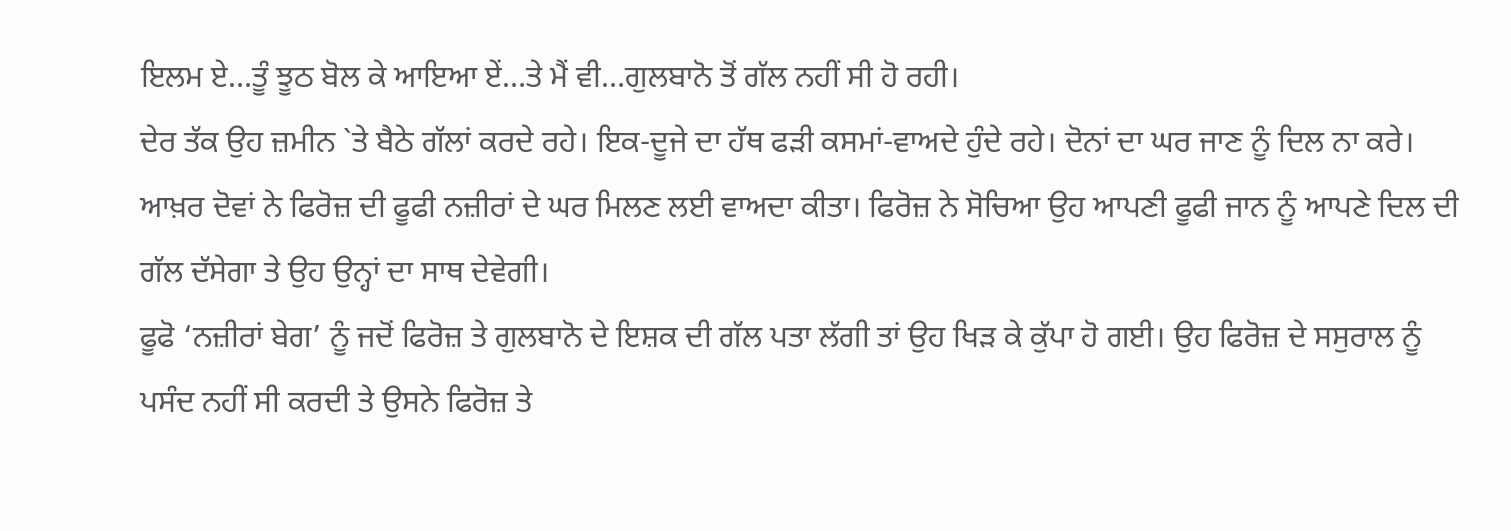ਇਲਮ ਏ…ਤੂੰ ਝੂਠ ਬੋਲ ਕੇ ਆਇਆ ਏਂ…ਤੇ ਮੈਂ ਵੀ…ਗੁਲਬਾਨੋ ਤੋਂ ਗੱਲ ਨਹੀਂ ਸੀ ਹੋ ਰਹੀ।
ਦੇਰ ਤੱਕ ਉਹ ਜ਼ਮੀਨ `ਤੇ ਬੈਠੇ ਗੱਲਾਂ ਕਰਦੇ ਰਹੇ। ਇਕ-ਦੂਜੇ ਦਾ ਹੱਥ ਫੜੀ ਕਸਮਾਂ-ਵਾਅਦੇ ਹੁੰਦੇ ਰਹੇ। ਦੋਨਾਂ ਦਾ ਘਰ ਜਾਣ ਨੂੰ ਦਿਲ ਨਾ ਕਰੇ। ਆਖ਼ਰ ਦੋਵਾਂ ਨੇ ਫਿਰੋਜ਼ ਦੀ ਫੂਫੀ ਨਜ਼ੀਰਾਂ ਦੇ ਘਰ ਮਿਲਣ ਲਈ ਵਾਅਦਾ ਕੀਤਾ। ਫਿਰੋਜ਼ ਨੇ ਸੋਚਿਆ ਉਹ ਆਪਣੀ ਫੂਫੀ ਜਾਨ ਨੂੰ ਆਪਣੇ ਦਿਲ ਦੀ ਗੱਲ ਦੱਸੇਗਾ ਤੇ ਉਹ ਉਨ੍ਹਾਂ ਦਾ ਸਾਥ ਦੇਵੇਗੀ।
ਫੂਫੋ ‘ਨਜ਼ੀਰਾਂ ਬੇਗ’ ਨੂੰ ਜਦੋਂ ਫਿਰੋਜ਼ ਤੇ ਗੁਲਬਾਨੋ ਦੇ ਇਸ਼ਕ ਦੀ ਗੱਲ ਪਤਾ ਲੱਗੀ ਤਾਂ ਉਹ ਖਿੜ ਕੇ ਕੁੱਪਾ ਹੋ ਗਈ। ਉਹ ਫਿਰੋਜ਼ ਦੇ ਸਸੁਰਾਲ ਨੂੰ ਪਸੰਦ ਨਹੀਂ ਸੀ ਕਰਦੀ ਤੇ ਉਸਨੇ ਫਿਰੋਜ਼ ਤੇ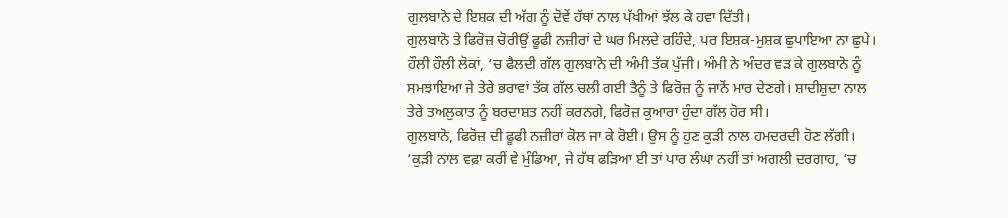ਗੁਲਬਾਨੋ ਦੇ ਇਸ਼ਕ ਦੀ ਅੱਗ ਨੂੰ ਦੋਵੇਂ ਹੱਥਾਂ ਨਾਲ ਪੱਖੀਆਂ ਝੱਲ ਕੇ ਹਵਾ ਦਿੱਤੀ।
ਗੁਲਬਾਨੋ ਤੇ ਫਿਰੋਜ਼ ਚੋਰੀਉਂ ਫੂਫੀ ਨਜ਼ੀਰਾਂ ਦੇ ਘਰ ਮਿਲਦੇ ਰਹਿੰਦੇ, ਪਰ ਇਸ਼ਕ-ਮੁਸ਼ਕ ਛੁਪਾਇਆ ਨਾ ਛੁਪੇ। ਹੌਲੀ ਹੌਲੀ ਲੋਕਾਂ, ‘ਚ ਫੈਲਦੀ ਗੱਲ ਗੁਲਬਾਨੋ ਦੀ ਅੰਮੀ ਤੱਕ ਪੁੱਜੀ। ਅੰਮੀ ਨੇ ਅੰਦਰ ਵੜ ਕੇ ਗੁਲਬਾਨੋ ਨੂੰ ਸਮਝਾਇਆ ਜੇ ਤੇਰੇ ਭਰਾਵਾਂ ਤੱਕ ਗੱਲ ਚਲੀ ਗਈ ਤੈਨੂੰ ਤੇ ਫਿਰੋਜ਼ ਨੂੰ ਜਾਨੋਂ ਮਾਰ ਦੇਣਗੇ। ਸ਼ਾਦੀਸ਼ੁਦਾ ਨਾਲ ਤੇਰੇ ਤਅਲੁਕਾਤ ਨੂੰ ਬਰਦਾਸ਼ਤ ਨਹੀਂ ਕਰਨਗੇ, ਫਿਰੋਜ਼ ਕੁਆਰਾ ਹੁੰਦਾ ਗੱਲ ਹੋਰ ਸੀ।
ਗੁਲਬਾਨੋ, ਫਿਰੋਜ਼ ਦੀ ਫੂਫੀ ਨਜ਼ੀਰਾਂ ਕੋਲ ਜਾ ਕੇ ਰੋਈ। ਉਸ ਨੂੰ ਹੁਣ ਕੁੜੀ ਨਾਲ ਹਮਦਰਦੀ ਹੋਣ ਲੱਗੀ।
‘ਕੁੜੀ ਨਾਲ ਵਫ਼ਾ ਕਰੀਂ ਵੇ ਮੁੰਡਿਆ, ਜੇ ਹੱਥ ਫੜਿਆ ਈ ਤਾਂ ਪਾਰ ਲੰਘਾ ਨਹੀਂ ਤਾਂ ਅਗਲੀ ਦਰਗਾਹ, ‘ਚ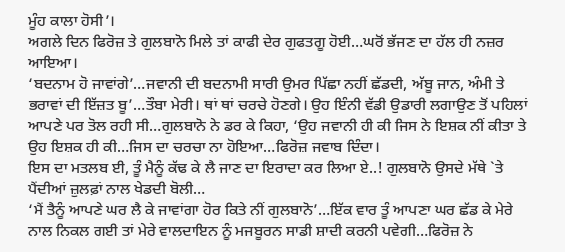ਮੂੰਹ ਕਾਲਾ ਹੋਸੀ’।
ਅਗਲੇ ਦਿਨ ਫਿਰੋਜ਼ ਤੇ ਗੁਲਬਾਨੋ ਮਿਲੇ ਤਾਂ ਕਾਫੀ ਦੇਰ ਗੁਫਤਗੂ ਹੋਈ…ਘਰੋਂ ਭੱਜਣ ਦਾ ਹੱਲ ਹੀ ਨਜ਼ਰ ਆਇਆ।
‘ਬਦਨਾਮ ਹੋ ਜਾਵਾਂਗੇ’…ਜਵਾਨੀ ਦੀ ਬਦਨਾਮੀ ਸਾਰੀ ਉਮਰ ਪਿੱਛਾ ਨਹੀਂ ਛੱਡਦੀ, ਅੱਬੂ ਜਾਨ, ਅੰਮੀ ਤੇ ਭਰਾਵਾਂ ਦੀ ਇੱਜ਼ਤ ਬੂ’…ਤੌਬਾ ਮੇਰੀ। ਥਾਂ ਥਾਂ ਚਰਚੇ ਹੋਣਗੇ। ਉਹ ਇੰਨੀ ਵੱਡੀ ਉਡਾਰੀ ਲਗਾਉਣ ਤੋਂ ਪਹਿਲਾਂ ਆਪਣੇ ਪਰ ਤੋਲ ਰਹੀ ਸੀ…ਗੁਲਬਾਨੋ ਨੇ ਡਰ ਕੇ ਕਿਹਾ, ‘ਉਹ ਜਵਾਨੀ ਹੀ ਕੀ ਜਿਸ ਨੇ ਇਸ਼ਕ ਨੀਂ ਕੀਤਾ ਤੇ ਉਹ ਇਸ਼ਕ ਹੀ ਕੀ…ਜਿਸ ਦਾ ਚਰਚਾ ਨਾ ਹੋਇਆ…ਫਿਰੋਜ਼ ਜਵਾਬ ਦਿੰਦਾ।
ਇਸ ਦਾ ਮਤਲਬ ਈ, ਤੂੰ ਮੈਨੂੰ ਕੱਢ ਕੇ ਲੈ ਜਾਣ ਦਾ ਇਰਾਦਾ ਕਰ ਲਿਆ ਏ..! ਗੁਲਬਾਨੋ ਉਸਦੇ ਮੱਥੇ `ਤੇ ਪੈਂਦੀਆਂ ਜ਼ੁਲਫ਼ਾਂ ਨਾਲ ਖੇਡਦੀ ਬੋਲੀ…
‘ਮੈਂ ਤੈਨੂੰ ਆਪਣੇ ਘਰ ਲੈ ਕੇ ਜਾਵਾਂਗਾ ਹੋਰ ਕਿਤੇ ਨੀਂ ਗੁਲਬਾਨੋ’…ਇੱਕ ਵਾਰ ਤੂੰ ਆਪਣਾ ਘਰ ਛੱਡ ਕੇ ਮੇਰੇ ਨਾਲ ਨਿਕਲ ਗਈ ਤਾਂ ਮੇਰੇ ਵਾਲਦਾਇਨ ਨੂੰ ਮਜਬੂਰਨ ਸਾਡੀ ਸ਼ਾਦੀ ਕਰਨੀ ਪਵੇਗੀ…ਫਿਰੋਜ਼ ਨੇ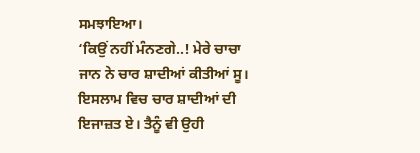ਸਮਝਾਇਆ।
‘ਕਿਉਂ ਨਹੀਂ ਮੰਨਣਗੇ..! ਮੇਰੇ ਚਾਚਾ ਜਾਨ ਨੇ ਚਾਰ ਸ਼ਾਦੀਆਂ ਕੀਤੀਆਂ ਸੂ। ਇਸਲਾਮ ਵਿਚ ਚਾਰ ਸ਼ਾਦੀਆਂ ਦੀ ਇਜਾਜ਼ਤ ਏ। ਤੈਨੂੰ ਵੀ ਉਹੀ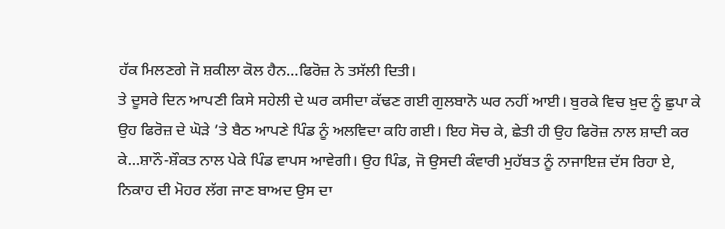ਹੱਕ ਮਿਲਣਗੇ ਜੋ ਸ਼ਕੀਲਾ ਕੋਲ ਹੈਨ…ਫਿਰੋਜ਼ ਨੇ ਤਸੱਲੀ ਦਿਤੀ।
ਤੇ ਦੂਸਰੇ ਦਿਨ ਆਪਣੀ ਕਿਸੇ ਸਹੇਲੀ ਦੇ ਘਰ ਕਸੀਦਾ ਕੱਢਣ ਗਈ ਗੁਲਬਾਨੋ ਘਰ ਨਹੀਂ ਆਈ। ਬੁਰਕੇ ਵਿਚ ਖ਼ੁਦ ਨੂੰ ਛੁਪਾ ਕੇ ਉਹ ਫਿਰੋਜ਼ ਦੇ ਘੋੜੇ ’ਤੇ ਬੈਠ ਆਪਣੇ ਪਿੰਡ ਨੂੰ ਅਲਵਿਦਾ ਕਹਿ ਗਈ। ਇਹ ਸੋਚ ਕੇ, ਛੇਤੀ ਹੀ ਉਹ ਫਿਰੋਜ਼ ਨਾਲ ਸ਼ਾਦੀ ਕਰ ਕੇ…ਸ਼ਾਨੌ-ਸ਼ੌਕਤ ਨਾਲ ਪੇਕੇ ਪਿੰਡ ਵਾਪਸ ਆਵੇਗੀ। ਉਹ ਪਿੰਡ, ਜੋ ਉਸਦੀ ਕੰਵਾਰੀ ਮੁਹੱਬਤ ਨੂੰ ਨਾਜਾਇਜ਼ ਦੱਸ ਰਿਹਾ ਏ, ਨਿਕਾਹ ਦੀ ਮੋਹਰ ਲੱਗ ਜਾਣ ਬਾਅਦ ਉਸ ਦਾ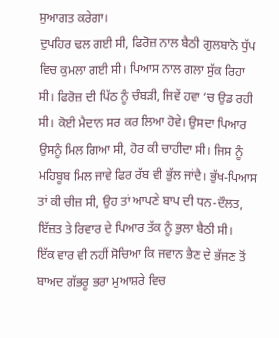ਸੁਆਗਤ ਕਰੇਗਾ।
ਦੁਪਹਿਰ ਢਲ ਗਈ ਸੀ, ਫਿਰੋਜ਼ ਨਾਲ ਬੈਠੀ ਗੁਲਬਾਨੋ ਧੁੱਪ ਵਿਚ ਕੁਮਲਾ ਗਈ ਸੀ। ਪਿਆਸ ਨਾਲ ਗਲਾ ਸੁੱਕ ਰਿਹਾ ਸੀ। ਫਿਰੋਜ਼ ਦੀ ਪਿੱਠ ਨੂੰ ਚੰਬੜੀ, ਜਿਵੇਂ ਹਵਾ ‘ਚ ਉਡ ਰਹੀ ਸੀ। ਕੋਈ ਮੈਦਾਨ ਸਰ ਕਰ ਲਿਆ ਹੋਵੇ। ਉਸਦਾ ਪਿਆਰ ਉਸਨੂੰ ਮਿਲ ਗਿਆ ਸੀ, ਹੋਰ ਕੀ ਚਾਹੀਦਾ ਸੀ। ਜਿਸ ਨੂੰ ਮਹਿਬੂਬ ਮਿਲ ਜਾਵੇ ਫਿਰ ਰੱਬ ਵੀ ਭੁੱਲ ਜਾਂਦੈ। ਭੁੱਖ-ਪਿਆਸ ਤਾਂ ਕੀ ਚੀਜ਼ ਸੀ, ਉਹ ਤਾਂ ਆਪਣੇ ਬਾਪ ਦੀ ਧਨ-ਦੌਲਤ, ਇੱਜ਼ਤ ਤੇ ਰਿਵਾਰ ਦੇ ਪਿਆਰ ਤੱਕ ਨੂੰ ਭੁਲਾ ਬੈਠੀ ਸੀ।
ਇੱਕ ਵਾਰ ਵੀ ਨਹੀਂ ਸੋਚਿਆ ਕਿ ਜਵਾਨ ਭੈਣ ਦੇ ਭੱਜਣ ਤੋਂ ਬਾਅਦ ਗੱਭਰੂ ਭਰਾ ਮੁਆਸ਼ਰੇ ਵਿਚ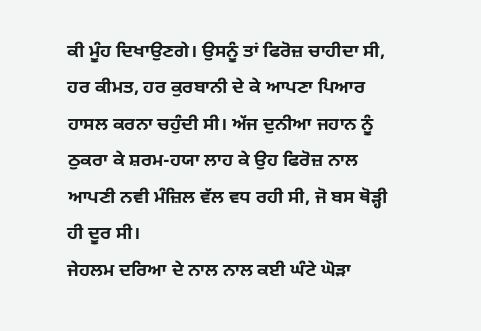ਕੀ ਮੂੰਹ ਦਿਖਾਉਣਗੇ। ਉਸਨੂੰ ਤਾਂ ਫਿਰੋਜ਼ ਚਾਹੀਦਾ ਸੀ, ਹਰ ਕੀਮਤ, ਹਰ ਕੁਰਬਾਨੀ ਦੇ ਕੇ ਆਪਣਾ ਪਿਆਰ ਹਾਸਲ ਕਰਨਾ ਚਹੁੰਦੀ ਸੀ। ਅੱਜ ਦੁਨੀਆ ਜਹਾਨ ਨੂੰ ਠੁਕਰਾ ਕੇ ਸ਼ਰਮ-ਹਯਾ ਲਾਹ ਕੇ ਉਹ ਫਿਰੋਜ਼ ਨਾਲ ਆਪਣੀ ਨਵੀ ਮੰਜ਼ਿਲ ਵੱਲ ਵਧ ਰਹੀ ਸੀ, ਜੋ ਬਸ ਥੋੜ੍ਹੀ ਹੀ ਦੂਰ ਸੀ।
ਜੇਹਲਮ ਦਰਿਆ ਦੇ ਨਾਲ ਨਾਲ ਕਈ ਘੰਟੇ ਘੋੜਾ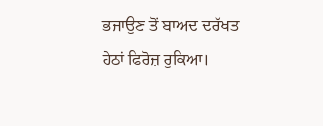ਭਜਾਉਣ ਤੋਂ ਬਾਅਦ ਦਰੱਖਤ ਹੇਠਾਂ ਫਿਰੋਜ਼ ਰੁਕਿਆ।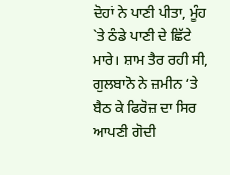ਦੋਹਾਂ ਨੇ ਪਾਣੀ ਪੀਤਾ, ਮੂੰਹ `ਤੇ ਠੰਡੇ ਪਾਣੀ ਦੇ ਛਿੱਟੇ ਮਾਰੇ। ਸ਼ਾਮ ਤੈਰ ਰਹੀ ਸੀ, ਗੁਲਬਾਨੋ ਨੇ ਜ਼ਮੀਨ ‘ਤੇ ਬੈਠ ਕੇ ਫਿਰੋਜ਼ ਦਾ ਸਿਰ ਆਪਣੀ ਗੋਦੀ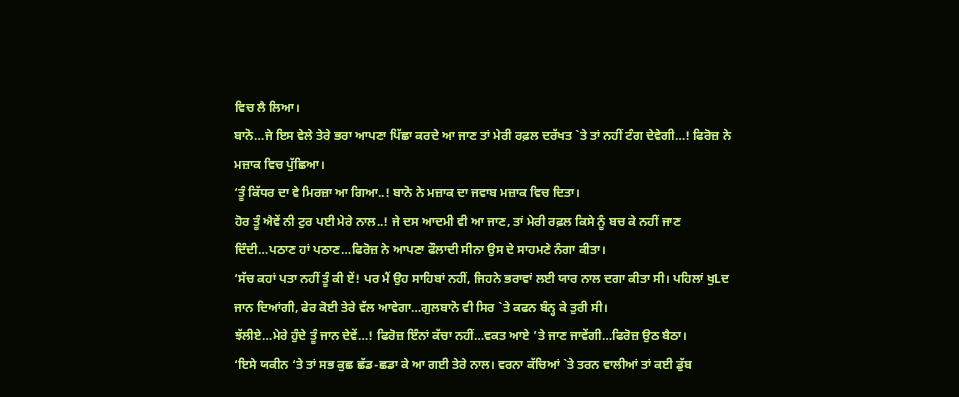ਵਿਚ ਲੈ ਲਿਆ।
ਬਾਨੋ…ਜੇ ਇਸ ਵੇਲੇ ਤੇਰੇ ਭਰਾ ਆਪਣਾ ਪਿੱਛਾ ਕਰਦੇ ਆ ਜਾਣ ਤਾਂ ਮੇਰੀ ਰਫ਼ਲ ਦਰੱਖਤ `ਤੇ ਤਾਂ ਨਹੀਂ ਟੰਗ ਦੇਵੇਗੀ…! ਫਿਰੋਜ਼ ਨੇ ਮਜ਼ਾਕ ਵਿਚ ਪੁੱਛਿਆ।
‘ਤੂੰ ਕਿੱਧਰ ਦਾ ਵੇ ਮਿਰਜ਼ਾ ਆ ਗਿਆ..! ਬਾਨੋ ਨੇ ਮਜ਼ਾਕ ਦਾ ਜਵਾਬ ਮਜ਼ਾਕ ਵਿਚ ਦਿਤਾ।
ਹੋਰ ਤੂੰ ਐਵੇਂ ਨੀ ਟੁਰ ਪਈ ਮੇਰੇ ਨਾਲ..! ਜੇ ਦਸ ਆਦਮੀ ਵੀ ਆ ਜਾਣ, ਤਾਂ ਮੇਰੀ ਰਫ਼ਲ ਕਿਸੇ ਨੂੰ ਬਚ ਕੇ ਨਹੀਂ ਜਾਣ ਦਿੰਦੀ…ਪਠਾਣ ਹਾਂ ਪਠਾਣ…ਫਿਰੋਜ਼ ਨੇ ਆਪਣਾ ਫੌਲਾਦੀ ਸੀਨਾ ਉਸ ਦੇ ਸਾਹਮਣੇ ਨੰਗਾ ਕੀਤਾ।
‘ਸੱਚ ਕਹਾਂ ਪਤਾ ਨਹੀਂ ਤੂੰ ਕੀ ਏਂ! ਪਰ ਮੈਂ ਉਹ ਸਾਹਿਬਾਂ ਨਹੀਂ, ਜਿਹਨੇ ਭਰਾਵਾਂ ਲਈ ਯਾਰ ਨਾਲ ਦਗਾ ਕੀਤਾ ਸੀ। ਪਹਿਲਾਂ ਖੁLਦ ਜਾਨ ਦਿਆਂਗੀ, ਫੇਰ ਕੋਈ ਤੇਰੇ ਵੱਲ ਆਵੇਗਾ…ਗੁਲਬਾਨੋ ਵੀ ਸਿਰ `ਤੇ ਕਫਨ ਬੰਨ੍ਹ ਕੇ ਤੁਰੀ ਸੀ।
ਝੱਲੀਏ…ਮੇਰੇ ਹੁੰਦੇ ਤੂੰ ਜਾਨ ਦੇਵੇਂ…! ਫਿਰੋਜ਼ ਇੰਨਾਂ ਕੱਚਾ ਨਹੀਂ…ਵਕਤ ਆਏ ’ਤੇ ਜਾਣ ਜਾਵੇਂਗੀ…ਫਿਰੋਜ਼ ਉਠ ਬੈਠਾ।
‘ਇਸੇ ਯਕੀਨ ‘ਤੇ ਤਾਂ ਸਭ ਕੁਛ ਛੱਡ-ਛਡਾ ਕੇ ਆ ਗਈ ਤੇਰੇ ਨਾਲ। ਵਰਨਾ ਕੱਚਿਆਂ `ਤੇ ਤਰਨ ਵਾਲੀਆਂ ਤਾਂ ਕਈ ਡੁੱਬ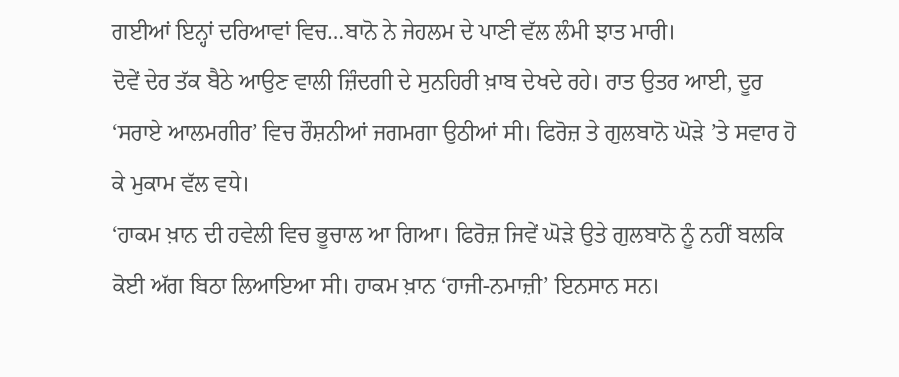ਗਈਆਂ ਇਨ੍ਹਾਂ ਦਰਿਆਵਾਂ ਵਿਚ…ਬਾਨੋ ਨੇ ਜੇਹਲਮ ਦੇ ਪਾਣੀ ਵੱਲ ਲੰਮੀ ਝਾਤ ਮਾਰੀ।
ਦੋਵੇਂ ਦੇਰ ਤੱਕ ਬੈਠੇ ਆਉਣ ਵਾਲੀ ਜ਼ਿੰਦਗੀ ਦੇ ਸੁਨਹਿਰੀ ਖ਼ਾਬ ਦੇਖਦੇ ਰਹੇ। ਰਾਤ ਉਤਰ ਆਈ, ਦੂਰ ‘ਸਰਾਏ ਆਲਮਗੀਰ’ ਵਿਚ ਰੌਸ਼ਨੀਆਂ ਜਗਮਗਾ ਉਠੀਆਂ ਸੀ। ਫਿਰੋਜ਼ ਤੇ ਗੁਲਬਾਨੋ ਘੋੜੇ ’ਤੇ ਸਵਾਰ ਹੋ ਕੇ ਮੁਕਾਮ ਵੱਲ ਵਧੇ।
‘ਹਾਕਮ ਖ਼ਾਨ ਦੀ ਹਵੇਲੀ ਵਿਚ ਭੂਚਾਲ ਆ ਗਿਆ। ਫਿਰੋਜ਼ ਜਿਵੇਂ ਘੋੜੇ ਉਤੇ ਗੁਲਬਾਨੋ ਨੂੰ ਨਹੀਂ ਬਲਕਿ ਕੋਈ ਅੱਗ ਬਿਠਾ ਲਿਆਇਆ ਸੀ। ਹਾਕਮ ਖ਼ਾਨ ‘ਹਾਜੀ-ਨਮਾਜ਼ੀ’ ਇਨਸਾਨ ਸਨ।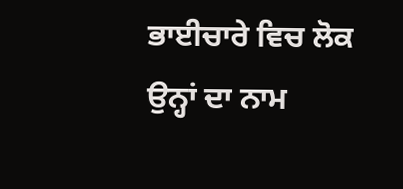ਭਾਈਚਾਰੇ ਵਿਚ ਲੋਕ ਉਨ੍ਹਾਂ ਦਾ ਨਾਮ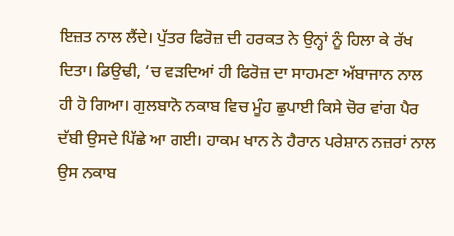ਇਜ਼ਤ ਨਾਲ ਲੈਂਦੇ। ਪੁੱਤਰ ਫਿਰੋਜ਼ ਦੀ ਹਰਕਤ ਨੇ ਉਨ੍ਹਾਂ ਨੂੰ ਹਿਲਾ ਕੇ ਰੱਖ ਦਿਤਾ। ਡਿਉਢੀ, ‘ਚ ਵੜਦਿਆਂ ਹੀ ਫਿਰੋਜ਼ ਦਾ ਸਾਹਮਣਾ ਅੱਬਾਜਾਨ ਨਾਲ ਹੀ ਹੋ ਗਿਆ। ਗੁਲਬਾਨੋ ਨਕਾਬ ਵਿਚ ਮੂੰਹ ਛੁਪਾਈ ਕਿਸੇ ਚੋਰ ਵਾਂਗ ਪੈਰ ਦੱਬੀ ਉਸਦੇ ਪਿੱਛੇ ਆ ਗਈ। ਹਾਕਮ ਖਾਨ ਨੇ ਹੈਰਾਨ ਪਰੇਸ਼ਾਨ ਨਜ਼ਰਾਂ ਨਾਲ ਉਸ ਨਕਾਬ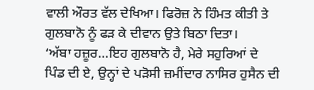ਵਾਲੀ ਔਰਤ ਵੱਲ ਦੇਖਿਆ। ਫਿਰੋਜ਼ ਨੇ ਹਿੰਮਤ ਕੀਤੀ ਤੇ ਗੁਲਬਾਨੋ ਨੂੰ ਫੜ ਕੇ ਦੀਵਾਨ ਉਤੇ ਬਿਠਾ ਦਿਤਾ।
‘ਅੱਬਾ ਹਜ਼ੂਰ…ਇਹ ਗੁਲਬਾਨੋ ਹੈ, ਮੇਰੇ ਸਹੁਰਿਆਂ ਦੇ ਪਿੰਡ ਦੀ ਏ, ਉਨ੍ਹਾਂ ਦੇ ਪੜੋਸੀ ਜ਼ਮੀਂਦਾਰ ਨਾਸਿਰ ਹੁਸੈਨ ਦੀ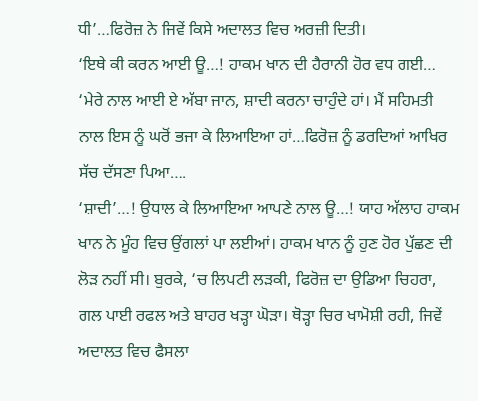ਧੀ’…ਫਿਰੋਜ਼ ਨੇ ਜਿਵੇਂ ਕਿਸੇ ਅਦਾਲਤ ਵਿਚ ਅਰਜ਼ੀ ਦਿਤੀ।
‘ਇਥੇ ਕੀ ਕਰਨ ਆਈ ਊ…! ਹਾਕਮ ਖਾਨ ਦੀ ਹੈਰਾਨੀ ਹੋਰ ਵਧ ਗਈ…
‘ਮੇਰੇ ਨਾਲ ਆਈ ਏ ਅੱਬਾ ਜਾਨ, ਸ਼ਾਦੀ ਕਰਨਾ ਚਾਹੁੰਦੇ ਹਾਂ। ਮੈਂ ਸਹਿਮਤੀ ਨਾਲ ਇਸ ਨੂੰ ਘਰੋਂ ਭਜਾ ਕੇ ਲਿਆਇਆ ਹਾਂ…ਫਿਰੋਜ਼ ਨੂੰ ਡਰਦਿਆਂ ਆਖਿਰ ਸੱਚ ਦੱਸਣਾ ਪਿਆ….
‘ਸ਼ਾਦੀ’…! ਉਧਾਲ ਕੇ ਲਿਆਇਆ ਆਪਣੇ ਨਾਲ ਊ…! ਯਾਹ ਅੱਲਾਹ ਹਾਕਮ ਖਾਨ ਨੇ ਮੂੰਹ ਵਿਚ ਉਂਗਲਾਂ ਪਾ ਲਈਆਂ। ਹਾਕਮ ਖਾਨ ਨੂੰ ਹੁਣ ਹੋਰ ਪੁੱਛਣ ਦੀ ਲੋੜ ਨਹੀਂ ਸੀ। ਬੁਰਕੇ, ‘ਚ ਲਿਪਟੀ ਲੜਕੀ, ਫਿਰੋਜ਼ ਦਾ ਉਡਿਆ ਚਿਹਰਾ, ਗਲ ਪਾਈ ਰਫਲ ਅਤੇ ਬਾਹਰ ਖੜ੍ਹਾ ਘੋੜਾ। ਥੋੜ੍ਹਾ ਚਿਰ ਖਾਮੋਸ਼ੀ ਰਹੀ, ਜਿਵੇਂ ਅਦਾਲਤ ਵਿਚ ਫੈਸਲਾ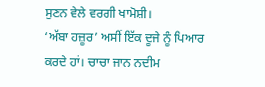ਸੁਣਨ ਵੇਲੇ ਵਰਗੀ ਖਾਮੋਸ਼ੀ।
‘ਅੱਬਾ ਹਜ਼ੂਰ’ ਅਸੀਂ ਇੱਕ ਦੂਜੇ ਨੂੰ ਪਿਆਰ ਕਰਦੇ ਹਾਂ। ਚਾਚਾ ਜਾਨ ਨਦੀਮ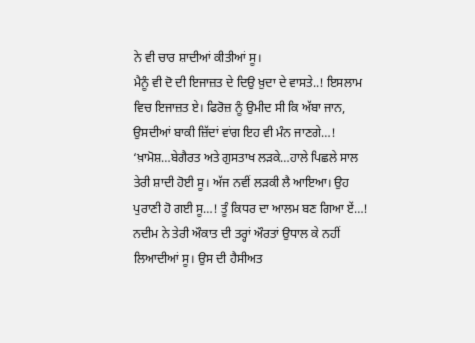ਨੇ ਵੀ ਚਾਰ ਸ਼ਾਦੀਆਂ ਕੀਤੀਆਂ ਸੂ।
ਮੈਨੂੰ ਵੀ ਦੋ ਦੀ ਇਜਾਜ਼ਤ ਦੇ ਦਿਉ ਖ਼ੁਦਾ ਦੇ ਵਾਸਤੇ..! ਇਸਲਾਮ ਵਿਚ ਇਜਾਜ਼ਤ ਏ। ਫਿਰੋਜ਼ ਨੂੰ ਉਮੀਦ ਸੀ ਕਿ ਅੱਬਾ ਜਾਨ, ਉਸਦੀਆਂ ਬਾਕੀ ਜ਼ਿੱਦਾਂ ਵਾਂਗ ਇਹ ਵੀ ਮੰਨ ਜਾਣਗੇ…!
‘ਖ਼ਾਮੋਸ਼…ਬੇਗੈਰਤ ਅਤੇ ਗੁਸਤਾਖ ਲੜਕੇ…ਹਾਲੇ ਪਿਛਲੇ ਸਾਲ ਤੇਰੀ ਸ਼ਾਦੀ ਹੋਈ ਸੂ। ਅੱਜ ਨਵੀਂ ਲੜਕੀ ਲੈ ਆਇਆ। ਉਹ ਪੁਰਾਣੀ ਹੋ ਗਈ ਸੂ…! ਤੂੰ ਕਿਧਰ ਦਾ ਆਲਮ ਬਣ ਗਿਆ ਏਂ…! ਨਦੀਮ ਨੇ ਤੇਰੀ ਔਕਾਤ ਦੀ ਤਰ੍ਹਾਂ ਔਰਤਾਂ ਉਧਾਲ ਕੇ ਨਹੀਂ ਲਿਆਦੀਆਂ ਸੂ। ਉਸ ਦੀ ਹੈਸੀਅਤ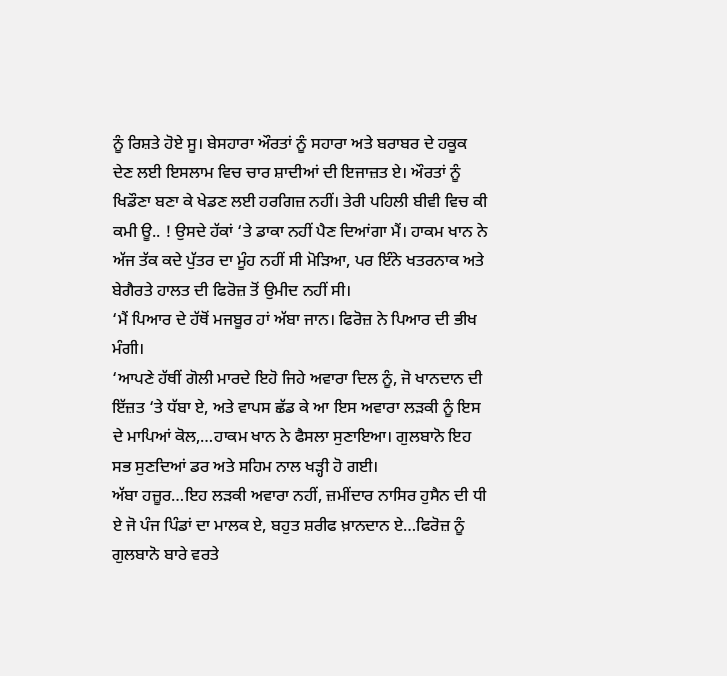ਨੂੰ ਰਿਸ਼ਤੇ ਹੋਏ ਸੂ। ਬੇਸਹਾਰਾ ਔਰਤਾਂ ਨੂੰ ਸਹਾਰਾ ਅਤੇ ਬਰਾਬਰ ਦੇ ਹਕੂਕ ਦੇਣ ਲਈ ਇਸਲਾਮ ਵਿਚ ਚਾਰ ਸ਼ਾਦੀਆਂ ਦੀ ਇਜਾਜ਼ਤ ਏ। ਔਰਤਾਂ ਨੂੰ ਖਿਡੌਣਾ ਬਣਾ ਕੇ ਖੇਡਣ ਲਈ ਹਰਗਿਜ਼ ਨਹੀਂ। ਤੇਰੀ ਪਹਿਲੀ ਬੀਵੀ ਵਿਚ ਕੀ ਕਮੀ ਊ.. ! ਉਸਦੇ ਹੱਕਾਂ ‘ਤੇ ਡਾਕਾ ਨਹੀਂ ਪੈਣ ਦਿਆਂਗਾ ਮੈਂ। ਹਾਕਮ ਖਾਨ ਨੇ ਅੱਜ ਤੱਕ ਕਦੇ ਪੁੱਤਰ ਦਾ ਮੂੰਹ ਨਹੀਂ ਸੀ ਮੋੜਿਆ, ਪਰ ਇੰਨੇ ਖਤਰਨਾਕ ਅਤੇ ਬੇਗੈਰਤੇ ਹਾਲਤ ਦੀ ਫਿਰੋਜ਼ ਤੋਂ ਉਮੀਦ ਨਹੀਂ ਸੀ।
‘ਮੈਂ ਪਿਆਰ ਦੇ ਹੱਥੋਂ ਮਜਬੂਰ ਹਾਂ ਅੱਬਾ ਜਾਨ। ਫਿਰੋਜ਼ ਨੇ ਪਿਆਰ ਦੀ ਭੀਖ ਮੰਗੀ।
‘ਆਪਣੇ ਹੱਥੀਂ ਗੋਲੀ ਮਾਰਦੇ ਇਹੋ ਜਿਹੇ ਅਵਾਰਾ ਦਿਲ ਨੂੰ, ਜੋ ਖਾਨਦਾਨ ਦੀ ਇੱਜ਼ਤ ‘ਤੇ ਧੱਬਾ ਏ, ਅਤੇ ਵਾਪਸ ਛੱਡ ਕੇ ਆ ਇਸ ਅਵਾਰਾ ਲੜਕੀ ਨੂੰ ਇਸ ਦੇ ਮਾਪਿਆਂ ਕੋਲ,…ਹਾਕਮ ਖਾਨ ਨੇ ਫੈਸਲਾ ਸੁਣਾਇਆ। ਗੁਲਬਾਨੋ ਇਹ ਸਭ ਸੁਣਦਿਆਂ ਡਰ ਅਤੇ ਸਹਿਮ ਨਾਲ ਖੜ੍ਹੀ ਹੋ ਗਈ।
ਅੱਬਾ ਹਜ਼ੂਰ…ਇਹ ਲੜਕੀ ਅਵਾਰਾ ਨਹੀਂ, ਜ਼ਮੀਂਦਾਰ ਨਾਸਿਰ ਹੁਸੈਨ ਦੀ ਧੀ ਏ ਜੋ ਪੰਜ ਪਿੰਡਾਂ ਦਾ ਮਾਲਕ ਏ, ਬਹੁਤ ਸ਼ਰੀਫ ਖ਼ਾਨਦਾਨ ਏ…ਫਿਰੋਜ਼ ਨੂੰ ਗੁਲਬਾਨੋ ਬਾਰੇ ਵਰਤੇ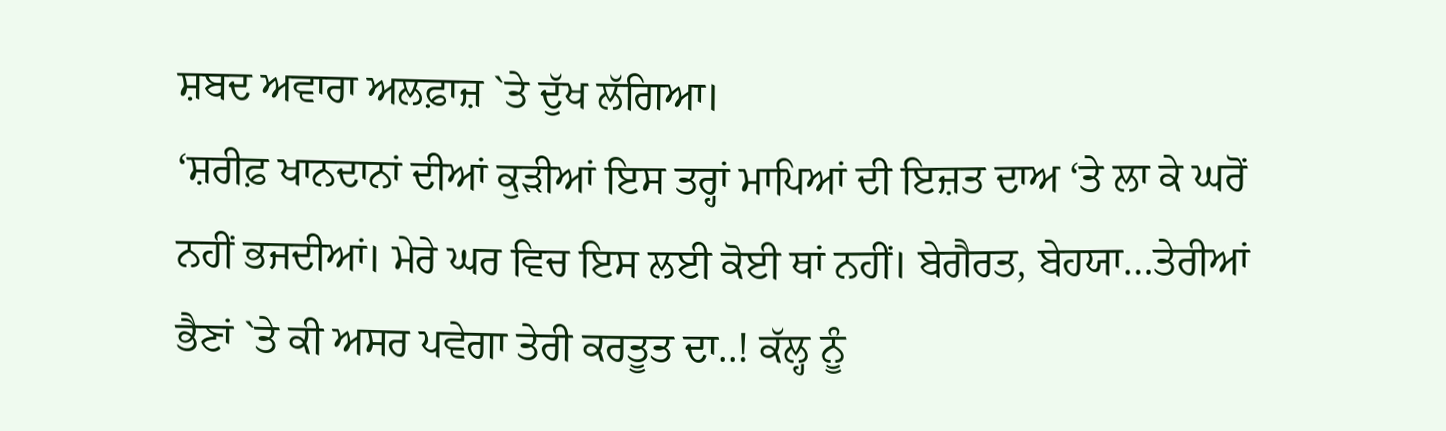ਸ਼ਬਦ ਅਵਾਰਾ ਅਲਫ਼ਾਜ਼ `ਤੇ ਦੁੱਖ ਲੱਗਿਆ।
‘ਸ਼ਰੀਫ਼ ਖਾਨਦਾਨਾਂ ਦੀਆਂ ਕੁੜੀਆਂ ਇਸ ਤਰ੍ਹਾਂ ਮਾਪਿਆਂ ਦੀ ਇਜ਼ਤ ਦਾਅ ‘ਤੇ ਲਾ ਕੇ ਘਰੋਂ ਨਹੀਂ ਭਜਦੀਆਂ। ਮੇਰੇ ਘਰ ਵਿਚ ਇਸ ਲਈ ਕੋਈ ਥਾਂ ਨਹੀਂ। ਬੇਗੈਰਤ, ਬੇਹਯਾ…ਤੇਰੀਆਂ ਭੈਣਾਂ `ਤੇ ਕੀ ਅਸਰ ਪਵੇਗਾ ਤੇਰੀ ਕਰਤੂਤ ਦਾ..! ਕੱਲ੍ਹ ਨੂੰ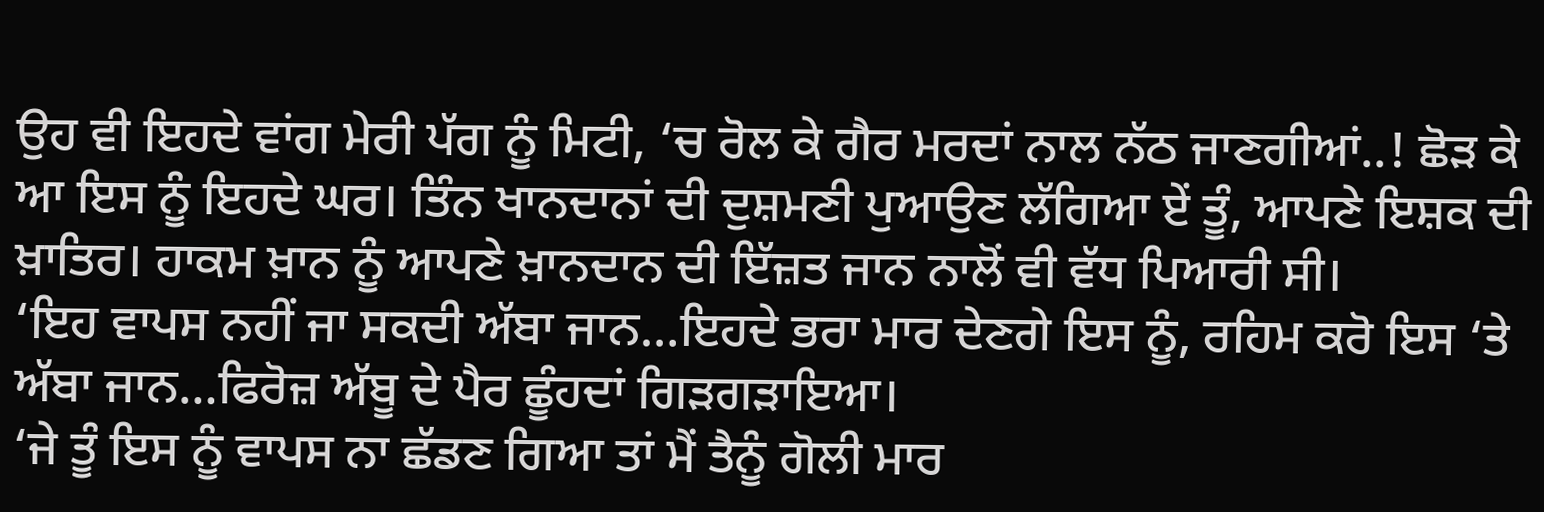ਉਹ ਵੀ ਇਹਦੇ ਵਾਂਗ ਮੇਰੀ ਪੱਗ ਨੂੰ ਮਿਟੀ, ‘ਚ ਰੋਲ ਕੇ ਗੈਰ ਮਰਦਾਂ ਨਾਲ ਨੱਠ ਜਾਣਗੀਆਂ..! ਛੋੜ ਕੇ ਆ ਇਸ ਨੂੰ ਇਹਦੇ ਘਰ। ਤਿੰਨ ਖਾਨਦਾਨਾਂ ਦੀ ਦੁਸ਼ਮਣੀ ਪੁਆਉਣ ਲੱਗਿਆ ਏਂ ਤੂੰ, ਆਪਣੇ ਇਸ਼ਕ ਦੀ ਖ਼ਾਤਿਰ। ਹਾਕਮ ਖ਼ਾਨ ਨੂੰ ਆਪਣੇ ਖ਼ਾਨਦਾਨ ਦੀ ਇੱਜ਼ਤ ਜਾਨ ਨਾਲੋਂ ਵੀ ਵੱਧ ਪਿਆਰੀ ਸੀ।
‘ਇਹ ਵਾਪਸ ਨਹੀਂ ਜਾ ਸਕਦੀ ਅੱਬਾ ਜਾਨ…ਇਹਦੇ ਭਰਾ ਮਾਰ ਦੇਣਗੇ ਇਸ ਨੂੰ, ਰਹਿਮ ਕਰੋ ਇਸ ‘ਤੇ ਅੱਬਾ ਜਾਨ…ਫਿਰੋਜ਼ ਅੱਬੂ ਦੇ ਪੈਰ ਛੂੰਹਦਾਂ ਗਿੜਗੜਾਇਆ।
‘ਜੇ ਤੂੰ ਇਸ ਨੂੰ ਵਾਪਸ ਨਾ ਛੱਡਣ ਗਿਆ ਤਾਂ ਮੈਂ ਤੈਨੂੰ ਗੋਲੀ ਮਾਰ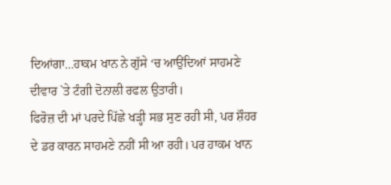ਦਿਆਂਗਾ…ਹਾਕਮ ਖਾਨ ਨੇ ਗੁੱਸੇ ‘ਚ ਆਉਂਦਿਆਂ ਸਾਹਮਣੇ ਦੀਵਾਰ `ਤੇ ਟੰਗੀ ਦੋਨਾਲੀ ਰਫਲ ਉਤਾਰੀ।
ਫਿਰੋਜ਼ ਦੀ ਮਾਂ ਪਰਦੇ ਪਿੱਛੇ ਖੜ੍ਹੀ ਸਭ ਸੁਣ ਰਹੀ ਸੀ, ਪਰ ਸ਼ੌਹਰ ਦੇ ਡਰ ਕਾਰਨ ਸਾਹਮਣੇ ਨਹੀਂ ਸੀ ਆ ਰਹੀ। ਪਰ ਹਾਕਮ ਖਾਨ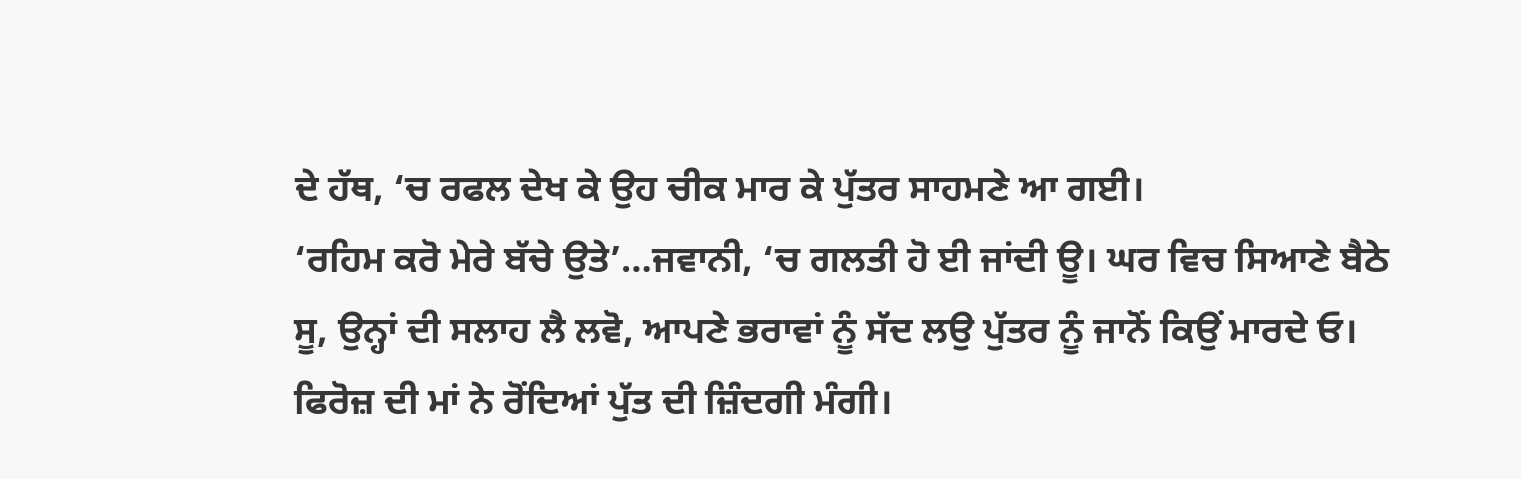ਦੇ ਹੱਥ, ‘ਚ ਰਫਲ ਦੇਖ ਕੇ ਉਹ ਚੀਕ ਮਾਰ ਕੇ ਪੁੱਤਰ ਸਾਹਮਣੇ ਆ ਗਈ।
‘ਰਹਿਮ ਕਰੋ ਮੇਰੇ ਬੱਚੇ ਉਤੇ’…ਜਵਾਨੀ, ‘ਚ ਗਲਤੀ ਹੋ ਈ ਜਾਂਦੀ ਊ। ਘਰ ਵਿਚ ਸਿਆਣੇ ਬੈਠੇ ਸੂ, ਉਨ੍ਹਾਂ ਦੀ ਸਲਾਹ ਲੈ ਲਵੋ, ਆਪਣੇ ਭਰਾਵਾਂ ਨੂੰ ਸੱਦ ਲਉ ਪੁੱਤਰ ਨੂੰ ਜਾਨੋਂ ਕਿਉਂ ਮਾਰਦੇ ਓ। ਫਿਰੋਜ਼ ਦੀ ਮਾਂ ਨੇ ਰੋਂਦਿਆਂ ਪੁੱਤ ਦੀ ਜ਼ਿੰਦਗੀ ਮੰਗੀ।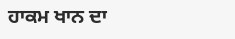ਹਾਕਮ ਖਾਨ ਦਾ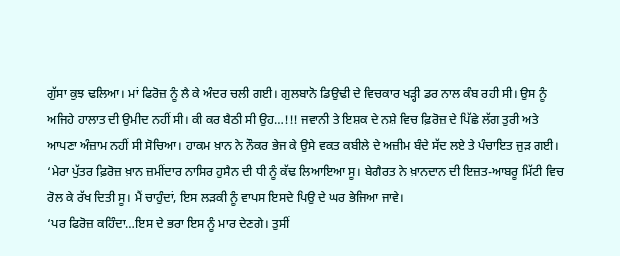ਗੁੱਸਾ ਕੁਝ ਢਲਿਆ। ਮਾਂ ਫਿਰੋਜ਼ ਨੂੰ ਲੈ ਕੇ ਅੰਦਰ ਚਲੀ ਗਈ। ਗੁਲਬਾਨੋ ਡਿਉਢੀ ਦੇ ਵਿਚਕਾਰ ਖੜ੍ਹੀ ਡਰ ਨਾਲ ਕੰਬ ਰਹੀ ਸੀ। ਉਸ ਨੂੰ ਅਜਿਹੇ ਹਾਲਾਤ ਦੀ ਉਮੀਦ ਨਹੀਂ ਸੀ। ਕੀ ਕਰ ਬੈਠੀ ਸੀ ਉਹ…!!! ਜਵਾਨੀ ਤੇ ਇਸ਼ਕ ਦੇ ਨਸ਼ੇ ਵਿਚ ਫ਼ਿਰੋਜ਼ ਦੇ ਪਿੱਛੇ ਲੱਗ ਤੁਰੀ ਅਤੇ ਆਪਣਾ ਅੰਜ਼ਾਮ ਨਹੀਂ ਸੀ ਸੋਚਿਆ। ਹਾਕਮ ਖ਼ਾਨ ਨੇ ਨੌਕਰ ਭੇਜ ਕੇ ਉਸੇ ਵਕਤ ਕਬੀਲੇ ਦੇ ਅਜ਼ੀਮ ਬੰਦੇ ਸੱਦ ਲਏ ਤੇ ਪੰਚਾਇਤ ਜੁੜ ਗਈ।
‘ਮੇਰਾ ਪੁੱਤਰ ਫ਼ਿਰੋਜ਼ ਖ਼ਾਨ ਜ਼ਮੀਂਦਾਰ ਨਾਸਿਰ ਹੁਸੈਨ ਦੀ ਧੀ ਨੂੰ ਕੱਢ ਲਿਆਇਆ ਸੂ। ਬੇਗੈਰਤ ਨੇ ਖ਼ਾਨਦਾਨ ਦੀ ਇਜ਼ਤ-ਆਬਰੂ ਮਿੱਟੀ ਵਿਚ ਰੋਲ ਕੇ ਰੱਖ ਦਿਤੀ ਸੂ। ਮੈਂ ਚਾਹੁੰਦਾਂ, ਇਸ ਲੜਕੀ ਨੂੰ ਵਾਪਸ ਇਸਦੇ ਪਿਉ ਦੇ ਘਰ ਭੇਜਿਆ ਜਾਵੇ।
‘ਪਰ ਫਿਰੋਜ਼ ਕਹਿੰਦਾ…ਇਸ ਦੇ ਭਰਾ ਇਸ ਨੂੰ ਮਾਰ ਦੇਣਗੇ। ਤੁਸੀਂ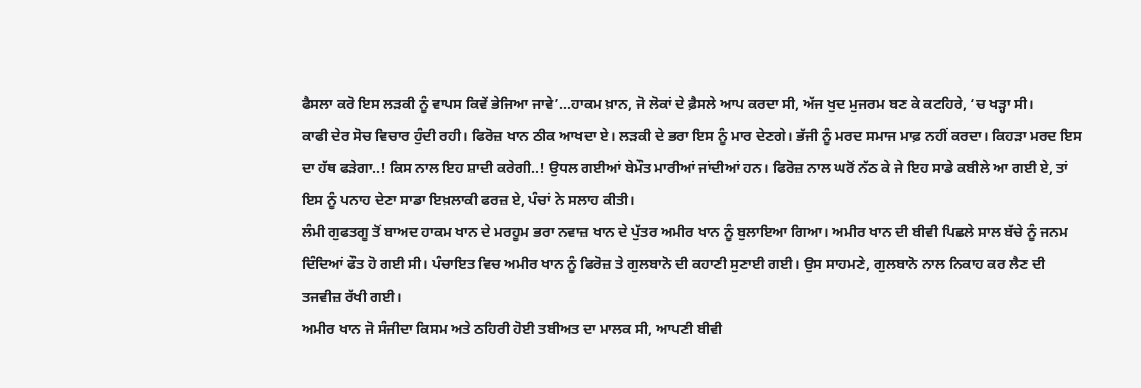ਫੈਸਲਾ ਕਰੋ ਇਸ ਲੜਕੀ ਨੂੰ ਵਾਪਸ ਕਿਵੇਂ ਭੇਜਿਆ ਜਾਵੇ’…ਹਾਕਮ ਖ਼ਾਨ, ਜੋ ਲੋਕਾਂ ਦੇ ਫ਼ੈਸਲੇ ਆਪ ਕਰਦਾ ਸੀ, ਅੱਜ ਖੁਦ ਮੁਜਰਮ ਬਣ ਕੇ ਕਟਹਿਰੇ, ‘ਚ ਖੜ੍ਹਾ ਸੀ।
ਕਾਫੀ ਦੇਰ ਸੋਚ ਵਿਚਾਰ ਹੁੰਦੀ ਰਹੀ। ਫਿਰੋਜ਼ ਖਾਨ ਠੀਕ ਆਖਦਾ ਏ। ਲੜਕੀ ਦੇ ਭਰਾ ਇਸ ਨੂੰ ਮਾਰ ਦੇਣਗੇ। ਭੱਜੀ ਨੂੰ ਮਰਦ ਸਮਾਜ ਮਾਫ਼ ਨਹੀਂ ਕਰਦਾ। ਕਿਹੜਾ ਮਰਦ ਇਸ ਦਾ ਹੱਥ ਫੜੇਗਾ..! ਕਿਸ ਨਾਲ ਇਹ ਸ਼ਾਦੀ ਕਰੇਗੀ..! ਉਧਲ ਗਈਆਂ ਬੇਮੌਤ ਮਾਰੀਆਂ ਜਾਂਦੀਆਂ ਹਨ। ਫਿਰੋਜ਼ ਨਾਲ ਘਰੋਂ ਨੱਠ ਕੇ ਜੇ ਇਹ ਸਾਡੇ ਕਬੀਲੇ ਆ ਗਈ ਏ, ਤਾਂ ਇਸ ਨੂੰ ਪਨਾਹ ਦੇਣਾ ਸਾਡਾ ਇਖ਼ਲਾਕੀ ਫਰਜ਼ ਏ, ਪੰਚਾਂ ਨੇ ਸਲਾਹ ਕੀਤੀ।
ਲੰਮੀ ਗੁਫਤਗੂ ਤੋਂ ਬਾਅਦ ਹਾਕਮ ਖਾਨ ਦੇ ਮਰਹੂਮ ਭਰਾ ਨਵਾਜ਼ ਖਾਨ ਦੇ ਪੁੱਤਰ ਅਮੀਰ ਖਾਨ ਨੂੰ ਬੁਲਾਇਆ ਗਿਆ। ਅਮੀਰ ਖਾਨ ਦੀ ਬੀਵੀ ਪਿਛਲੇ ਸਾਲ ਬੱਚੇ ਨੂੰ ਜਨਮ ਦਿੰਦਿਆਂ ਫੌਤ ਹੋ ਗਈ ਸੀ। ਪੰਚਾਇਤ ਵਿਚ ਅਮੀਰ ਖਾਨ ਨੂੰ ਫਿਰੋਜ਼ ਤੇ ਗੁਲਬਾਨੋ ਦੀ ਕਹਾਣੀ ਸੁਣਾਈ ਗਈ। ਉਸ ਸਾਹਮਣੇ, ਗੁਲਬਾਨੋ ਨਾਲ ਨਿਕਾਹ ਕਰ ਲੈਣ ਦੀ ਤਜਵੀਜ਼ ਰੱਖੀ ਗਈ।
ਅਮੀਰ ਖਾਨ ਜੋ ਸੰਜੀਦਾ ਕਿਸਮ ਅਤੇ ਠਹਿਰੀ ਹੋਈ ਤਬੀਅਤ ਦਾ ਮਾਲਕ ਸੀ, ਆਪਣੀ ਬੀਵੀ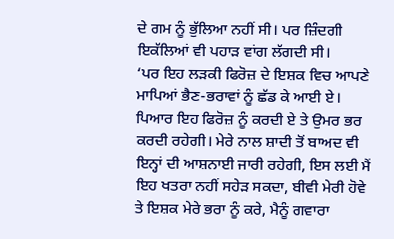ਦੇ ਗਮ ਨੂੰ ਭੁੱਲਿਆ ਨਹੀਂ ਸੀ। ਪਰ ਜ਼ਿੰਦਗੀ ਇਕੱਲਿਆਂ ਵੀ ਪਹਾੜ ਵਾਂਗ ਲੱਗਦੀ ਸੀ।
‘ਪਰ ਇਹ ਲੜਕੀ ਫਿਰੋਜ਼ ਦੇ ਇਸ਼ਕ ਵਿਚ ਆਪਣੇ ਮਾਪਿਆਂ ਭੈਣ-ਭਰਾਵਾਂ ਨੂੰ ਛੱਡ ਕੇ ਆਈ ਏ। ਪਿਆਰ ਇਹ ਫਿਰੋਜ਼ ਨੂੰ ਕਰਦੀ ਏ ਤੇ ਉਮਰ ਭਰ ਕਰਦੀ ਰਹੇਗੀ। ਮੇਰੇ ਨਾਲ ਸ਼ਾਦੀ ਤੋਂ ਬਾਅਦ ਵੀ ਇਨ੍ਹਾਂ ਦੀ ਆਸ਼ਨਾਈ ਜਾਰੀ ਰਹੇਗੀ, ਇਸ ਲਈ ਮੈਂ ਇਹ ਖਤਰਾ ਨਹੀਂ ਸਹੇੜ ਸਕਦਾ, ਬੀਵੀ ਮੇਰੀ ਹੋਵੇ ਤੇ ਇਸ਼ਕ ਮੇਰੇ ਭਰਾ ਨੂੰ ਕਰੇ, ਮੈਨੂੰ ਗਵਾਰਾ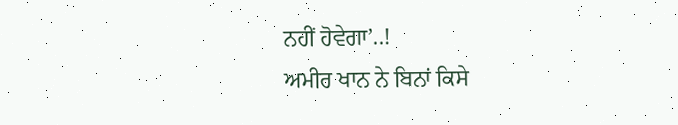ਨਹੀਂ ਹੋਵੇਗਾ’..!
ਅਮੀਰ ਖਾਨ ਨੇ ਬਿਨਾਂ ਕਿਸੇ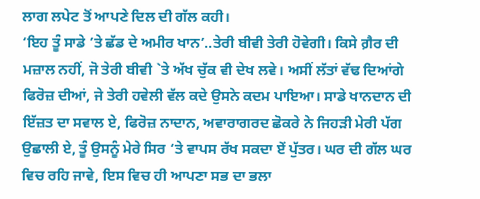ਲਾਗ ਲਪੇਟ ਤੋਂ ਆਪਣੇ ਦਿਲ ਦੀ ਗੱਲ ਕਹੀ।
‘ਇਹ ਤੂੰ ਸਾਡੇ ’ਤੇ ਛੱਡ ਦੇ ਅਮੀਰ ਖਾਨ’..ਤੇਰੀ ਬੀਵੀ ਤੇਰੀ ਹੋਵੇਗੀ। ਕਿਸੇ ਗ਼ੈਰ ਦੀ ਮਜ਼ਾਲ ਨਹੀਂ, ਜੋ ਤੇਰੀ ਬੀਵੀ `ਤੇ ਅੱਖ ਚੁੱਕ ਵੀ ਦੇਖ ਲਵੇ। ਅਸੀਂ ਲੱਤਾਂ ਵੱਢ ਦਿਆਂਗੇ ਫਿਰੋਜ਼ ਦੀਆਂ, ਜੇ ਤੇਰੀ ਹਵੇਲੀ ਵੱਲ ਕਦੇ ਉਸਨੇ ਕਦਮ ਪਾਇਆ। ਸਾਡੇ ਖਾਨਦਾਨ ਦੀ ਇੱਜ਼ਤ ਦਾ ਸਵਾਲ ਏ, ਫਿਰੋਜ਼ ਨਾਦਾਨ, ਅਵਾਰਾਗਰਦ ਛੋਕਰੇ ਨੇ ਜਿਹੜੀ ਮੇਰੀ ਪੱਗ ਉਛਾਲੀ ਏ, ਤੂੰ ਉਸਨੂੰ ਮੇਰੇ ਸਿਰ ‘ਤੇ ਵਾਪਸ ਰੱਖ ਸਕਦਾ ਏਂ ਪੁੱਤਰ। ਘਰ ਦੀ ਗੱਲ ਘਰ ਵਿਚ ਰਹਿ ਜਾਵੇ, ਇਸ ਵਿਚ ਹੀ ਆਪਣਾ ਸਭ ਦਾ ਭਲਾ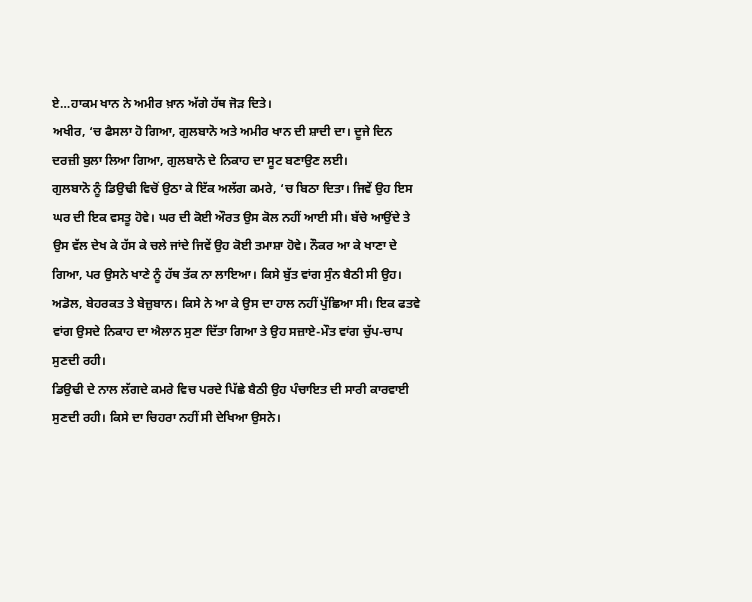ਏ…ਹਾਕਮ ਖਾਨ ਨੇ ਅਮੀਰ ਖ਼ਾਨ ਅੱਗੇ ਹੱਥ ਜੋੜ ਦਿਤੇ।
ਅਖੀਰ, ‘ਚ ਫੈਸਲਾ ਹੋ ਗਿਆ, ਗੁਲਬਾਨੋ ਅਤੇ ਅਮੀਰ ਖਾਨ ਦੀ ਸ਼ਾਦੀ ਦਾ। ਦੂਜੇ ਦਿਨ ਦਰਜ਼ੀ ਬੁਲਾ ਲਿਆ ਗਿਆ, ਗੁਲਬਾਨੋ ਦੇ ਨਿਕਾਹ ਦਾ ਸੂਟ ਬਣਾਉਣ ਲਈ।
ਗੁਲਬਾਨੋ ਨੂੰ ਡਿਉਢੀ ਵਿਚੋਂ ਉਠਾ ਕੇ ਇੱਕ ਅਲੱਗ ਕਮਰੇ, ‘ਚ ਬਿਠਾ ਦਿਤਾ। ਜਿਵੇਂ ਉਹ ਇਸ ਘਰ ਦੀ ਇਕ ਵਸਤੂ ਹੋਵੇ। ਘਰ ਦੀ ਕੋਈ ਔਰਤ ਉਸ ਕੋਲ ਨਹੀਂ ਆਈ ਸੀ। ਬੱਚੇ ਆਉਂਦੇ ਤੇ ਉਸ ਵੱਲ ਦੇਖ ਕੇ ਹੱਸ ਕੇ ਚਲੇ ਜਾਂਦੇ ਜਿਵੇਂ ਉਹ ਕੋਈ ਤਮਾਸ਼ਾ ਹੋਵੇ। ਨੌਕਰ ਆ ਕੇ ਖਾਣਾ ਦੇ ਗਿਆ, ਪਰ ਉਸਨੇ ਖਾਣੇ ਨੂੰ ਹੱਥ ਤੱਕ ਨਾ ਲਾਇਆ। ਕਿਸੇ ਬੁੱਤ ਵਾਂਗ ਸੁੰਨ ਬੈਠੀ ਸੀ ਉਹ। ਅਡੋਲ, ਬੇਹਰਕਤ ਤੇ ਬੇਜ਼ੁਬਾਨ। ਕਿਸੇ ਨੇ ਆ ਕੇ ਉਸ ਦਾ ਹਾਲ ਨਹੀਂ ਪੁੱਛਿਆ ਸੀ। ਇਕ ਫਤਵੇ ਵਾਂਗ ਉਸਦੇ ਨਿਕਾਹ ਦਾ ਐਲਾਨ ਸੁਣਾ ਦਿੱਤਾ ਗਿਆ ਤੇ ਉਹ ਸਜ਼ਾਏ-ਮੌਤ ਵਾਂਗ ਚੁੱਪ-ਚਾਪ ਸੁਣਦੀ ਰਹੀ।
ਡਿਉਢੀ ਦੇ ਨਾਲ ਲੱਗਦੇ ਕਮਰੇ ਵਿਚ ਪਰਦੇ ਪਿੱਛੇ ਬੈਠੀ ਉਹ ਪੰਚਾਇਤ ਦੀ ਸਾਰੀ ਕਾਰਵਾਈ ਸੁਣਦੀ ਰਹੀ। ਕਿਸੇ ਦਾ ਚਿਹਰਾ ਨਹੀਂ ਸੀ ਦੇਖਿਆ ਉਸਨੇ।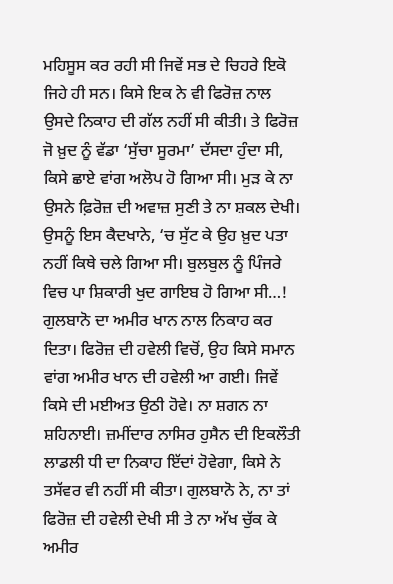ਮਹਿਸੂਸ ਕਰ ਰਹੀ ਸੀ ਜਿਵੇਂ ਸਭ ਦੇ ਚਿਹਰੇ ਇਕੋ ਜਿਹੇ ਹੀ ਸਨ। ਕਿਸੇ ਇਕ ਨੇ ਵੀ ਫਿਰੋਜ਼ ਨਾਲ ਉਸਦੇ ਨਿਕਾਹ ਦੀ ਗੱਲ ਨਹੀਂ ਸੀ ਕੀਤੀ। ਤੇ ਫਿਰੋਜ਼ ਜੋ ਖ਼ੁਦ ਨੂੰ ਵੱਡਾ ‘ਸੁੱਚਾ ਸੂਰਮਾ’ ਦੱਸਦਾ ਹੁੰਦਾ ਸੀ, ਕਿਸੇ ਛਾਏ ਵਾਂਗ ਅਲੋਪ ਹੋ ਗਿਆ ਸੀ। ਮੁੜ ਕੇ ਨਾ ਉਸਨੇ ਫ਼ਿਰੋਜ਼ ਦੀ ਅਵਾਜ਼ ਸੁਣੀ ਤੇ ਨਾ ਸ਼ਕਲ ਦੇਖੀ। ਉਸਨੂੰ ਇਸ ਕੈਦਖਾਨੇ, ‘ਚ ਸੁੱਟ ਕੇ ਉਹ ਖ਼ੁਦ ਪਤਾ ਨਹੀਂ ਕਿਥੇ ਚਲੇ ਗਿਆ ਸੀ। ਬੁਲਬੁਲ ਨੂੰ ਪਿੰਜਰੇ ਵਿਚ ਪਾ ਸ਼ਿਕਾਰੀ ਖੁਦ ਗਾਇਬ ਹੋ ਗਿਆ ਸੀ…!
ਗੁਲਬਾਨੋ ਦਾ ਅਮੀਰ ਖਾਨ ਨਾਲ ਨਿਕਾਹ ਕਰ ਦਿਤਾ। ਫਿਰੋਜ਼ ਦੀ ਹਵੇਲੀ ਵਿਚੋਂ, ਉਹ ਕਿਸੇ ਸਮਾਨ ਵਾਂਗ ਅਮੀਰ ਖਾਨ ਦੀ ਹਵੇਲੀ ਆ ਗਈ। ਜਿਵੇਂ ਕਿਸੇ ਦੀ ਮਈਅਤ ਉਠੀ ਹੋਵੇ। ਨਾ ਸ਼ਗਨ ਨਾ ਸ਼ਹਿਨਾਈ। ਜ਼ਮੀਂਦਾਰ ਨਾਸਿਰ ਹੁਸੈਨ ਦੀ ਇਕਲੌਤੀ ਲਾਡਲੀ ਧੀ ਦਾ ਨਿਕਾਹ ਇੱਦਾਂ ਹੋਵੇਗਾ, ਕਿਸੇ ਨੇ ਤਸੱਵਰ ਵੀ ਨਹੀਂ ਸੀ ਕੀਤਾ। ਗੁਲਬਾਨੋ ਨੇ, ਨਾ ਤਾਂ ਫਿਰੋਜ਼ ਦੀ ਹਵੇਲੀ ਦੇਖੀ ਸੀ ਤੇ ਨਾ ਅੱਖ ਚੁੱਕ ਕੇ ਅਮੀਰ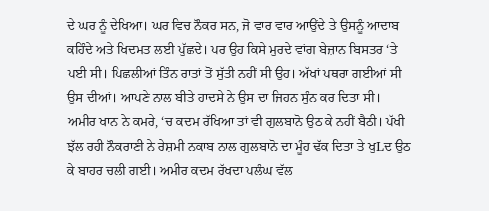ਦੇ ਘਰ ਨੂੰ ਦੇਖਿਆ। ਘਰ ਵਿਚ ਨੌਕਰ ਸਨ, ਜੋ ਵਾਰ ਵਾਰ ਆਉਂਦੇ ਤੇ ਉਸਨੂੰ ਆਦਾਬ ਕਹਿੰਦੇ ਅਤੇ ਖਿਦਮਤ ਲਈ ਪੁੱਛਦੇ। ਪਰ ਉਹ ਕਿਸੇ ਮੁਰਦੇ ਵਾਂਗ ਬੇਜ਼ਾਨ ਬਿਸਤਰ ‘ਤੇ ਪਈ ਸੀ। ਪਿਛਲੀਆਂ ਤਿੰਨ ਰਾਤਾਂ ਤੋਂ ਸੁੱਤੀ ਨਹੀਂ ਸੀ ਉਹ। ਅੱਖਾਂ ਪਥਰਾ ਗਈਆਂ ਸੀ ਉਸ ਦੀਆਂ। ਆਪਣੇ ਨਾਲ ਬੀਤੇ ਹਾਦਸੇ ਨੇ ਉਸ ਦਾ ਜਿਹਨ ਸੁੰਨ ਕਰ ਦਿਤਾ ਸੀ।
ਅਮੀਰ ਖਾਨ ਨੇ ਕਮਰੇ, ‘ਚ ਕਦਮ ਰੱਖਿਆ ਤਾਂ ਵੀ ਗੁਲਬਾਨੋ ਉਠ ਕੇ ਨਹੀਂ ਬੈਠੀ। ਪੱਖੀ ਝੱਲ ਰਹੀ ਨੌਕਰਾਣੀ ਨੇ ਰੇਸ਼ਮੀ ਨਕਾਬ ਨਾਲ ਗੁਲਬਾਨੋ ਦਾ ਮੂੰਹ ਢੱਕ ਦਿਤਾ ਤੇ ਖੁLਦ ਉਠ ਕੇ ਬਾਹਰ ਚਲੀ ਗਈ। ਅਮੀਰ ਕਦਮ ਰੱਖਦਾ ਪਲੰਘ ਵੱਲ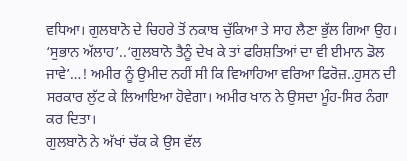ਵਧਿਆ। ਗੁਲਬਾਨੋ ਦੇ ਚਿਹਰੇ ਤੋਂ ਨਕਾਬ ਚੁੱਕਿਆ ਤੇ ਸਾਹ ਲੈਣਾ ਭੁੱਲ ਗਿਆ ਉਹ।
‘ਸੁਭਾਨ ਅੱਲਾਹ’..‘ਗੁਲਬਾਨੋ ਤੈਨੂੰ ਦੇਖ ਕੇ ਤਾਂ ਫਰਿਸ਼ਤਿਆਂ ਦਾ ਵੀ ਈਮਾਨ ਡੋਲ ਜਾਵੇ’…! ਅਮੀਰ ਨੂੰ ਉਮੀਦ ਨਹੀਂ ਸੀ ਕਿ ਵਿਆਹਿਆ ਵਰਿਆ ਫਿਰੋਜ਼..ਹੁਸਨ ਦੀ ਸਰਕਾਰ ਲੁੱਟ ਕੇ ਲਿਆਇਆ ਹੋਵੇਗਾ। ਅਮੀਰ ਖਾਨ ਨੇ ਉਸਦਾ ਮੂੰਹ-ਸਿਰ ਨੰਗਾ ਕਰ ਦਿਤਾ।
ਗੁਲਬਾਨੋ ਨੇ ਅੱਖਾਂ ਚੱਕ ਕੇ ਉਸ ਵੱਲ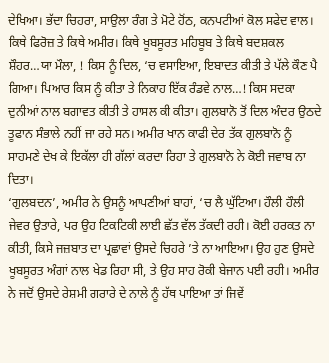ਦੇਖਿਆ। ਭੱਦਾ ਚਿਹਰਾ, ਸਾਉਲਾ ਰੰਗ ਤੇ ਮੋਟੇ ਹੋਂਠ, ਕਨਪਟੀਆਂ ਕੋਲ ਸਫੇਦ ਵਾਲ। ਕਿਥੇ ਫਿਰੋਜ਼ ਤੇ ਕਿਥੇ ਅਮੀਰ। ਕਿਥੇ ਖੂਬਸੂਰਤ ਮਹਿਬੂਬ ਤੇ ਕਿਥੇ ਬਦਸ਼ਕਲ ਸ਼ੌਹਰ…ਯਾ ਮੌਲਾ, ! ਕਿਸ ਨੂੰ ਦਿਲ, ‘ਚ ਵਸਾਇਆ, ਇਬਾਦਤ ਕੀਤੀ ਤੇ ਪੱਲੇ ਕੌਣ ਪੈ ਗਿਆ। ਪਿਆਰ ਕਿਸ ਨੂੰ ਕੀਤਾ ਤੇ ਨਿਕਾਹ ਇੱਕ ਰੰਡਵੇ ਨਾਲ…! ਕਿਸ ਸਦਕਾ ਦੁਨੀਆਂ ਨਾਲ ਬਗਾਵਤ ਕੀਤੀ ਤੇ ਹਾਸਲ ਕੀ ਕੀਤਾ। ਗੁਲਬਾਨੋ ਤੋਂ ਦਿਲ ਅੰਦਰ ਉਠਦੇ ਤੂਫਾਨ ਸੰਭਾਲੇ ਨਹੀਂ ਜਾ ਰਹੇ ਸਨ। ਅਮੀਰ ਖਾਨ ਕਾਫੀ ਦੇਰ ਤੱਕ ਗੁਲਬਾਨੋ ਨੂੰ ਸਾਹਮਣੇ ਦੇਖ ਕੇ ਇਕੱਲਾ ਹੀ ਗੱਲਾਂ ਕਰਦਾ ਰਿਹਾ ਤੇ ਗੁਲਬਾਨੋ ਨੇ ਕੋਈ ਜਵਾਬ ਨਾ ਦਿਤਾ।
‘ਗੁਲਬਦਨ’, ਅਮੀਰ ਨੇ ਉਸਨੂੰ ਆਪਣੀਆਂ ਬਾਹਾਂ, ‘ਚ ਲੈ ਘੁੱਟਿਆ। ਹੌਲੀ ਹੌਲੀ ਜੇਵਰ ਉਤਾਰੇ, ਪਰ ਉਹ ਟਿਕਟਿਕੀ ਲਾਈ ਛੱਤ ਵੱਲ ਤੱਕਦੀ ਰਹੀ। ਕੋਈ ਹਰਕਤ ਨਾ ਕੀਤੀ, ਕਿਸੇ ਜਜ਼ਬਾਤ ਦਾ ਪ੍ਰਛਾਵਾਂ ਉਸਦੇ ਚਿਹਰੇ ’ਤੇ ਨਾ ਆਇਆ। ਉਹ ਹੁਣ ਉਸਦੇ ਖੂਬਸੂਰਤ ਅੰਗਾਂ ਨਾਲ ਖੇਡ ਰਿਹਾ ਸੀ, ਤੇ ਉਹ ਸਾਹ ਰੋਕੀ ਬੇਜਾਨ ਪਈ ਰਹੀ। ਅਮੀਰ ਨੇ ਜਦੋਂ ਉਸਦੇ ਰੇਸ਼ਮੀ ਗਰਾਰੇ ਦੇ ਨਾਲੇ ਨੂੰ ਹੱਥ ਪਾਇਆ ਤਾਂ ਜਿਵੇਂ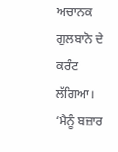ਅਚਾਨਕ ਗੁਲਬਾਨੋ ਦੇ ਕਰੰਟ ਲੱਗਿਆ।
‘ਮੈਨੂੰ ਬਜ਼ਾਰ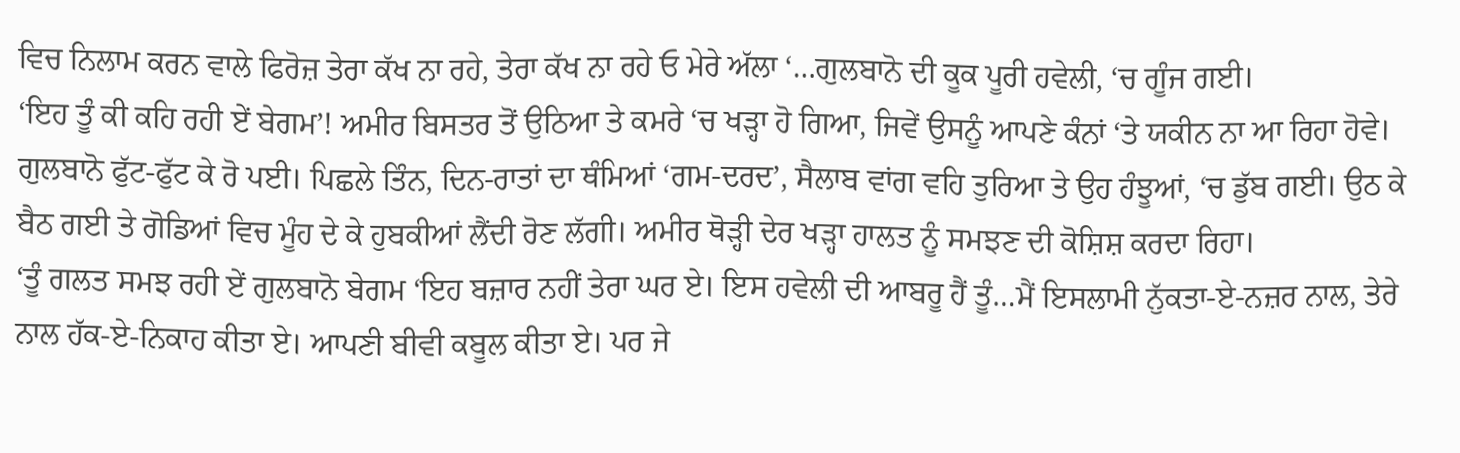ਵਿਚ ਨਿਲਾਮ ਕਰਨ ਵਾਲੇ ਫਿਰੋਜ਼ ਤੇਰਾ ਕੱਖ ਨਾ ਰਹੇ, ਤੇਰਾ ਕੱਖ ਨਾ ਰਹੇ ਓ ਮੇਰੇ ਅੱਲਾ ‘…ਗੁਲਬਾਨੋ ਦੀ ਕੂਕ ਪੂਰੀ ਹਵੇਲੀ, ‘ਚ ਗੂੰਜ ਗਈ।
‘ਇਹ ਤੂੰ ਕੀ ਕਹਿ ਰਹੀ ਏਂ ਬੇਗਮ’! ਅਮੀਰ ਬਿਸਤਰ ਤੋਂ ਉਠਿਆ ਤੇ ਕਮਰੇ ‘ਚ ਖੜ੍ਹਾ ਹੋ ਗਿਆ, ਜਿਵੇਂ ਉਸਨੂੰ ਆਪਣੇ ਕੰਨਾਂ ‘ਤੇ ਯਕੀਨ ਨਾ ਆ ਰਿਹਾ ਹੋਵੇ। ਗੁਲਬਾਨੋ ਫੁੱਟ-ਫੁੱਟ ਕੇ ਰੋ ਪਈ। ਪਿਛਲੇ ਤਿੰਨ, ਦਿਨ-ਰਾਤਾਂ ਦਾ ਥੰਮਿਆਂ ‘ਗਮ-ਦਰਦ’, ਸੈਲਾਬ ਵਾਂਗ ਵਹਿ ਤੁਰਿਆ ਤੇ ਉਹ ਹੰਝੂਆਂ, ‘ਚ ਡੁੱਬ ਗਈ। ਉਠ ਕੇ ਬੈਠ ਗਈ ਤੇ ਗੋਡਿਆਂ ਵਿਚ ਮੂੰਹ ਦੇ ਕੇ ਹੁਬਕੀਆਂ ਲੈਂਦੀ ਰੋਣ ਲੱਗੀ। ਅਮੀਰ ਥੋੜ੍ਹੀ ਦੇਰ ਖੜ੍ਹਾ ਹਾਲਤ ਨੂੰ ਸਮਝਣ ਦੀ ਕੋਸ਼ਿਸ਼ ਕਰਦਾ ਰਿਹਾ।
‘ਤੂੰ ਗਲਤ ਸਮਝ ਰਹੀ ਏਂ ਗੁਲਬਾਨੋ ਬੇਗਮ ‘ਇਹ ਬਜ਼ਾਰ ਨਹੀਂ ਤੇਰਾ ਘਰ ਏ। ਇਸ ਹਵੇਲੀ ਦੀ ਆਬਰੂ ਹੈਂ ਤੂੰ…ਮੈਂ ਇਸਲਾਮੀ ਨੁੱਕਤਾ-ਏ-ਨਜ਼ਰ ਨਾਲ, ਤੇਰੇ ਨਾਲ ਹੱਕ-ਏ-ਨਿਕਾਹ ਕੀਤਾ ਏ। ਆਪਣੀ ਬੀਵੀ ਕਬੂਲ ਕੀਤਾ ਏ। ਪਰ ਜੇ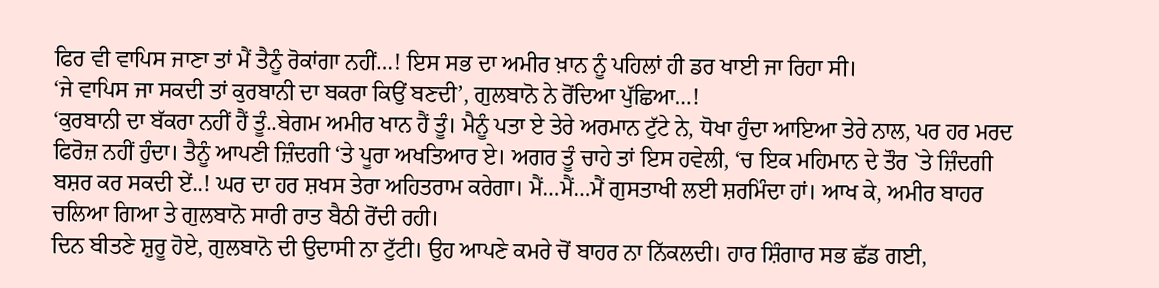ਫਿਰ ਵੀ ਵਾਪਿਸ ਜਾਣਾ ਤਾਂ ਮੈਂ ਤੈਨੂੰ ਰੋਕਾਂਗਾ ਨਹੀਂ…! ਇਸ ਸਭ ਦਾ ਅਮੀਰ ਖ਼ਾਨ ਨੂੰ ਪਹਿਲਾਂ ਹੀ ਡਰ ਖਾਈ ਜਾ ਰਿਹਾ ਸੀ।
‘ਜੇ ਵਾਪਿਸ ਜਾ ਸਕਦੀ ਤਾਂ ਕੁਰਬਾਨੀ ਦਾ ਬਕਰਾ ਕਿਉਂ ਬਣਦੀ’, ਗੁਲਬਾਨੋ ਨੇ ਰੋਂਦਿਆ ਪੁੱਛਿਆ…!
‘ਕੁਰਬਾਨੀ ਦਾ ਬੱਕਰਾ ਨਹੀਂ ਹੈਂ ਤੂੰ..ਬੇਗਮ ਅਮੀਰ ਖਾਨ ਹੈਂ ਤੂੰ। ਮੈਨੂੰ ਪਤਾ ਏ ਤੇਰੇ ਅਰਮਾਨ ਟੁੱਟੇ ਨੇ, ਧੋਖਾ ਹੁੰਦਾ ਆਇਆ ਤੇਰੇ ਨਾਲ, ਪਰ ਹਰ ਮਰਦ ਫਿਰੋਜ਼ ਨਹੀਂ ਹੁੰਦਾ। ਤੈਨੂੰ ਆਪਣੀ ਜ਼ਿੰਦਗੀ ‘ਤੇ ਪੂਰਾ ਅਖਤਿਆਰ ਏ। ਅਗਰ ਤੂੰ ਚਾਹੇ ਤਾਂ ਇਸ ਹਵੇਲੀ, ‘ਚ ਇਕ ਮਹਿਮਾਨ ਦੇ ਤੌਰ `ਤੇ ਜ਼ਿੰਦਗੀ ਬਸ਼ਰ ਕਰ ਸਕਦੀ ਏਂ..! ਘਰ ਦਾ ਹਰ ਸ਼ਖਸ ਤੇਰਾ ਅਹਿਤਰਾਮ ਕਰੇਗਾ। ਮੈਂ…ਮੈਂ…ਮੈਂ ਗੁਸਤਾਖੀ ਲਈ ਸ਼ਰਮਿੰਦਾ ਹਾਂ। ਆਖ ਕੇ, ਅਮੀਰ ਬਾਹਰ ਚਲਿਆ ਗਿਆ ਤੇ ਗੁਲਬਾਨੋ ਸਾਰੀ ਰਾਤ ਬੈਠੀ ਰੋਂਦੀ ਰਹੀ।
ਦਿਨ ਬੀਤਣੇ ਸ਼ੁਰੂ ਹੋਏ, ਗੁਲਬਾਨੋ ਦੀ ਉਦਾਸੀ ਨਾ ਟੁੱਟੀ। ਉਹ ਆਪਣੇ ਕਮਰੇ ਚੋਂ ਬਾਹਰ ਨਾ ਨਿੱਕਲਦੀ। ਹਾਰ ਸ਼ਿੰਗਾਰ ਸਭ ਛੱਡ ਗਈ,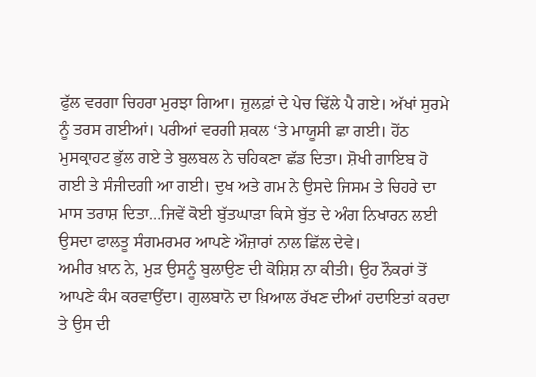ਫੁੱਲ ਵਰਗਾ ਚਿਹਰਾ ਮੁਰਝਾ ਗਿਆ। ਜ਼ੁਲਫ਼ਾਂ ਦੇ ਪੇਚ ਢਿੱਲੇ ਪੈ ਗਏ। ਅੱਖਾਂ ਸੁਰਮੇ ਨੂੰ ਤਰਸ ਗਈਆਂ। ਪਰੀਆਂ ਵਰਗੀ ਸ਼ਕਲ ‘ਤੇ ਮਾਯੂਸੀ ਛਾ ਗਈ। ਹੋਂਠ ਮੁਸਕ੍ਰਾਹਟ ਭੁੱਲ ਗਏ ਤੇ ਬੁਲਬਲ ਨੇ ਚਹਿਕਣਾ ਛੱਡ ਦਿਤਾ। ਸ਼ੋਖੀ ਗਾਇਬ ਹੋ ਗਈ ਤੇ ਸੰਜੀਦਗੀ ਆ ਗਈ। ਦੁਖ ਅਤੇ ਗਮ ਨੇ ਉਸਦੇ ਜਿਸਮ ਤੇ ਚਿਹਰੇ ਦਾ ਮਾਸ ਤਰਾਸ਼ ਦਿਤਾ…ਜਿਵੇਂ ਕੋਈ ਬੁੱਤਘਾੜਾ ਕਿਸੇ ਬੁੱਤ ਦੇ ਅੰਗ ਨਿਖਾਰਨ ਲਈ ਉਸਦਾ ਫਾਲਤੂ ਸੰਗਮਰਮਰ ਆਪਣੇ ਔਜ਼ਾਰਾਂ ਨਾਲ ਛਿੱਲ ਦੇਵੇ।
ਅਮੀਰ ਖ਼ਾਨ ਨੇ, ਮੁੜ ਉਸਨੂੰ ਬੁਲਾਉਣ ਦੀ ਕੋਸ਼ਿਸ਼ ਨਾ ਕੀਤੀ। ਉਹ ਨੌਕਰਾਂ ਤੋਂ ਆਪਣੇ ਕੰਮ ਕਰਵਾਉਂਦਾ। ਗੁਲਬਾਨੋ ਦਾ ਖ਼ਿਆਲ ਰੱਖਣ ਦੀਆਂ ਹਦਾਇਤਾਂ ਕਰਦਾ ਤੇ ਉਸ ਦੀ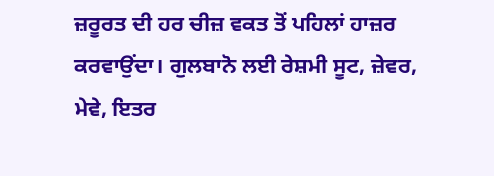ਜ਼ਰੂਰਤ ਦੀ ਹਰ ਚੀਜ਼ ਵਕਤ ਤੋਂ ਪਹਿਲਾਂ ਹਾਜ਼ਰ ਕਰਵਾਉਂਦਾ। ਗੁਲਬਾਨੋ ਲਈ ਰੇਸ਼ਮੀ ਸੂਟ, ਜ਼ੇਵਰ, ਮੇਵੇ, ਇਤਰ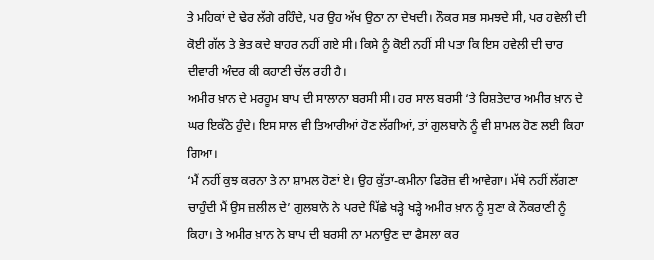ਤੇ ਮਹਿਕਾਂ ਦੇ ਢੇਰ ਲੱਗੇ ਰਹਿੰਦੇ, ਪਰ ਉਹ ਅੱਖ ਉਠਾ ਨਾ ਦੇਖਦੀ। ਨੌਕਰ ਸਭ ਸਮਝਦੇ ਸੀ, ਪਰ ਹਵੇਲੀ ਦੀ ਕੋਈ ਗੱਲ ਤੇ ਭੇਤ ਕਦੇ ਬਾਹਰ ਨਹੀਂ ਗਏ ਸੀ। ਕਿਸੇ ਨੂੰ ਕੋਈ ਨਹੀਂ ਸੀ ਪਤਾ ਕਿ ਇਸ ਹਵੇਲੀ ਦੀ ਚਾਰ ਦੀਵਾਰੀ ਅੰਦਰ ਕੀ ਕਹਾਣੀ ਚੱਲ ਰਹੀ ਹੈ।
ਅਮੀਰ ਖ਼ਾਨ ਦੇ ਮਰਹੂਮ ਬਾਪ ਦੀ ਸਾਲਾਨਾ ਬਰਸੀ ਸੀ। ਹਰ ਸਾਲ ਬਰਸੀ ‘ਤੇ ਰਿਸ਼ਤੇਦਾਰ ਅਮੀਰ ਖ਼ਾਨ ਦੇ ਘਰ ਇਕੱਠੇ ਹੁੰਦੇ। ਇਸ ਸਾਲ ਵੀ ਤਿਆਰੀਆਂ ਹੋਣ ਲੱਗੀਆਂ, ਤਾਂ ਗੁਲਬਾਨੋ ਨੂੰ ਵੀ ਸ਼ਾਮਲ ਹੋਣ ਲਈ ਕਿਹਾ ਗਿਆ।
‘ਮੈਂ ਨਹੀਂ ਕੁਝ ਕਰਨਾ ਤੇ ਨਾ ਸ਼ਾਮਲ ਹੋਣਾਂ ਏ। ਉਹ ਕੁੱਤਾ-ਕਮੀਨਾ ਫਿਰੋਜ਼ ਵੀ ਆਵੇਗਾ। ਮੱਥੇ ਨਹੀਂ ਲੱਗਣਾ ਚਾਹੁੰਦੀ ਮੈਂ ਉਸ ਜ਼ਲੀਲ ਦੇ’ ਗੁਲਬਾਨੋ ਨੇ ਪਰਦੇ ਪਿੱਛੇ ਖੜ੍ਹੇ ਖੜ੍ਹੇ ਅਮੀਰ ਖ਼ਾਨ ਨੂੰ ਸੁਣਾ ਕੇ ਨੌਕਰਾਣੀ ਨੂੰ ਕਿਹਾ। ਤੇ ਅਮੀਰ ਖ਼ਾਨ ਨੇ ਬਾਪ ਦੀ ਬਰਸੀ ਨਾ ਮਨਾਉਣ ਦਾ ਫੈਸਲਾ ਕਰ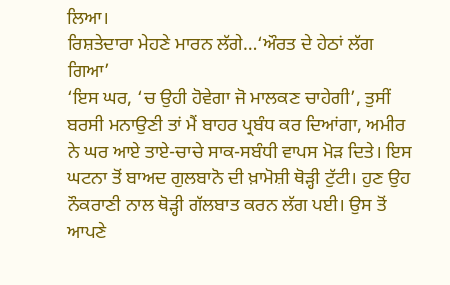ਲਿਆ।
ਰਿਸ਼ਤੇਦਾਰਾ ਮੇਹਣੇ ਮਾਰਨ ਲੱਗੇ…‘ਔਰਤ ਦੇ ਹੇਠਾਂ ਲੱਗ ਗਿਆ’
‘ਇਸ ਘਰ, ‘ਚ ਉਹੀ ਹੋਵੇਗਾ ਜੋ ਮਾਲਕਣ ਚਾਹੇਗੀ’, ਤੁਸੀਂ ਬਰਸੀ ਮਨਾਉਣੀ ਤਾਂ ਮੈਂ ਬਾਹਰ ਪ੍ਰਬੰਧ ਕਰ ਦਿਆਂਗਾ, ਅਮੀਰ ਨੇ ਘਰ ਆਏ ਤਾਏ-ਚਾਚੇ ਸਾਕ-ਸਬੰਧੀ ਵਾਪਸ ਮੋੜ ਦਿਤੇ। ਇਸ ਘਟਨਾ ਤੋਂ ਬਾਅਦ ਗੁਲਬਾਨੋ ਦੀ ਖ਼ਾਮੋਸ਼ੀ ਥੋੜ੍ਹੀ ਟੁੱਟੀ। ਹੁਣ ਉਹ ਨੌਕਰਾਣੀ ਨਾਲ ਥੋੜ੍ਹੀ ਗੱਲਬਾਤ ਕਰਨ ਲੱਗ ਪਈ। ਉਸ ਤੋਂ ਆਪਣੇ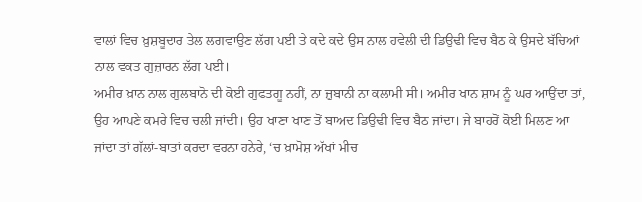ਵਾਲਾਂ ਵਿਚ ਖ਼ੁਸ਼ਬੂਦਾਰ ਤੇਲ ਲਗਵਾਉਣ ਲੱਗ ਪਈ ਤੇ ਕਦੇ ਕਦੇ ਉਸ ਨਾਲ ਹਵੇਲੀ ਦੀ ਡਿਉਢੀ ਵਿਚ ਬੈਠ ਕੇ ਉਸਦੇ ਬੱਚਿਆਂ ਨਾਲ ਵਕਤ ਗੁਜ਼ਾਰਨ ਲੱਗ ਪਈ।
ਅਮੀਰ ਖ਼ਾਨ ਨਾਲ ਗੁਲਬਾਨੋ ਦੀ ਕੋਈ ਗੁਫਤਗੂ ਨਹੀਂ, ਨਾ ਜ਼ੁਬਾਨੀ ਨਾ ਕਲਾਮੀ ਸੀ। ਅਮੀਰ ਖਾਨ ਸ਼ਾਮ ਨੂੰ ਘਰ ਆਉਂਦਾ ਤਾਂ, ਉਹ ਆਪਣੇ ਕਮਰੇ ਵਿਚ ਚਲੀ ਜਾਂਦੀ। ਉਹ ਖਾਣਾ ਖਾਣ ਤੋਂ ਬਾਅਦ ਡਿਉਢੀ ਵਿਚ ਬੈਠ ਜਾਂਦਾ। ਜੇ ਬਾਹਰੋਂ ਕੋਈ ਮਿਲਣ ਆ ਜਾਂਦਾ ਤਾਂ ਗੱਲਾਂ-ਬਾਤਾਂ ਕਰਦਾ ਵਰਨਾ ਹਨੇਰੇ, ‘ਚ ਖ਼ਾਮੋਸ਼ ਅੱਖਾਂ ਮੀਚ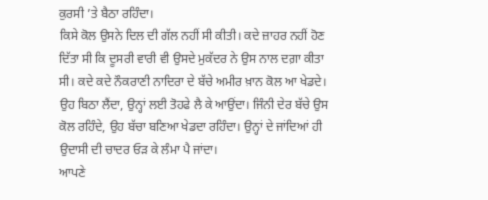ਕੁਰਸੀ ’ਤੇ ਬੈਠਾ ਰਹਿੰਦਾ।
ਕਿਸੇ ਕੋਲ ਉਸਨੇ ਦਿਲ ਦੀ ਗੱਲ ਨਹੀਂ ਸੀ ਕੀਤੀ। ਕਦੇ ਜ਼ਾਹਰ ਨਹੀਂ ਹੋਣ ਦਿੱਤਾ ਸੀ ਕਿ ਦੂਸਰੀ ਵਾਰੀ ਵੀ ਉਸਦੇ ਮੁਕੱਦਰ ਨੇ ਉਸ ਨਾਲ ਦਗ਼ਾ ਕੀਤਾ ਸੀ। ਕਦੇ ਕਦੇ ਨੌਕਰਾਣੀ ਨਾਦਿਰਾ ਦੇ ਬੱਚੇ ਅਮੀਰ ਖ਼ਾਨ ਕੋਲ ਆ ਖੇਡਦੇ। ਉਹ ਬਿਠਾ ਲੈਂਦਾ, ਉਨ੍ਹਾਂ ਲਈ ਤੋਹਫੇ ਲੈ ਕੇ ਆਉਂਦਾ। ਜਿੰਨੀ ਦੇਰ ਬੱਚੇ ਉਸ ਕੋਲ ਰਹਿੰਦੇ, ਉਹ ਬੱਚਾ ਬਣਿਆ ਖੇਡਦਾ ਰਹਿੰਦਾ। ਉਨ੍ਹਾਂ ਦੇ ਜਾਂਦਿਆਂ ਹੀ ਉਦਾਸੀ ਦੀ ਚਾਦਰ ਓੜ ਕੇ ਲੰਮਾ ਪੈ ਜਾਂਦਾ।
ਆਪਣੇ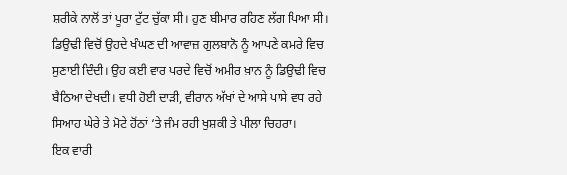ਸ਼ਰੀਕੇ ਨਾਲੋਂ ਤਾਂ ਪੂਰਾ ਟੁੱਟ ਚੁੱਕਾ ਸੀ। ਹੁਣ ਬੀਮਾਰ ਰਹਿਣ ਲੱਗ ਪਿਆ ਸੀ। ਡਿਉਢੀ ਵਿਚੋਂ ਉਹਦੇ ਖੰਘਣ ਦੀ ਆਵਾਜ਼ ਗੁਲਬਾਨੋ ਨੂੰ ਆਪਣੇ ਕਮਰੇ ਵਿਚ ਸੁਣਾਈ ਦਿੰਦੀ। ਉਹ ਕਈ ਵਾਰ ਪਰਦੇ ਵਿਚੋਂ ਅਮੀਰ ਖ਼ਾਨ ਨੂੰ ਡਿਉਢੀ ਵਿਚ ਬੈਠਿਆ ਦੇਖਦੀ। ਵਧੀ ਹੋਈ ਦਾੜੀ, ਵੀਰਾਨ ਅੱਖਾਂ ਦੇ ਆਸੇ ਪਾਸੇ ਵਧ ਰਹੇ ਸਿਆਹ ਘੇਰੇ ਤੇ ਮੋਟੇ ਹੋਂਠਾਂ ‘ਤੇ ਜੰਮ ਰਹੀ ਖੁਸ਼ਕੀ ਤੇ ਪੀਲਾ ਚਿਹਰਾ।
ਇਕ ਵਾਰੀ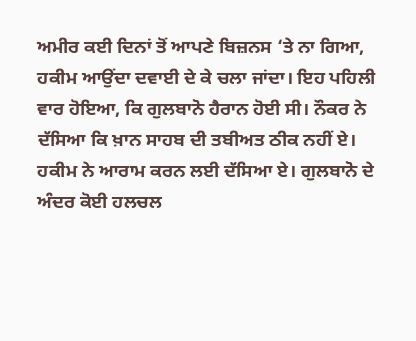ਅਮੀਰ ਕਈ ਦਿਨਾਂ ਤੋਂ ਆਪਣੇ ਬਿਜ਼ਨਸ ‘ਤੇ ਨਾ ਗਿਆ, ਹਕੀਮ ਆਉਂਦਾ ਦਵਾਈ ਦੇ ਕੇ ਚਲਾ ਜਾਂਦਾ। ਇਹ ਪਹਿਲੀ ਵਾਰ ਹੋਇਆ, ਕਿ ਗੁਲਬਾਨੋ ਹੈਰਾਨ ਹੋਈ ਸੀ। ਨੌਕਰ ਨੇ ਦੱਸਿਆ ਕਿ ਖ਼ਾਨ ਸਾਹਬ ਦੀ ਤਬੀਅਤ ਠੀਕ ਨਹੀਂ ਏ। ਹਕੀਮ ਨੇ ਆਰਾਮ ਕਰਨ ਲਈ ਦੱਸਿਆ ਏ। ਗੁਲਬਾਨੋ ਦੇ ਅੰਦਰ ਕੋਈ ਹਲਚਲ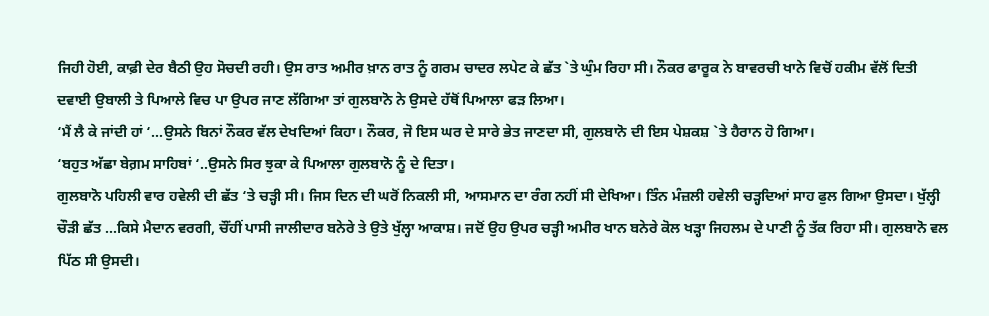ਜਿਹੀ ਹੋਈ, ਕਾਫ਼ੀ ਦੇਰ ਬੈਠੀ ਉਹ ਸੋਚਦੀ ਰਹੀ। ਉਸ ਰਾਤ ਅਮੀਰ ਖ਼ਾਨ ਰਾਤ ਨੂੰ ਗਰਮ ਚਾਦਰ ਲਪੇਟ ਕੇ ਛੱਤ `ਤੇ ਘੁੰਮ ਰਿਹਾ ਸੀ। ਨੌਕਰ ਫਾਰੂਕ ਨੇ ਬਾਵਰਚੀ ਖਾਨੇ ਵਿਚੋਂ ਹਕੀਮ ਵੱਲੋਂ ਦਿਤੀ ਦਵਾਈ ਉਬਾਲੀ ਤੇ ਪਿਆਲੇ ਵਿਚ ਪਾ ਉਪਰ ਜਾਣ ਲੱਗਿਆ ਤਾਂ ਗੁਲਬਾਨੋ ਨੇ ਉਸਦੇ ਹੱਥੋਂ ਪਿਆਲਾ ਫੜ ਲਿਆ।
‘ਮੈਂ ਲੈ ਕੇ ਜਾਂਦੀ ਹਾਂ ‘…ਉਸਨੇ ਬਿਨਾਂ ਨੌਕਰ ਵੱਲ ਦੇਖਦਿਆਂ ਕਿਹਾ। ਨੌਕਰ, ਜੋ ਇਸ ਘਰ ਦੇ ਸਾਰੇ ਭੇਤ ਜਾਣਦਾ ਸੀ, ਗੁਲਬਾਨੋ ਦੀ ਇਸ ਪੇਸ਼ਕਸ਼ `ਤੇ ਹੈਰਾਨ ਹੋ ਗਿਆ।
‘ਬਹੁਤ ਅੱਛਾ ਬੇਗ਼ਮ ਸਾਹਿਬਾਂ ‘..ਉਸਨੇ ਸਿਰ ਝੁਕਾ ਕੇ ਪਿਆਲਾ ਗੁਲਬਾਨੋ ਨੂੰ ਦੇ ਦਿਤਾ।
ਗੁਲਬਾਨੋ ਪਹਿਲੀ ਵਾਰ ਹਵੇਲੀ ਦੀ ਛੱਤ ‘ਤੇ ਚੜ੍ਹੀ ਸੀ। ਜਿਸ ਦਿਨ ਦੀ ਘਰੋਂ ਨਿਕਲੀ ਸੀ, ਆਸਮਾਨ ਦਾ ਰੰਗ ਨਹੀਂ ਸੀ ਦੇਖਿਆ। ਤਿੰਨ ਮੰਜ਼ਲੀ ਹਵੇਲੀ ਚੜ੍ਹਦਿਆਂ ਸਾਹ ਫੁਲ ਗਿਆ ਉਸਦਾ। ਖੁੱਲ੍ਹੀ ਚੌੜੀ ਛੱਤ …ਕਿਸੇ ਮੈਦਾਨ ਵਰਗੀ, ਚੌਂਹੀਂ ਪਾਸੀ ਜਾਲੀਦਾਰ ਬਨੇਰੇ ਤੇ ਉਤੇ ਖੁੱਲ੍ਹਾ ਆਕਾਸ਼। ਜਦੋਂ ਉਹ ਉਪਰ ਚੜ੍ਹੀ ਅਮੀਰ ਖਾਨ ਬਨੇਰੇ ਕੋਲ ਖੜ੍ਹਾ ਜਿਹਲਮ ਦੇ ਪਾਣੀ ਨੂੰ ਤੱਕ ਰਿਹਾ ਸੀ। ਗੁਲਬਾਨੋ ਵਲ ਪਿੱਠ ਸੀ ਉਸਦੀ।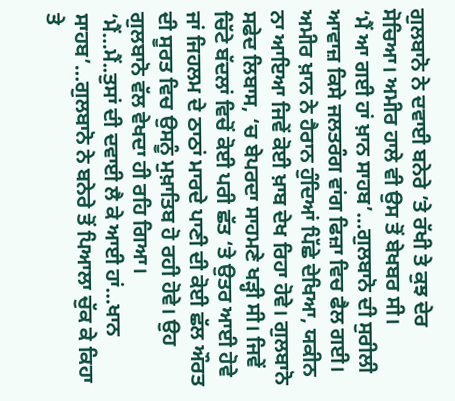ਗੁਲਬਾਨੋ ਨੇ ਦਵਾਈ ਬਨੇਰੇ ’ਤੇ ਰੱਖੀ ਤੇ ਕੁਝ ਦੇਰ ਸੋਚਿਆ। ਅਮੀਰ ਹਾਲੇ ਵੀ ਉਸ ਤੋਂ ਬੇਖਬਰ ਸੀ।
‘ਮੈਂ ਆ ਗਈ ਹਾਂ ਖ਼ਾਨ ਸਾਹਬ’…ਗੁਲਬਾਨੋ ਦੀ ਸੁਰੀਲੀ ਆਵਾਜ਼ ਕਿਸੇ ਜਲਤਰੰਗ ਵਾਂਗ ਫਿਜ਼ਾ ਵਿਚ ਫੈਲ ਗਈ।
ਅਮੀਰ ਖ਼ਾਨ ਨੇ ਹੈਰਾਨ ਹੁੰਦਿਆਂ ਪਿੱਛੇ ਦੇਖਿਆ, ਯਕੀਨ ਨਾ ਆਇਆ ਜਿਵੇਂ ਕੋਈ ਖ਼ਾਬ ਦੇਖ ਰਿਹਾ ਹੋਵੇ। ਗੁਲਬਾਨੋ ਸਫੇਦ ਲਿਬਾਸ, ‘ਚ ਬੇਪਰਦਾ ਸਾਹਮਣੇ ਖੜ੍ਹੀ ਸੀ। ਜਿਵੇਂ ਚਿੱਟੇ ਬੱਦਲਾਂ ਵਿਚੋਂ ਕੋਈ ਪਰੀ ਛੱਤ ‘ਤੇ ਉਤਰ ਆਈ ਹੋਵੇ ਜਾਂ ਜਿਹਲਮ ਦੇ ਠਾਠਾਂ ਮਾਰਦੇ ਪਾਣੀ ਦੀ ਕੋਈ ਛੱਲ ਔਰਤ ਦੀ ਸੂਰਤ ਵਿਚ ਉਸਨੂੰ ਮੁਖ਼ਾਤਿਬ ਹੋ ਰਹੀ ਹੋਵੇ। ਉਹ ਗੁਲਬਾਨੋ ਵੱਲ ਵੇਖਦਾ ਹੀ ਰਹਿ ਗਿਆ।
‘ਮੈਂ…ਮੈਂ..ਤੁਸਾਂ ਦੀ ਦਵਾਈ ਲੈ ਕੇ ਆਈ ਹਾਂ…ਖਾਨ ਸਾਹਬ’…ਗੁਲਬਾਨੋ ਨੇ ਬਨੇਰੇ ਤੋਂ ਪਿਆਲਾ ਚੁੱਕ ਕੇ ਕਿਹਾ ਤੇ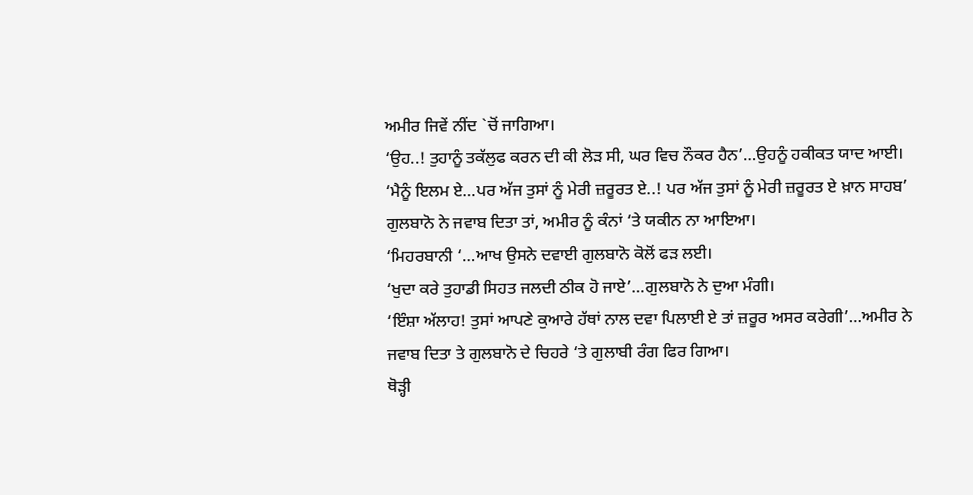ਅਮੀਰ ਜਿਵੇਂ ਨੀਂਦ `ਚੋਂ ਜਾਗਿਆ।
‘ਉਹ..! ਤੁਹਾਨੂੰ ਤਕੱਲੁਫ ਕਰਨ ਦੀ ਕੀ ਲੋੜ ਸੀ, ਘਰ ਵਿਚ ਨੌਕਰ ਹੈਨ’…ਉਹਨੂੰ ਹਕੀਕਤ ਯਾਦ ਆਈ।
‘ਮੈਨੂੰ ਇਲਮ ਏ…ਪਰ ਅੱਜ ਤੁਸਾਂ ਨੂੰ ਮੇਰੀ ਜ਼ਰੂਰਤ ਏ..! ਪਰ ਅੱਜ ਤੁਸਾਂ ਨੂੰ ਮੇਰੀ ਜ਼ਰੂਰਤ ਏ ਖ਼ਾਨ ਸਾਹਬ’ ਗੁਲਬਾਨੋ ਨੇ ਜਵਾਬ ਦਿਤਾ ਤਾਂ, ਅਮੀਰ ਨੂੰ ਕੰਨਾਂ ‘ਤੇ ਯਕੀਨ ਨਾ ਆਇਆ।
‘ਮਿਹਰਬਾਨੀ ‘…ਆਖ ਉਸਨੇ ਦਵਾਈ ਗੁਲਬਾਨੋ ਕੋਲੋਂ ਫੜ ਲਈ।
‘ਖੁਦਾ ਕਰੇ ਤੁਹਾਡੀ ਸਿਹਤ ਜਲਦੀ ਠੀਕ ਹੋ ਜਾਏ’…ਗੁਲਬਾਨੋ ਨੇ ਦੁਆ ਮੰਗੀ।
‘ਇੰਸ਼ਾ ਅੱਲਾਹ! ਤੁਸਾਂ ਆਪਣੇ ਕੁਆਰੇ ਹੱਥਾਂ ਨਾਲ ਦਵਾ ਪਿਲਾਈ ਏ ਤਾਂ ਜ਼ਰੂਰ ਅਸਰ ਕਰੇਗੀ’…ਅਮੀਰ ਨੇ ਜਵਾਬ ਦਿਤਾ ਤੇ ਗੁਲਬਾਨੋ ਦੇ ਚਿਹਰੇ ‘ਤੇ ਗੁਲਾਬੀ ਰੰਗ ਫਿਰ ਗਿਆ।
ਥੋੜ੍ਹੀ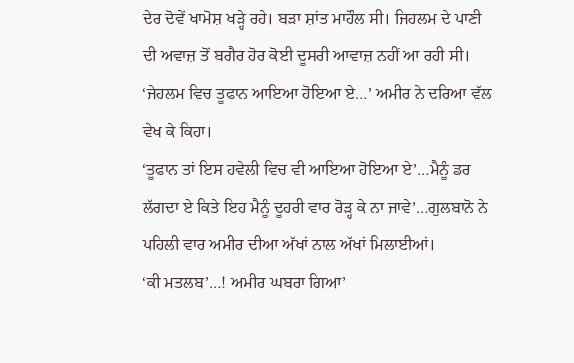ਦੇਰ ਦੋਵੇਂ ਖਾਮੋਸ਼ ਖੜ੍ਹੇ ਰਹੇ। ਬੜਾ ਸ਼ਾਂਤ ਮਾਹੌਲ ਸੀ। ਜਿਹਲਮ ਦੇ ਪਾਣੀ ਦੀ ਅਵਾਜ਼ ਤੋਂ ਬਗੈਰ ਹੋਰ ਕੋਈ ਦੂਸਰੀ ਆਵਾਜ਼ ਨਹੀਂ ਆ ਰਹੀ ਸੀ।
‘ਜੇਹਲਮ ਵਿਚ ਤੂਫਾਨ ਆਇਆ ਹੋਇਆ ਏ…’ ਅਮੀਰ ਨੇ ਦਰਿਆ ਵੱਲ ਵੇਖ ਕੇ ਕਿਹਾ।
‘ਤੂਫਾਨ ਤਾਂ ਇਸ ਹਵੇਲੀ ਵਿਚ ਵੀ ਆਇਆ ਹੋਇਆ ਏ’…ਮੈਨੂੰ ਡਰ ਲੱਗਦਾ ਏ ਕਿਤੇ ਇਹ ਮੈਨੂੰ ਦੂਹਰੀ ਵਾਰ ਰੋੜ੍ਹ ਕੇ ਨਾ ਜਾਵੇ’…ਗੁਲਬਾਨੋ ਨੇ ਪਹਿਲੀ ਵਾਰ ਅਮੀਰ ਦੀਆ ਅੱਖਾਂ ਨਾਲ ਅੱਖਾਂ ਮਿਲਾਈਆਂ।
‘ਕੀ ਮਤਲਬ’…! ਅਮੀਰ ਘਬਰਾ ਗਿਆ’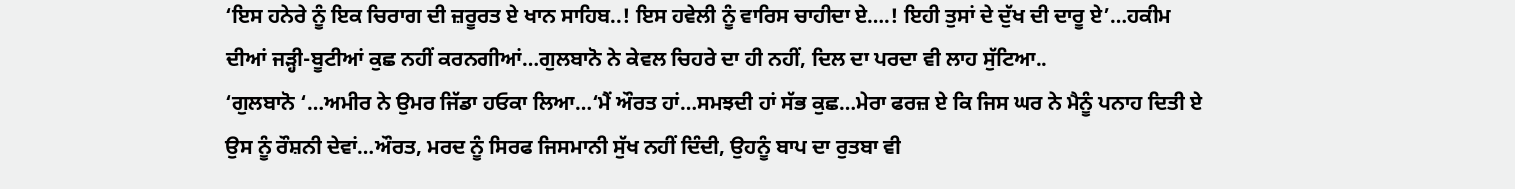‘ਇਸ ਹਨੇਰੇ ਨੂੰ ਇਕ ਚਿਰਾਗ ਦੀ ਜ਼ਰੂਰਤ ਏ ਖਾਨ ਸਾਹਿਬ..! ਇਸ ਹਵੇਲੀ ਨੂੰ ਵਾਰਿਸ ਚਾਹੀਦਾ ਏ….! ਇਹੀ ਤੁਸਾਂ ਦੇ ਦੁੱਖ ਦੀ ਦਾਰੂ ਏ’…ਹਕੀਮ ਦੀਆਂ ਜੜ੍ਹੀ-ਬੂਟੀਆਂ ਕੁਛ ਨਹੀਂ ਕਰਨਗੀਆਂ…ਗੁਲਬਾਨੋ ਨੇ ਕੇਵਲ ਚਿਹਰੇ ਦਾ ਹੀ ਨਹੀਂ, ਦਿਲ ਦਾ ਪਰਦਾ ਵੀ ਲਾਹ ਸੁੱਟਿਆ..
‘ਗੁਲਬਾਨੋ ‘…ਅਮੀਰ ਨੇ ਉਮਰ ਜਿੱਡਾ ਹਓਕਾ ਲਿਆ…‘ਮੈਂ ਔਰਤ ਹਾਂ…ਸਮਝਦੀ ਹਾਂ ਸੱਭ ਕੁਛ…ਮੇਰਾ ਫਰਜ਼ ਏ ਕਿ ਜਿਸ ਘਰ ਨੇ ਮੈਨੂੰ ਪਨਾਹ ਦਿਤੀ ਏ ਉਸ ਨੂੰ ਰੌਸ਼ਨੀ ਦੇਵਾਂ…ਔਰਤ, ਮਰਦ ਨੂੰ ਸਿਰਫ ਜਿਸਮਾਨੀ ਸੁੱਖ ਨਹੀਂ ਦਿੰਦੀ, ਉਹਨੂੰ ਬਾਪ ਦਾ ਰੁਤਬਾ ਵੀ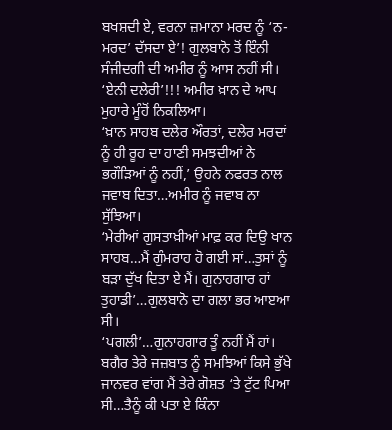ਬਖਸ਼ਦੀ ਏ, ਵਰਨਾ ਜ਼ਮਾਨਾ ਮਰਦ ਨੂੰ ‘ਨ-ਮਰਦ’ ਦੱਸਦਾ ਏ’! ਗੁਲਬਾਨੋ ਤੋਂ ਇੰਨੀ ਸੰਜੀਦਗੀ ਦੀ ਅਮੀਰ ਨੂੰ ਆਸ ਨਹੀਂ ਸੀ।
‘ਏਨੀ ਦਲੇਰੀ’!!! ਅਮੀਰ ਖ਼ਾਨ ਦੇ ਆਪ ਮੁਹਾਰੇ ਮੂੰਹੋਂ ਨਿਕਲਿਆ।
‘ਖ਼ਾਨ ਸਾਹਬ ਦਲੇਰ ਔਰਤਾਂ, ਦਲੇਰ ਮਰਦਾਂ ਨੂੰ ਹੀ ਰੂਹ ਦਾ ਹਾਣੀ ਸਮਝਦੀਆਂ ਨੇ ਭਗੌੜਿਆਂ ਨੂੰ ਨਹੀਂ,’ ਉਹਨੇ ਨਫਰਤ ਨਾਲ ਜਵਾਬ ਦਿਤਾ…ਅਮੀਰ ਨੂੰ ਜਵਾਬ ਨਾ ਸੁੱਝਿਆ।
‘ਮੇਰੀਆਂ ਗੁਸਤਾਖ਼ੀਆਂ ਮਾਫ਼ ਕਰ ਦਿਉ ਖਾਨ ਸਾਹਬ…ਮੈਂ ਗੁੰਮਰਾਹ ਹੋ ਗਈ ਸਾਂ…ਤੁਸਾਂ ਨੂੰ ਬੜਾ ਦੁੱਖ ਦਿਤਾ ਏ ਮੈਂ। ਗੁਨਾਹਗਾਰ ਹਾਂ ਤੁਹਾਡੀ’…ਗੁਲਬਾਨੋ ਦਾ ਗਲਾ ਭਰ ਆੲਆ ਸੀ।
‘ਪਗਲੀ’…ਗੁਨਾਹਗਾਰ ਤੂੰ ਨਹੀਂ ਮੈਂ ਹਾਂ। ਬਗੈਰ ਤੇਰੇ ਜਜ਼ਬਾਤ ਨੂੰ ਸਮਝਿਆਂ ਕਿਸੇ ਭੁੱਖੇ ਜਾਨਵਰ ਵਾਂਗ ਮੈਂ ਤੇਰੇ ਗੋਸ਼ਤ ‘ਤੇ ਟੁੱਟ ਪਿਆ ਸੀ…ਤੈਨੂੰ ਕੀ ਪਤਾ ਏ ਕਿੰਨਾ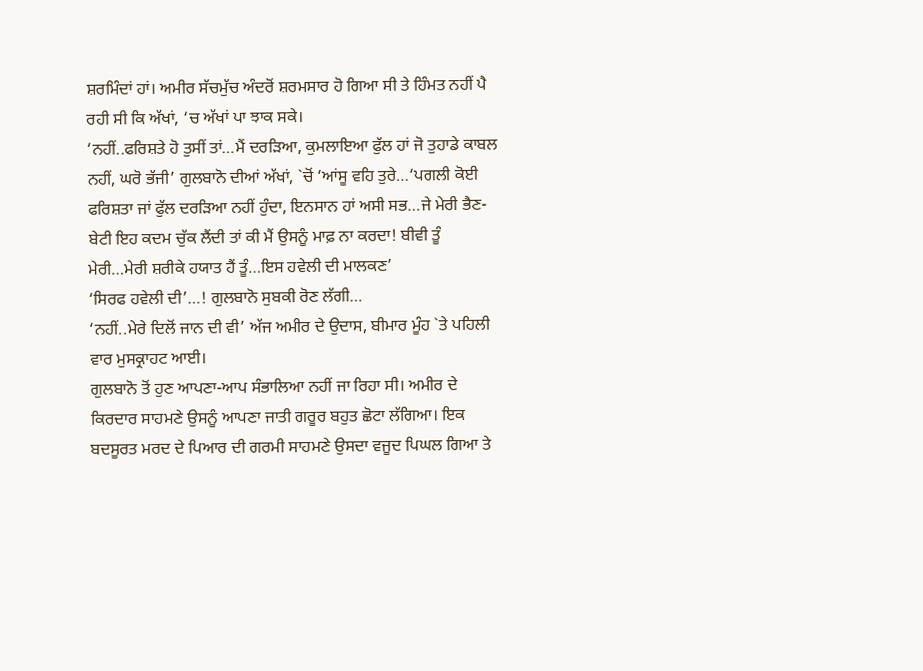ਸ਼ਰਮਿੰਦਾਂ ਹਾਂ। ਅਮੀਰ ਸੱਚਮੁੱਚ ਅੰਦਰੋਂ ਸ਼ਰਮਸਾਰ ਹੋ ਗਿਆ ਸੀ ਤੇ ਹਿੰਮਤ ਨਹੀਂ ਪੈ ਰਹੀ ਸੀ ਕਿ ਅੱਖਾਂ, ‘ਚ ਅੱਖਾਂ ਪਾ ਝਾਕ ਸਕੇ।
‘ਨਹੀਂ..ਫਰਿਸ਼ਤੇ ਹੋ ਤੁਸੀਂ ਤਾਂ…ਮੈਂ ਦਰੜਿਆ, ਕੁਮਲਾਇਆ ਫੁੱਲ ਹਾਂ ਜੋ ਤੁਹਾਡੇ ਕਾਬਲ ਨਹੀਂ, ਘਰੋ ਭੱਜੀ’ ਗੁਲਬਾਨੋ ਦੀਆਂ ਅੱਖਾਂ, `ਚੋਂ ‘ਆਂਸੂ ਵਹਿ ਤੁਰੇ…‘ਪਗਲੀ ਕੋਈ ਫਰਿਸ਼ਤਾ ਜਾਂ ਫੁੱਲ ਦਰੜਿਆ ਨਹੀਂ ਹੁੰਦਾ, ਇਨਸਾਨ ਹਾਂ ਅਸੀ ਸਭ…ਜੇ ਮੇਰੀ ਭੈਣ-ਬੇਟੀ ਇਹ ਕਦਮ ਚੁੱਕ ਲੈਂਦੀ ਤਾਂ ਕੀ ਮੈਂ ਉਸਨੂੰ ਮਾਫ਼ ਨਾ ਕਰਦਾ! ਬੀਵੀ ਤੂੰ ਮੇਰੀ…ਮੇਰੀ ਸ਼ਰੀਕੇ ਹਯਾਤ ਹੈਂ ਤੂੰ…ਇਸ ਹਵੇਲੀ ਦੀ ਮਾਲਕਣ’
‘ਸਿਰਫ ਹਵੇਲੀ ਦੀ’…! ਗੁਲਬਾਨੋ ਸੁਬਕੀ ਰੋਣ ਲੱਗੀ…
‘ਨਹੀਂ..ਮੇਰੇ ਦਿਲੋਂ ਜਾਨ ਦੀ ਵੀ’ ਅੱਜ ਅਮੀਰ ਦੇ ਉਦਾਸ, ਬੀਮਾਰ ਮੂੰਹ `ਤੇ ਪਹਿਲੀ ਵਾਰ ਮੁਸਕ੍ਰਾਹਟ ਆਈ।
ਗੁਲਬਾਨੋ ਤੋਂ ਹੁਣ ਆਪਣਾ-ਆਪ ਸੰਭਾਲਿਆ ਨਹੀਂ ਜਾ ਰਿਹਾ ਸੀ। ਅਮੀਰ ਦੇ ਕਿਰਦਾਰ ਸਾਹਮਣੇ ਉਸਨੂੰ ਆਪਣਾ ਜਾਤੀ ਗਰੂਰ ਬਹੁਤ ਛੋਟਾ ਲੱਗਿਆ। ਇਕ ਬਦਸੂਰਤ ਮਰਦ ਦੇ ਪਿਆਰ ਦੀ ਗਰਮੀ ਸਾਹਮਣੇ ਉਸਦਾ ਵਜੂਦ ਪਿਘਲ ਗਿਆ ਤੇ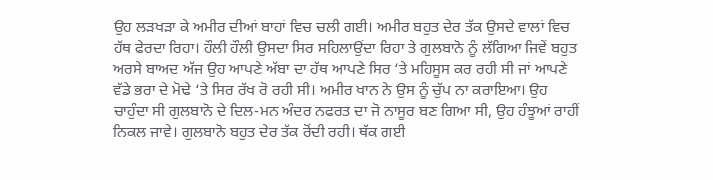ਉਹ ਲੜਖੜਾ ਕੇ ਅਮੀਰ ਦੀਆਂ ਬਾਹਾਂ ਵਿਚ ਚਲੀ ਗਈ। ਅਮੀਰ ਬਹੁਤ ਦੇਰ ਤੱਕ ਉਸਦੇ ਵਾਲਾਂ ਵਿਚ ਹੱਥ ਫੇਰਦਾ ਰਿਹਾ। ਹੌਲੀ ਹੌਲੀ ਉਸਦਾ ਸਿਰ ਸਹਿਲਾਉਂਦਾ ਰਿਹਾ ਤੇ ਗੁਲਬਾਨੋ ਨੂੰ ਲੱਗਿਆ ਜਿਵੇਂ ਬਹੁਤ ਅਰਸੇ ਬਾਅਦ ਅੱਜ ਉਹ ਆਪਣੇ ਅੱਬਾ ਦਾ ਹੱਥ ਆਪਣੇ ਸਿਰ ‘ਤੇ ਮਹਿਸੂਸ ਕਰ ਰਹੀ ਸੀ ਜਾਂ ਆਪਣੇ ਵੱਡੇ ਭਰਾ ਦੇ ਮੋਢੇ ‘ਤੇ ਸਿਰ ਰੱਖ ਰੋ ਰਹੀ ਸੀ। ਅਮੀਰ ਖਾਨ ਨੇ ਉਸ ਨੂੰ ਚੁੱਪ ਨਾ ਕਰਾਇਆ। ਉਹ ਚਾਹੁੰਦਾ ਸੀ ਗੁਲਬਾਨੋ ਦੇ ਦਿਲ-ਮਨ ਅੰਦਰ ਨਫਰਤ ਦਾ ਜੋ ਨਾਸੂਰ ਬਣ ਗਿਆ ਸੀ, ਉਹ ਹੰਝੂਆਂ ਰਾਹੀਂ ਨਿਕਲ ਜਾਵੇ। ਗੁਲਬਾਨੋ ਬਹੁਤ ਦੇਰ ਤੱਕ ਰੋਂਦੀ ਰਹੀ। ਥੱਕ ਗਈ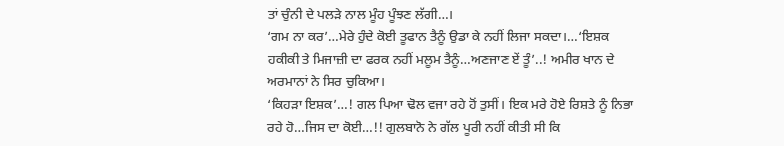ਤਾਂ ਚੁੰਨੀ ਦੇ ਪਲੜੇ ਨਾਲ ਮੂੰਹ ਪੂੰਝਣ ਲੱਗੀ…।
‘ਗਮ ਨਾ ਕਰ’…ਮੇਰੇ ਹੁੰਦੇ ਕੋਈ ਤੂਫਾਨ ਤੈਨੂੰ ਉਡਾ ਕੇ ਨਹੀਂ ਲਿਜਾ ਸਕਦਾ।…‘ਇਸ਼ਕ ਹਕੀਕੀ ਤੇ ਮਿਜਾਜ਼ੀ ਦਾ ਫਰਕ ਨਹੀਂ ਮਲੂਮ ਤੈਨੂੰ…ਅਣਜਾਣ ਏਂ ਤੂੰ’..! ਅਮੀਰ ਖਾਨ ਦੇ ਅਰਮਾਨਾਂ ਨੇ ਸਿਰ ਚੁਕਿਆ।
‘ਕਿਹੜਾ ਇਸ਼ਕ’…! ਗਲ ਪਿਆ ਢੋਲ ਵਜਾ ਰਹੇ ਹੋਂ ਤੁਸੀਂ। ਇਕ ਮਰੇ ਹੋਏ ਰਿਸ਼ਤੇ ਨੂੰ ਨਿਭਾ ਰਹੇ ਹੋ…ਜਿਸ ਦਾ ਕੋਈ…!! ਗੁਲਬਾਨੋ ਨੇ ਗੱਲ ਪੂਰੀ ਨਹੀਂ ਕੀਤੀ ਸੀ ਕਿ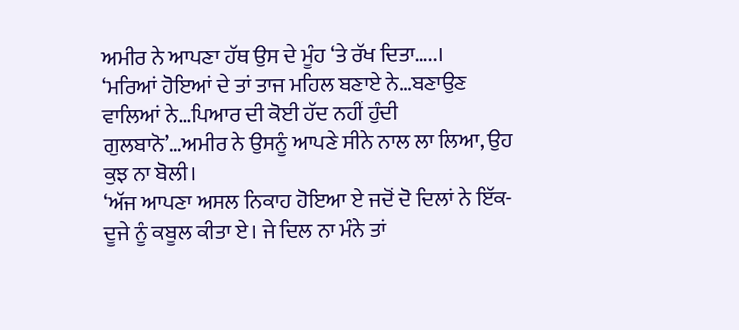ਅਮੀਰ ਨੇ ਆਪਣਾ ਹੱਥ ਉਸ ਦੇ ਮੂੰਹ ‘ਤੇ ਰੱਖ ਦਿਤਾ…..।
‘ਮਰਿਆਂ ਹੋਇਆਂ ਦੇ ਤਾਂ ਤਾਜ ਮਹਿਲ ਬਣਾਏ ਨੇ…ਬਣਾਉਣ ਵਾਲਿਆਂ ਨੇ…ਪਿਆਰ ਦੀ ਕੋਈ ਹੱਦ ਨਹੀਂ ਹੁੰਦੀ ਗੁਲਬਾਨੋ’…ਅਮੀਰ ਨੇ ਉਸਨੂੰ ਆਪਣੇ ਸੀਨੇ ਨਾਲ ਲਾ ਲਿਆ, ਉਹ ਕੁਝ ਨਾ ਬੋਲੀ।
‘ਅੱਜ ਆਪਣਾ ਅਸਲ ਨਿਕਾਹ ਹੋਇਆ ਏ ਜਦੋਂ ਦੋ ਦਿਲਾਂ ਨੇ ਇੱਕ-ਦੂਜੇ ਨੂੰ ਕਬੂਲ ਕੀਤਾ ਏ। ਜੇ ਦਿਲ ਨਾ ਮੰਨੇ ਤਾਂ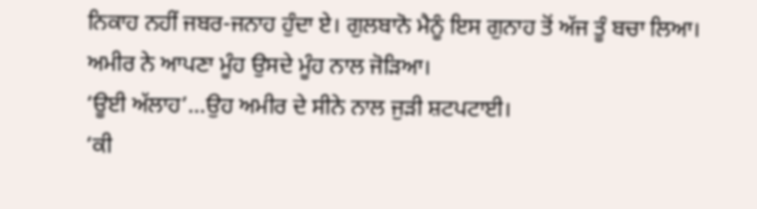ਨਿਕਾਹ ਨਹੀਂ ਜਬਰ-ਜਨਾਹ ਹੁੰਦਾ ਏ। ਗੁਲਬਾਨੋ ਮੈਨੂੰ ਇਸ ਗੁਨਾਹ ਤੋਂ ਅੱਜ ਤੂੰ ਬਚਾ ਲਿਆ। ਅਮੀਰ ਨੇ ਆਪਣਾ ਮੂੰਹ ਉਸਦੇ ਮੂੰਹ ਨਾਲ ਜੋੜਿਆ।
‘ਊਈ ਅੱਲਾਹ’…ਉਹ ਅਮੀਰ ਦੇ ਸੀਨੇ ਨਾਲ ਜੁੜੀ ਸ਼ਟਪਟਾਈ।
‘ਕੀ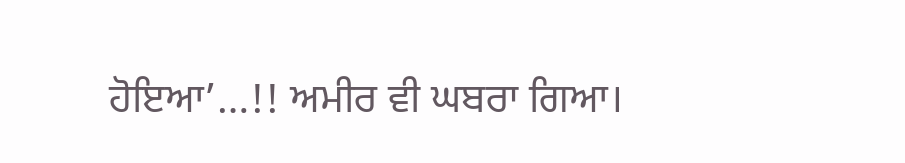ਹੋਇਆ’…!! ਅਮੀਰ ਵੀ ਘਬਰਾ ਗਿਆ।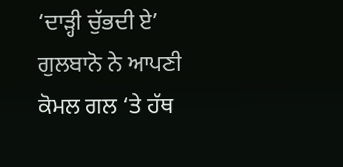‘ਦਾੜ੍ਹੀ ਚੁੱਭਦੀ ਏ’ ਗੁਲਬਾਨੋ ਨੇ ਆਪਣੀ ਕੋਮਲ ਗਲ ‘ਤੇ ਹੱਥ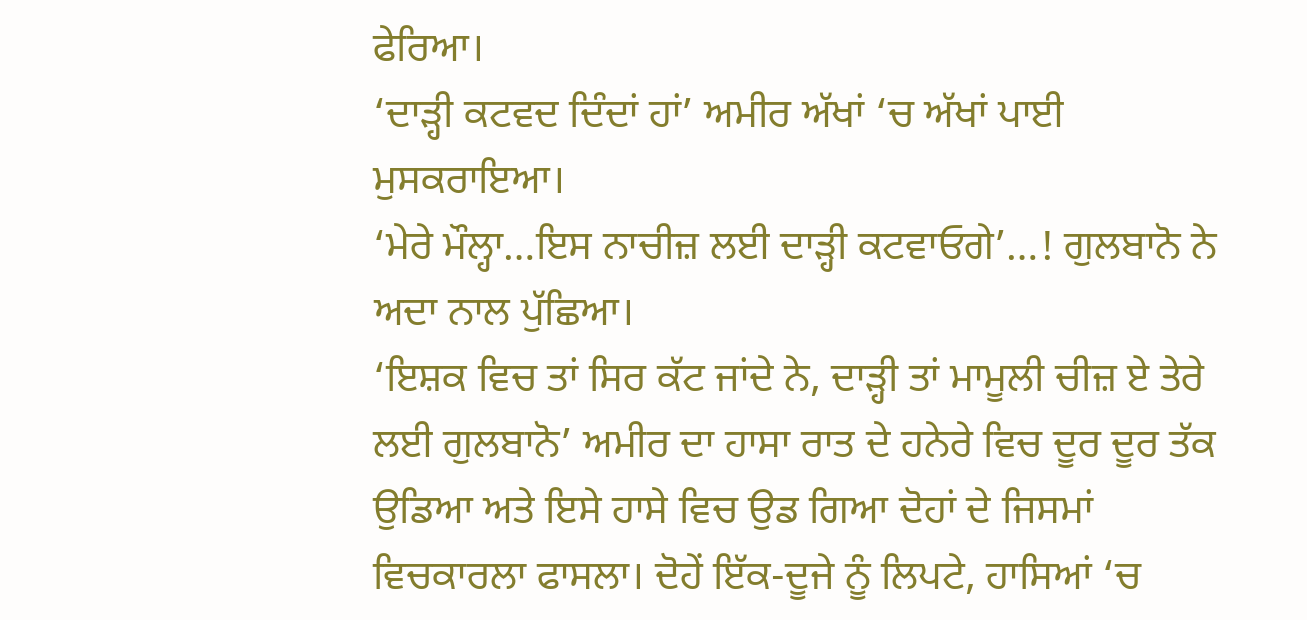ਫੇਰਿਆ।
‘ਦਾੜ੍ਹੀ ਕਟਵਦ ਦਿੰਦਾਂ ਹਾਂ’ ਅਮੀਰ ਅੱਖਾਂ ‘ਚ ਅੱਖਾਂ ਪਾਈ ਮੁਸਕਰਾਇਆ।
‘ਮੇਰੇ ਮੌਲ੍ਹਾ…ਇਸ ਨਾਚੀਜ਼ ਲਈ ਦਾੜ੍ਹੀ ਕਟਵਾਓਗੇ’…! ਗੁਲਬਾਨੋ ਨੇ ਅਦਾ ਨਾਲ ਪੁੱਛਿਆ।
‘ਇਸ਼ਕ ਵਿਚ ਤਾਂ ਸਿਰ ਕੱਟ ਜਾਂਦੇ ਨੇ, ਦਾੜ੍ਹੀ ਤਾਂ ਮਾਮੂਲੀ ਚੀਜ਼ ਏ ਤੇਰੇ ਲਈ ਗੁਲਬਾਨੋ’ ਅਮੀਰ ਦਾ ਹਾਸਾ ਰਾਤ ਦੇ ਹਨੇਰੇ ਵਿਚ ਦੂਰ ਦੂਰ ਤੱਕ ਉਡਿਆ ਅਤੇ ਇਸੇ ਹਾਸੇ ਵਿਚ ਉਡ ਗਿਆ ਦੋਹਾਂ ਦੇ ਜਿਸਮਾਂ ਵਿਚਕਾਰਲਾ ਫਾਸਲਾ। ਦੋਹੇਂ ਇੱਕ-ਦੂਜੇ ਨੂੰ ਲਿਪਟੇ, ਹਾਸਿਆਂ ‘ਚ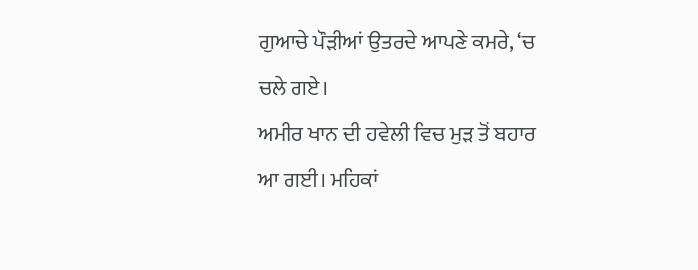ਗੁਆਚੇ ਪੌੜੀਆਂ ਉਤਰਦੇ ਆਪਣੇ ਕਮਰੇ, ‘ਚ ਚਲੇ ਗਏ।
ਅਮੀਰ ਖਾਨ ਦੀ ਹਵੇਲੀ ਵਿਚ ਮੁੜ ਤੋਂ ਬਹਾਰ ਆ ਗਈ। ਮਹਿਕਾਂ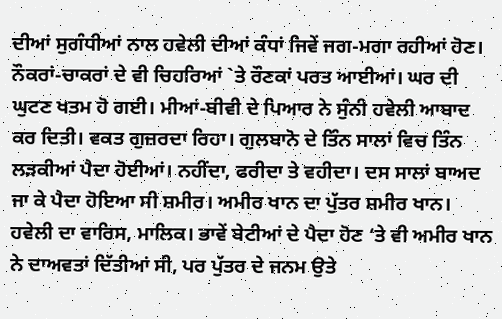ਦੀਆਂ ਸੁਗੰਧੀਆਂ ਨਾਲ ਹਵੇਲੀ ਦੀਆਂ ਕੰਧਾਂ ਜਿਵੇਂ ਜਗ-ਮਗਾ ਰਹੀਆਂ ਹੋਣ। ਨੌਕਰਾਂ-ਚਾਕਰਾਂ ਦੇ ਵੀ ਚਿਹਰਿਆਂ `ਤੇ ਰੌਣਕਾਂ ਪਰਤ ਆਈਆਂ। ਘਰ ਦੀ ਘੁਟਣ ਖਤਮ ਹੋ ਗਈ। ਮੀਆਂ-ਬੀਵੀ ਦੇ ਪਿਆਰ ਨੇ ਸੁੰਨੀ ਹਵੇਲੀ ਆਬਾਦ ਕਰ ਦਿਤੀ। ਵਕਤ ਗੁਜ਼ਰਦਾ ਰਿਹਾ। ਗੁਲਬਾਨੋ ਦੇ ਤਿੰਨ ਸਾਲਾਂ ਵਿਚ ਤਿੰਨ ਲੜਕੀਆਂ ਪੈਦਾ ਹੋਈਆਂ। ਨਹੀਂਦਾ, ਫਰੀਦਾ ਤੇ ਵਹੀਦਾ। ਦਸ ਸਾਲਾਂ ਬਾਅਦ ਜਾ ਕੇ ਪੈਦਾ ਹੋਇਆ ਸੀ ਸ਼ਮੀਰ। ਅਮੀਰ ਖਾਨ ਦਾ ਪੁੱਤਰ ਸ਼ਮੀਰ ਖਾਨ। ਹਵੇਲੀ ਦਾ ਵਾਰਿਸ, ਮਾਲਿਕ। ਭਾਵੇਂ ਬੇਟੀਆਂ ਦੇ ਪੈਦਾ ਹੋਣ ‘ਤੇ ਵੀ ਅਮੀਰ ਖਾਨ ਨੇ ਦਾਅਵਤਾਂ ਦਿੱਤੀਆਂ ਸੀ, ਪਰ ਪੁੱਤਰ ਦੇ ਜਨਮ ਉਤੇ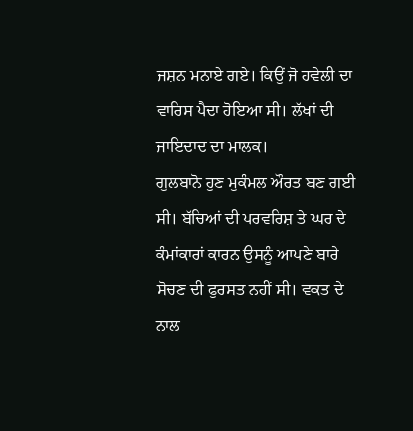ਜਸ਼ਨ ਮਨਾਏ ਗਏ। ਕਿਉਂ ਜੋ ਹਵੇਲੀ ਦਾ ਵਾਰਿਸ ਪੈਦਾ ਹੋਇਆ ਸੀ। ਲੱਖਾਂ ਦੀ ਜਾਇਦਾਦ ਦਾ ਮਾਲਕ।
ਗੁਲਬਾਨੋ ਹੁਣ ਮੁਕੰਮਲ ਔਰਤ ਬਣ ਗਈ ਸੀ। ਬੱਚਿਆਂ ਦੀ ਪਰਵਰਿਸ਼ ਤੇ ਘਰ ਦੇ ਕੰਮਾਂਕਾਰਾਂ ਕਾਰਨ ਉਸਨੂੰ ਆਪਣੇ ਬਾਰੇ ਸੋਚਣ ਦੀ ਫੁਰਸਤ ਨਹੀਂ ਸੀ। ਵਕਤ ਦੇ ਨਾਲ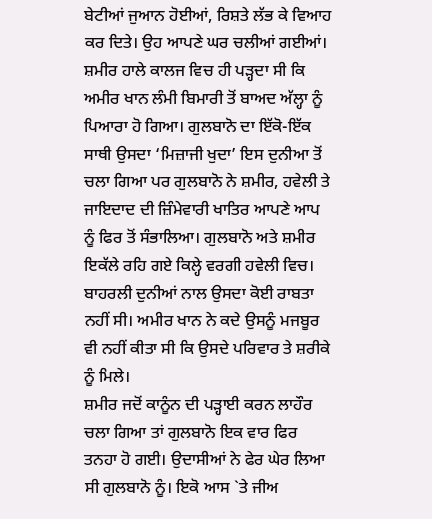ਬੇਟੀਆਂ ਜੁਆਨ ਹੋਈਆਂ, ਰਿਸ਼ਤੇ ਲੱਭ ਕੇ ਵਿਆਹ ਕਰ ਦਿਤੇ। ਉਹ ਆਪਣੇ ਘਰ ਚਲੀਆਂ ਗਈਆਂ।
ਸ਼ਮੀਰ ਹਾਲੇ ਕਾਲਜ ਵਿਚ ਹੀ ਪੜ੍ਹਦਾ ਸੀ ਕਿ ਅਮੀਰ ਖਾਨ ਲੰਮੀ ਬਿਮਾਰੀ ਤੋਂ ਬਾਅਦ ਅੱਲ੍ਹਾ ਨੂੰ ਪਿਆਰਾ ਹੋ ਗਿਆ। ਗੁਲਬਾਨੋ ਦਾ ਇੱਕੋ-ਇੱਕ ਸਾਥੀ ਉਸਦਾ ‘ਮਿਜ਼ਾਜੀ ਖੁਦਾ’ ਇਸ ਦੁਨੀਆ ਤੋਂ ਚਲਾ ਗਿਆ ਪਰ ਗੁਲਬਾਨੋ ਨੇ ਸ਼ਮੀਰ, ਹਵੇਲੀ ਤੇ ਜਾਇਦਾਦ ਦੀ ਜ਼ਿੰਮੇਵਾਰੀ ਖਾਤਿਰ ਆਪਣੇ ਆਪ ਨੂੰ ਫਿਰ ਤੋਂ ਸੰਭਾਲਿਆ। ਗੁਲਬਾਨੋ ਅਤੇ ਸ਼ਮੀਰ ਇਕੱਲੇ ਰਹਿ ਗਏ ਕਿਲ੍ਹੇ ਵਰਗੀ ਹਵੇਲੀ ਵਿਚ। ਬਾਹਰਲੀ ਦੁਨੀਆਂ ਨਾਲ ਉਸਦਾ ਕੋਈ ਰਾਬਤਾ ਨਹੀਂ ਸੀ। ਅਮੀਰ ਖਾਨ ਨੇ ਕਦੇ ਉਸਨੂੰ ਮਜਬੂਰ ਵੀ ਨਹੀਂ ਕੀਤਾ ਸੀ ਕਿ ਉਸਦੇ ਪਰਿਵਾਰ ਤੇ ਸ਼ਰੀਕੇ ਨੂੰ ਮਿਲੇ।
ਸ਼ਮੀਰ ਜਦੋਂ ਕਾਨੂੰਨ ਦੀ ਪੜ੍ਹਾਈ ਕਰਨ ਲਾਹੌਰ ਚਲਾ ਗਿਆ ਤਾਂ ਗੁਲਬਾਨੋ ਇਕ ਵਾਰ ਫਿਰ ਤਨਹਾ ਹੋ ਗਈ। ਉਦਾਸੀਆਂ ਨੇ ਫੇਰ ਘੇਰ ਲਿਆ ਸੀ ਗੁਲਬਾਨੋ ਨੂੰ। ਇਕੋ ਆਸ `ਤੇ ਜੀਅ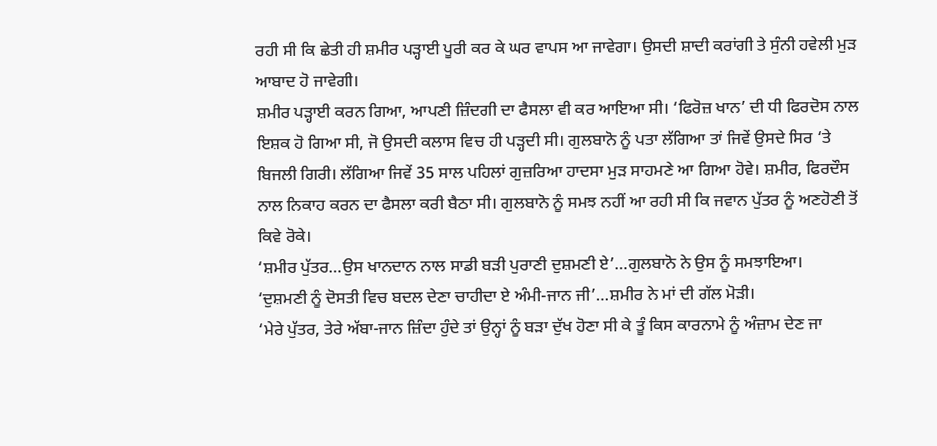ਰਹੀ ਸੀ ਕਿ ਛੇਤੀ ਹੀ ਸ਼ਮੀਰ ਪੜ੍ਹਾਈ ਪੂਰੀ ਕਰ ਕੇ ਘਰ ਵਾਪਸ ਆ ਜਾਵੇਗਾ। ਉਸਦੀ ਸ਼ਾਦੀ ਕਰਾਂਗੀ ਤੇ ਸੁੰਨੀ ਹਵੇਲੀ ਮੁੜ ਆਬਾਦ ਹੋ ਜਾਵੇਗੀ।
ਸ਼ਮੀਰ ਪੜ੍ਹਾਈ ਕਰਨ ਗਿਆ, ਆਪਣੀ ਜ਼ਿੰਦਗੀ ਦਾ ਫੈਸਲਾ ਵੀ ਕਰ ਆਇਆ ਸੀ। ‘ਫਿਰੋਜ਼ ਖਾਨ’ ਦੀ ਧੀ ਫਿਰਦੋਸ ਨਾਲ ਇਸ਼ਕ ਹੋ ਗਿਆ ਸੀ, ਜੋ ਉਸਦੀ ਕਲਾਸ ਵਿਚ ਹੀ ਪੜ੍ਹਦੀ ਸੀ। ਗੁਲਬਾਨੋ ਨੂੰ ਪਤਾ ਲੱਗਿਆ ਤਾਂ ਜਿਵੇਂ ਉਸਦੇ ਸਿਰ ‘ਤੇ ਬਿਜਲੀ ਗਿਰੀ। ਲੱਗਿਆ ਜਿਵੇਂ 35 ਸਾਲ ਪਹਿਲਾਂ ਗੁਜ਼ਰਿਆ ਹਾਦਸਾ ਮੁੜ ਸਾਹਮਣੇ ਆ ਗਿਆ ਹੋਵੇ। ਸ਼ਮੀਰ, ਫਿਰਦੌਸ ਨਾਲ ਨਿਕਾਹ ਕਰਨ ਦਾ ਫੈਸਲਾ ਕਰੀ ਬੈਠਾ ਸੀ। ਗੁਲਬਾਨੋ ਨੂੰ ਸਮਝ ਨਹੀਂ ਆ ਰਹੀ ਸੀ ਕਿ ਜਵਾਨ ਪੁੱਤਰ ਨੂੰ ਅਣਹੋਣੀ ਤੋਂ ਕਿਵੇ ਰੋਕੇ।
‘ਸ਼ਮੀਰ ਪੁੱਤਰ…ਉਸ ਖਾਨਦਾਨ ਨਾਲ ਸਾਡੀ ਬੜੀ ਪੁਰਾਣੀ ਦੁਸ਼ਮਣੀ ਏ’…ਗੁਲਬਾਨੋ ਨੇ ਉਸ ਨੂੰ ਸਮਝਾਇਆ।
‘ਦੁਸ਼ਮਣੀ ਨੂੰ ਦੋਸਤੀ ਵਿਚ ਬਦਲ ਦੇਣਾ ਚਾਹੀਦਾ ਏ ਅੰਮੀ-ਜਾਨ ਜੀ’…ਸ਼ਮੀਰ ਨੇ ਮਾਂ ਦੀ ਗੱਲ ਮੋੜੀ।
‘ਮੇਰੇ ਪੁੱਤਰ, ਤੇਰੇ ਅੱਬਾ-ਜਾਨ ਜ਼ਿੰਦਾ ਹੁੰਦੇ ਤਾਂ ਉਨ੍ਹਾਂ ਨੂੰ ਬੜਾ ਦੁੱਖ ਹੋਣਾ ਸੀ ਕੇ ਤੂੰ ਕਿਸ ਕਾਰਨਾਮੇ ਨੂੰ ਅੰਜ਼ਾਮ ਦੇਣ ਜਾ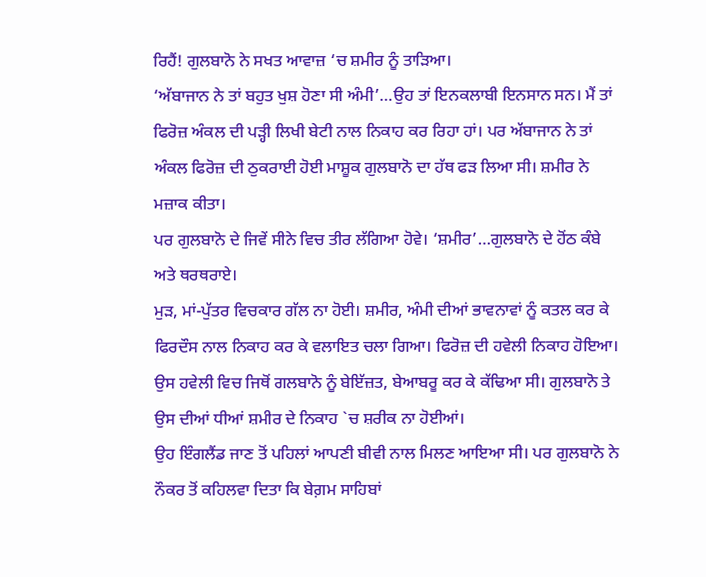ਰਿਹੈਂ! ਗੁਲਬਾਨੋ ਨੇ ਸਖਤ ਆਵਾਜ਼ ‘ਚ ਸ਼ਮੀਰ ਨੂੰ ਤਾੜਿਆ।
‘ਅੱਬਾਜਾਨ ਨੇ ਤਾਂ ਬਹੁਤ ਖੁਸ਼ ਹੋਣਾ ਸੀ ਅੰਮੀ’…ਉਹ ਤਾਂ ਇਨਕਲਾਬੀ ਇਨਸਾਨ ਸਨ। ਮੈਂ ਤਾਂ ਫਿਰੋਜ਼ ਅੰਕਲ ਦੀ ਪੜ੍ਹੀ ਲਿਖੀ ਬੇਟੀ ਨਾਲ ਨਿਕਾਹ ਕਰ ਰਿਹਾ ਹਾਂ। ਪਰ ਅੱਬਾਜਾਨ ਨੇ ਤਾਂ ਅੰਕਲ ਫਿਰੋਜ਼ ਦੀ ਠੁਕਰਾਈ ਹੋਈ ਮਾਸ਼ੂਕ ਗੁਲਬਾਨੋ ਦਾ ਹੱਥ ਫੜ ਲਿਆ ਸੀ। ਸ਼ਮੀਰ ਨੇ ਮਜ਼ਾਕ ਕੀਤਾ।
ਪਰ ਗੁਲਬਾਨੋ ਦੇ ਜਿਵੇਂ ਸੀਨੇ ਵਿਚ ਤੀਰ ਲੱਗਿਆ ਹੋਵੇ। ‘ਸ਼ਮੀਰ’…ਗੁਲਬਾਨੋ ਦੇ ਹੋਂਠ ਕੰਬੇ ਅਤੇ ਥਰਥਰਾਏ।
ਮੁੜ, ਮਾਂ-ਪੁੱਤਰ ਵਿਚਕਾਰ ਗੱਲ ਨਾ ਹੋਈ। ਸ਼ਮੀਰ, ਅੰਮੀ ਦੀਆਂ ਭਾਵਨਾਵਾਂ ਨੂੰ ਕਤਲ ਕਰ ਕੇ ਫਿਰਦੌਸ ਨਾਲ ਨਿਕਾਹ ਕਰ ਕੇ ਵਲਾਇਤ ਚਲਾ ਗਿਆ। ਫਿਰੋਜ਼ ਦੀ ਹਵੇਲੀ ਨਿਕਾਹ ਹੋਇਆ। ਉਸ ਹਵੇਲੀ ਵਿਚ ਜਿਥੋਂ ਗਲਬਾਨੋ ਨੂੰ ਬੇਇੱਜ਼ਤ, ਬੇਆਬਰੂ ਕਰ ਕੇ ਕੱਢਿਆ ਸੀ। ਗੁਲਬਾਨੋ ਤੇ ਉਸ ਦੀਆਂ ਧੀਆਂ ਸ਼ਮੀਰ ਦੇ ਨਿਕਾਹ `ਚ ਸ਼ਰੀਕ ਨਾ ਹੋਈਆਂ।
ਉਹ ਇੰਗਲੈਂਡ ਜਾਣ ਤੋਂ ਪਹਿਲਾਂ ਆਪਣੀ ਬੀਵੀ ਨਾਲ ਮਿਲਣ ਆਇਆ ਸੀ। ਪਰ ਗੁਲਬਾਨੋ ਨੇ ਨੌਕਰ ਤੋਂ ਕਹਿਲਵਾ ਦਿਤਾ ਕਿ ਬੇਗ਼ਮ ਸਾਹਿਬਾਂ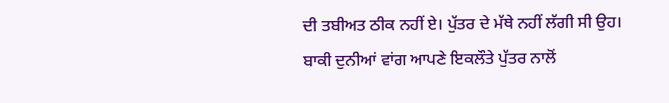ਦੀ ਤਬੀਅਤ ਠੀਕ ਨਹੀਂ ਏ। ਪੁੱਤਰ ਦੇ ਮੱਥੇ ਨਹੀਂ ਲੱਗੀ ਸੀ ਉਹ।
ਬਾਕੀ ਦੁਨੀਆਂ ਵਾਂਗ ਆਪਣੇ ਇਕਲੌਤੇ ਪੁੱਤਰ ਨਾਲੋਂ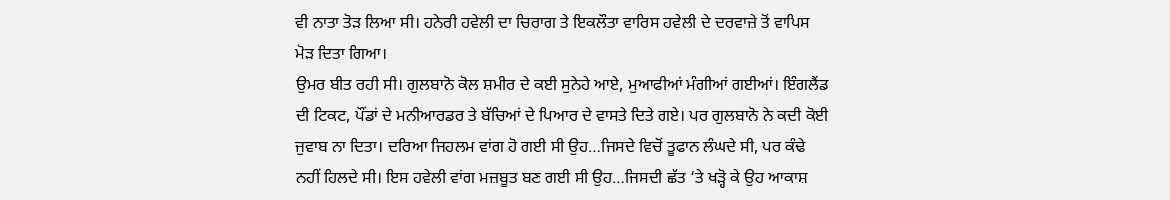ਵੀ ਨਾਤਾ ਤੋੜ ਲਿਆ ਸੀ। ਹਨੇਰੀ ਹਵੇਲੀ ਦਾ ਚਿਰਾਗ ਤੇ ਇਕਲੌਤਾ ਵਾਰਿਸ ਹਵੇਲੀ ਦੇ ਦਰਵਾਜ਼ੇ ਤੋਂ ਵਾਪਿਸ ਮੋੜ ਦਿਤਾ ਗਿਆ।
ਉਮਰ ਬੀਤ ਰਹੀ ਸੀ। ਗੁਲਬਾਨੋ ਕੋਲ ਸ਼ਮੀਰ ਦੇ ਕਈ ਸੁਨੇਹੇ ਆਏ, ਮੁਆਫੀਆਂ ਮੰਗੀਆਂ ਗਈਆਂ। ਇੰਗਲੈਂਡ ਦੀ ਟਿਕਟ, ਪੌਂਡਾਂ ਦੇ ਮਨੀਆਰਡਰ ਤੇ ਬੱਚਿਆਂ ਦੇ ਪਿਆਰ ਦੇ ਵਾਸਤੇ ਦਿਤੇ ਗਏ। ਪਰ ਗੁਲਬਾਨੋ ਨੇ ਕਦੀ ਕੋਈ ਜੁਵਾਬ ਨਾ ਦਿਤਾ। ਦਰਿਆ ਜਿਹਲਮ ਵਾਂਗ ਹੋ ਗਈ ਸੀ ਉਹ…ਜਿਸਦੇ ਵਿਚੋਂ ਤੂਫਾਨ ਲੰਘਦੇ ਸੀ, ਪਰ ਕੰਢੇ ਨਹੀਂ ਹਿਲਦੇ ਸੀ। ਇਸ ਹਵੇਲੀ ਵਾਂਗ ਮਜ਼ਬੂਤ ਬਣ ਗਈ ਸੀ ਉਹ…ਜਿਸਦੀ ਛੱਤ ‘ਤੇ ਖੜ੍ਹੋ ਕੇ ਉਹ ਆਕਾਸ਼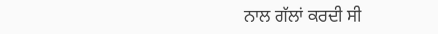ਨਾਲ ਗੱਲਾਂ ਕਰਦੀ ਸੀ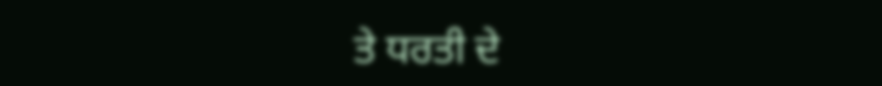ਤੇ ਧਰਤੀ ਦੇ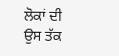ਲੋਕਾਂ ਦੀ ਉਸ ਤੱਕ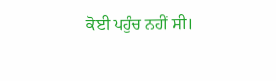ਕੋਈ ਪਹੁੰਚ ਨਹੀਂ ਸੀ।